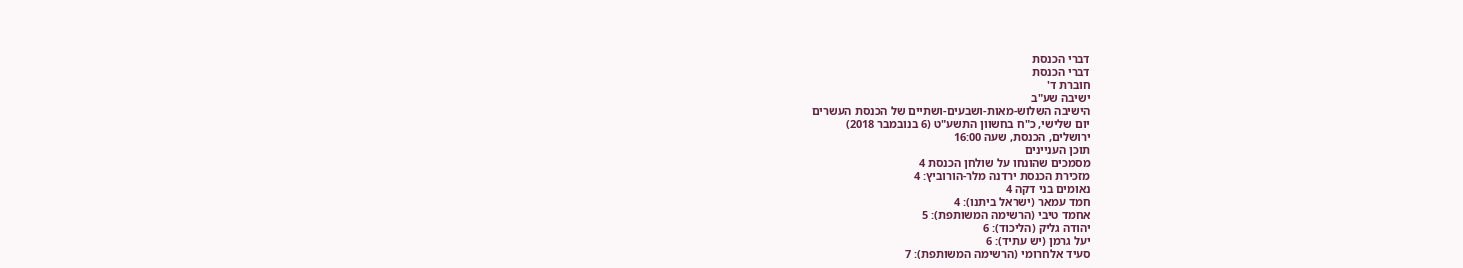דברי הכנסת
דברי הכנסת
חוברת ד'
ישיבה שע"ב
הישיבה השלוש-מאות-ושבעים-ושתיים של הכנסת העשרים
יום שלישי, כ"ח בחשוון התשע"ט (6 בנובמבר 2018)
ירושלים, הכנסת, שעה 16:00
תוכן העניינים
מסמכים שהונחו על שולחן הכנסת 4
מזכירת הכנסת ירדנה מלר-הורוביץ: 4
נאומים בני דקה 4
חמד עמאר (ישראל ביתנו): 4
אחמד טיבי (הרשימה המשותפת): 5
יהודה גליק (הליכוד): 6
יעל גרמן (יש עתיד): 6
סעיד אלחרומי (הרשימה המשותפת): 7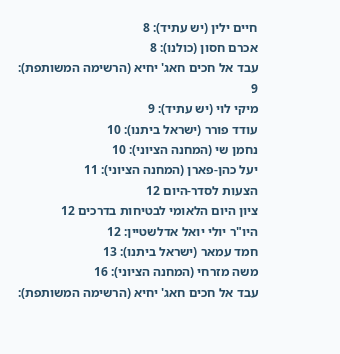חיים ילין (יש עתיד): 8
אכרם חסון (כולנו): 8
עבד אל חכים חאג' יחיא (הרשימה המשותפת): 9
מיקי לוי (יש עתיד): 9
עודד פורר (ישראל ביתנו): 10
נחמן שי (המחנה הציוני): 10
יעל כהן-פארן (המחנה הציוני): 11
הצעות לסדר-היום 12
ציון היום הלאומי לבטיחות בדרכים 12
היו"ר יולי יואל אדלשטיין: 12
חמד עמאר (ישראל ביתנו): 13
משה מזרחי (המחנה הציוני): 16
עבד אל חכים חאג' יחיא (הרשימה המשותפת):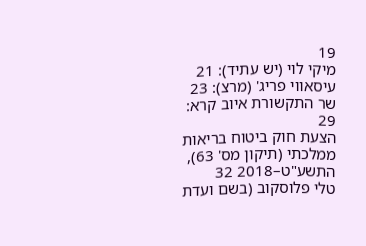19
מיקי לוי (יש עתיד): 21
עיסאווי פריג' (מרצ): 23
שר התקשורת איוב קרא: 29
הצעת חוק ביטוח בריאות ממלכתי (תיקון מס' 63), התשע"ט–2018 32
טלי פלוסקוב (בשם ועדת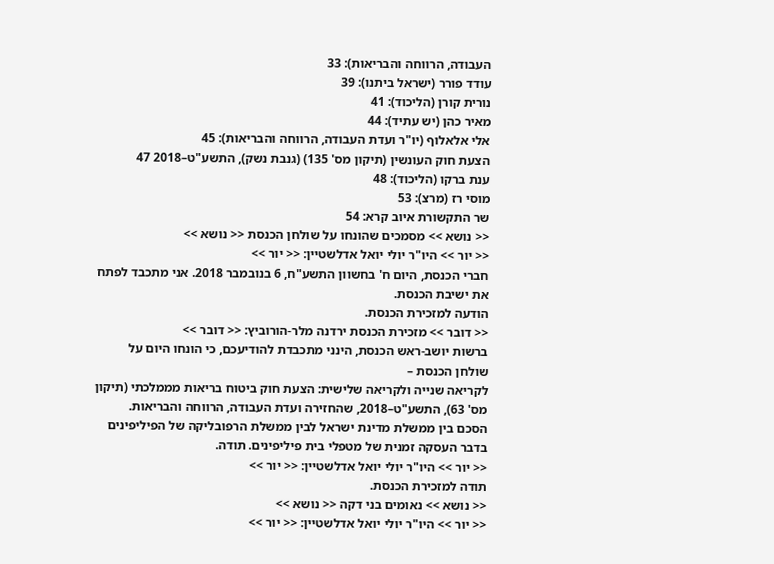העבודה, הרווחה והבריאות): 33
עודד פורר (ישראל ביתנו): 39
נורית קורן (הליכוד): 41
מאיר כהן (יש עתיד): 44
אלי אלאלוף (יו"ר ועדת העבודה, הרווחה והבריאות): 45
הצעת חוק העונשין (תיקון מס' 135) (גנבת נשק), התשע"ט–2018 47
ענת ברקו (הליכוד): 48
מוסי רז (מרצ): 53
שר התקשורת איוב קרא: 54
<< נושא >> מסמכים שהונחו על שולחן הכנסת << נושא >>
<< יור >> היו"ר יולי יואל אדלשטיין: << יור >>
חברי הכנסת, היום ח' בחשוון התשע"ח, 6 בנובמבר 2018. אני מתכבד לפתח את ישיבת הכנסת.
הודעה למזכירת הכנסת.
<< דובר >> מזכירת הכנסת ירדנה מלר-הורוביץ: << דובר >>
ברשות יושב-ראש הכנסת, הינני מתכבדת להודיעכם, כי הונחו היום על שולחן הכנסת –
לקריאה שנייה ולקריאה שלישית: הצעת חוק ביטוח בריאות מממלכתי (תיקון מס' 63), התשע"ט–2018, שהחזירה ועדת העבודה, הרווחה והבריאות.
הסכם בין ממשלת מדינת ישראל לבין ממשלת הרפובליקה של הפיליפינים בדבר העסקה זמנית של מטפלי בית פיליפינים. תודה.
<< יור >> היו"ר יולי יואל אדלשטיין: << יור >>
תודה למזכירת הכנסת.
<< נושא >> נאומים בני דקה << נושא >>
<< יור >> היו"ר יולי יואל אדלשטיין: << יור >>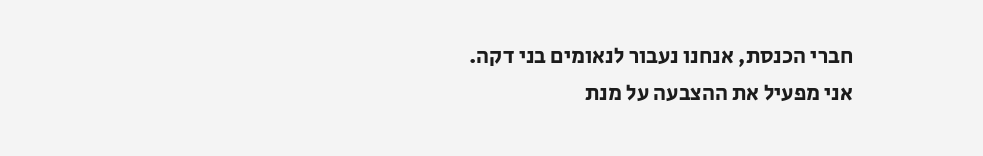חברי הכנסת, אנחנו נעבור לנאומים בני דקה. אני מפעיל את ההצבעה על מנת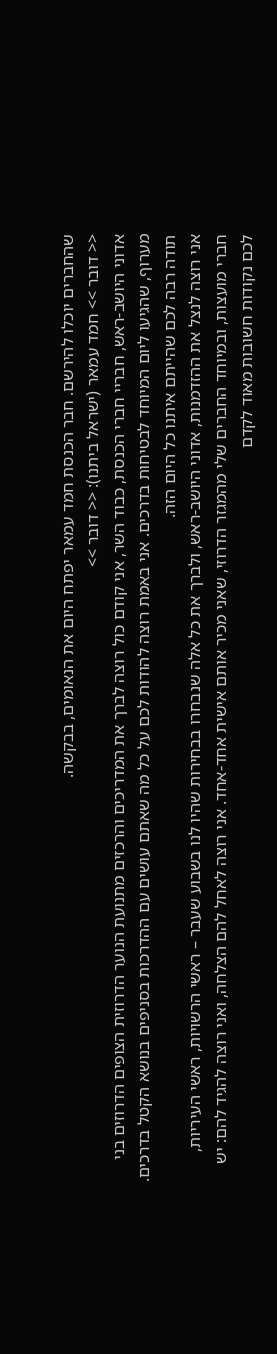שהחברים יוכלו להירשם. חבר הכנסת חמד עמאר יפתח היום את הנאומים, בבקשה.
<< דובר >> חמד עמאר (ישראל ביתנו): << דובר >>
אדוני היושב-ראש, חבריי חברי הכנסת, כבוד השר, אני קודם כול רוצה לברך את המדריכים והרכזים מתנועת הנוער הדרוזית הצופים הדרוזים בני מערוף, שהגיעו ליום המיוחד לבטיחות בדרכים. אני באמת רוצה להודות לכם על כל מה שאתם עושים עם ההדרכות בסניפים בנושא הקטל בדרכים. תודה רבה לכם שהייתם איתנו כל היום הזה.
אני רוצה לנצל את ההזדמנות, אדוני היושב-ראש, ולברך את כל אלה שנבחרו בבחירות שהיו לנו בשבוע שעבר – ראשי הרשויות, ראשי העיריות, חברי מועצות, ובמיוחד החברים שלי מהמגזר הדרוזי, שאני מכיר אותם אישית אחד-אחד. אני רוצה לאחל להם הצלחה, ואני רוצה להגיד להם: יש לכם נקודות חשובות מאוד לקדם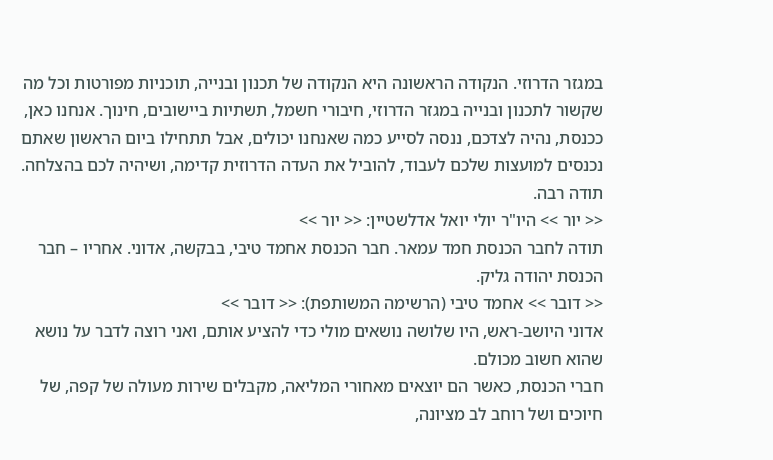במגזר הדרוזי. הנקודה הראשונה היא הנקודה של תכנון ובנייה, תוכניות מפורטות וכל מה שקשור לתכנון ובנייה במגזר הדרוזי, חיבורי חשמל, תשתיות ביישובים, חינוך. אנחנו כאן, ככנסת, נהיה לצדכם, ננסה לסייע כמה שאנחנו יכולים, אבל תתחילו ביום הראשון שאתם נכנסים למועצות שלכם לעבוד, להוביל את העדה הדרוזית קדימה, ושיהיה לכם בהצלחה. תודה רבה.
<< יור >> היו"ר יולי יואל אדלשטיין: << יור >>
תודה לחבר הכנסת חמד עמאר. חבר הכנסת אחמד טיבי, בבקשה, אדוני. אחריו – חבר הכנסת יהודה גליק.
<< דובר >> אחמד טיבי (הרשימה המשותפת): << דובר >>
אדוני היושב-ראש, היו שלושה נושאים מולי כדי להציע אותם, ואני רוצה לדבר על נושא שהוא חשוב מכולם.
חברי הכנסת, כאשר הם יוצאים מאחורי המליאה, מקבלים שירות מעולה של קפה, של חיוכים ושל רוחב לב מציונה,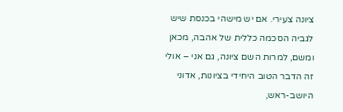ציונה צעירי. אם יש מישהי בכנסת שיש לגביה הסכמה כללית של אהבה, מכאן ומשם, למרות השם ציונה, גם אני – אולי זה הדבר הטוב היחידי בציונות, אדוני היושב-ראש,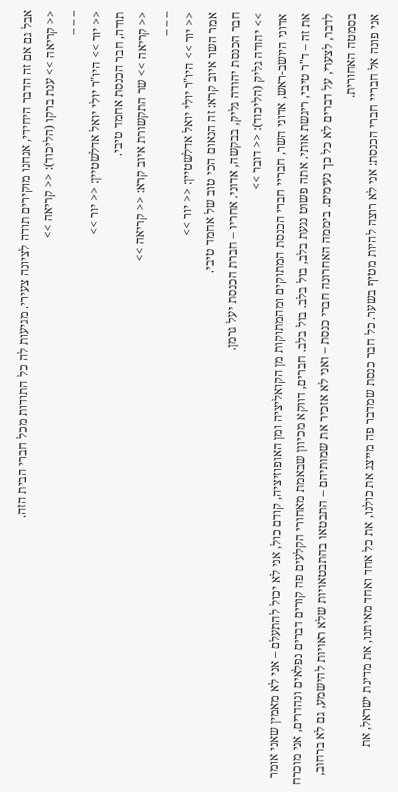אבל גם אם זה הדבר היחידי, אנחנו מוקירים תודה לציונה צעירי. מגיעות לה כל התודות מכל חברי הבית הזה.
<< קריאה >> ענת ברקו (הליכוד): << קריאה >>
– – –
<< יור >> היו"ר יולי יואל אדלשטיין: << יור >>
תודה, חבר הכנסת אחמד טיבי.
<< קריאה >> שר התקשורת איוב קרא: << קריאה >>
– – –
<< יור >> היו"ר יולי יואל אדלשטיין: << יור >>
אמר השר איוב קרא: זה הנאום הכי טוב של אחמד טיבי.
חבר הכנסת יהודה גליק, בבקשה, אדוני. אחריו – חברת הכנסת יעל גרמן.
>> יהודה גליק (הליכוד): << דובר >>
אדוני היושב-ראש, אדוני השר, חבריי חברי הכנסת המתוקים ומהמתוקות מן הקואליציה ומן האופוזיציה, קודם כול, אני לא יכול להתעלם – אני לא מאמין שאני אומר את זה – ד"ר טיבי, ריגשת אותי. אתה פשוט נגעת בלב, בול בלב. בול בלב. חברים, דווקא מכיוון שבאמת מאחורי הקלעים פה קורים דברים נפלאים ונהדרים, אני מוכרח לדבר, לצערי, על דברים לא כל כך נעימים. ביממה האחרונה חברי כנסת – ואני לא אזכיר את שמותיהם – התבטאו בהתבטאויות שלא ראויות להישמע, גם לא ברחוב, בסמטה האחורית.
אני פונה אל חבריי חברי הכנסת: אני לא רוצה להיות מטיף בשער. כל חבר כנסת שמדבר פה מייצג את כולנו, את כל אחד ואחד מאיתנו, את מדינת ישראל, את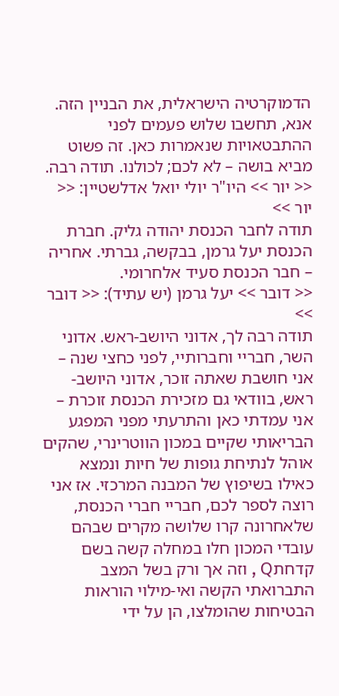הדמוקרטיה הישראלית, את הבניין הזה. אנא, תחשבו שלוש פעמים לפני ההתבטאויות שנאמרות כאן. זה פשוט מביא בושה – לא לכם; לכולנו. תודה רבה.
<< יור >> היו"ר יולי יואל אדלשטיין: << יור >>
תודה לחבר הכנסת יהודה גליק. חברת הכנסת יעל גרמן, בבקשה, גברתי. אחריה – חבר הכנסת סעיד אלחרומי.
<< דובר >> יעל גרמן (יש עתיד): << דובר >>
תודה רבה לך, אדוני היושב-ראש. אדוני השר, חבריי וחברותיי, לפני כחצי שנה – אני חושבת שאתה זוכר, אדוני היושב-ראש, בוודאי גם מזכירת הכנסת זוכרת – אני עמדתי כאן והתרעתי מפני המפגע הבריאותי שקיים במכון הווטרינרי, שהקים אוהל לנתיחת גופות של חיות ונמצא כאילו בשיפוץ של המבנה המרכזי. אז אני רוצה לספר לכם, חבריי חברי הכנסת, שלאחרונה קרו שלושה מקרים שבהם עובדי המכון חלו במחלה קשה בשם קדחתQ , וזה אך ורק בשל המצב התברואתי הקשה ואי-מילוי הוראות הבטיחות שהומלצו, הן על ידי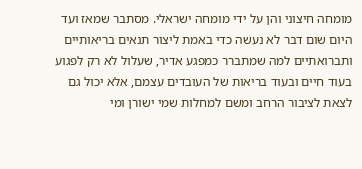מומחה חיצוני והן על ידי מומחה ישראלי. מסתבר שמאז ועד היום שום דבר לא נעשה כדי באמת ליצור תנאים בריאותיים ותברואתיים למה שמתברר כמפגע אדיר, שעלול לא רק לפגוע בעוד חיים ובעוד בריאות של העובדים עצמם, אלא יכול גם לצאת לציבור הרחב ומשם למחלות שמי ישורן ומי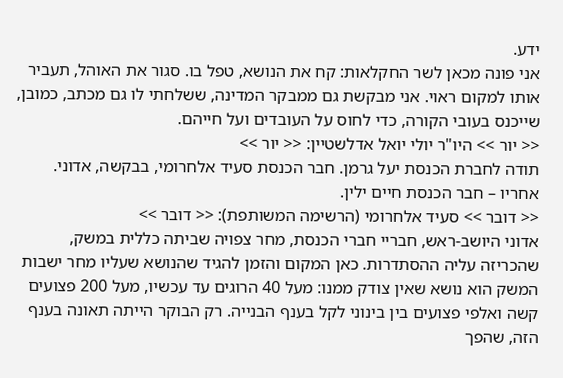ידע.
אני פונה מכאן לשר החקלאות: קח את הנושא, טפל בו. סגור את האוהל, תעביר אותו למקום ראוי. אני מבקשת גם ממבקר המדינה, ששלחתי לו גם מכתב, כמובן, שייכנס בעובי הקורה, כדי לחוס על העובדים ועל חייהם.
<< יור >> היו"ר יולי יואל אדלשטיין: << יור >>
תודה לחברת הכנסת יעל גרמן. חבר הכנסת סעיד אלחרומי, בבקשה, אדוני. אחריו – חבר הכנסת חיים ילין.
<< דובר >> סעיד אלחרומי (הרשימה המשותפת): << דובר >>
אדוני היושב-ראש, חבריי חברי הכנסת, מחר צפויה שביתה כללית במשק, שהכריזה עליה ההסתדרות. כאן המקום והזמן להגיד שהנושא שעליו מחר ישבות המשק הוא נושא שאין צודק ממנו: מעל 40 הרוגים עד עכשיו, מעל 200 פצועים קשה ואלפי פצועים בין בינוני לקל בענף הבנייה. רק הבוקר הייתה תאונה בענף הזה, שהפך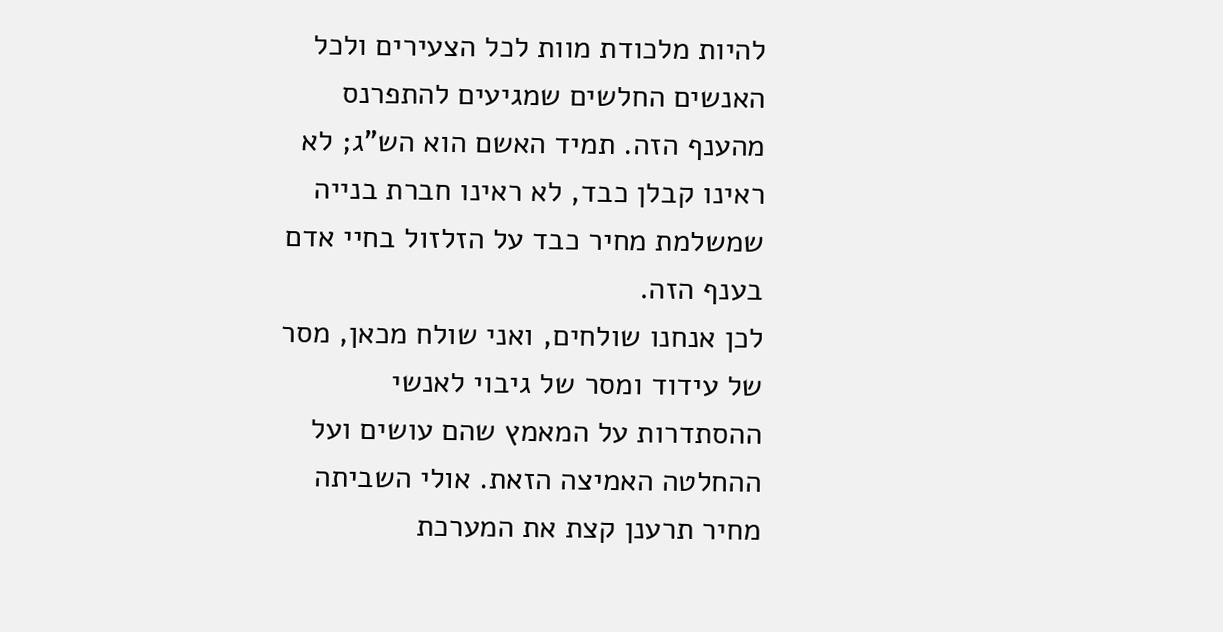להיות מלכודת מוות לכל הצעירים ולכל האנשים החלשים שמגיעים להתפרנס מהענף הזה. תמיד האשם הוא הש"ג; לא ראינו קבלן כבד, לא ראינו חברת בנייה שמשלמת מחיר כבד על הזלזול בחיי אדם בענף הזה.
לכן אנחנו שולחים, ואני שולח מכאן, מסר של עידוד ומסר של גיבוי לאנשי ההסתדרות על המאמץ שהם עושים ועל ההחלטה האמיצה הזאת. אולי השביתה מחיר תרענן קצת את המערכת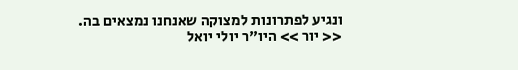ונגיע לפתרונות למצוקה שאנחנו נמצאים בה.
<< יור >> היו"ר יולי יואל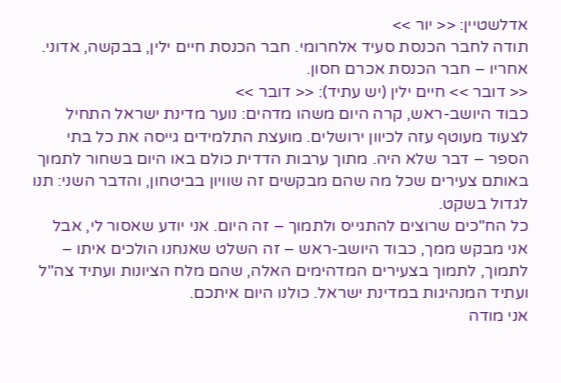אדלשטיין: << יור >>
תודה לחבר הכנסת סעיד אלחרומי. חבר הכנסת חיים ילין, בבקשה, אדוני. אחריו – חבר הכנסת אכרם חסון.
<< דובר >> חיים ילין (יש עתיד): << דובר >>
כבוד היושב-ראש, קרה היום משהו מדהים: נוער מדינת ישראל התחיל לצעוד מעוטף עזה לכיוון ירושלים. מועצת התלמידים גייסה את כל בתי הספר – דבר שלא היה. מתוך ערבות הדדית כולם באו היום בשחור לתמוך באותם צעירים שכל מה שהם מבקשים זה שוויון בביטחון, והדבר השני: תנו לגדול בשקט.
כל הח"כים שרוצים להתגייס ולתמוך – זה היום. אני יודע שאסור לי, אבל אני מבקש ממך, כבוד היושב-ראש – זה השלט שאנחנו הולכים איתו – לתמוך, לתמוך בצעירים המדהימים האלה, שהם מלח הציונות ועתיד צה"ל ועתיד המנהיגות במדינת ישראל. כולנו היום איתכם.
אני מודה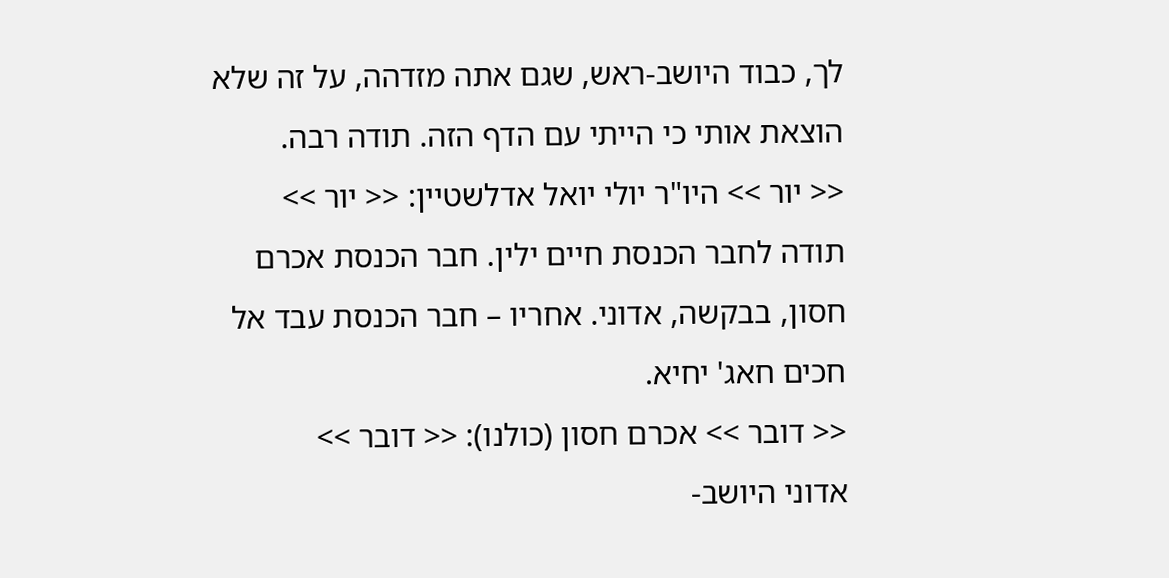לך, כבוד היושב-ראש, שגם אתה מזדהה, על זה שלא הוצאת אותי כי הייתי עם הדף הזה. תודה רבה.
<< יור >> היו"ר יולי יואל אדלשטיין: << יור >>
תודה לחבר הכנסת חיים ילין. חבר הכנסת אכרם חסון, בבקשה, אדוני. אחריו – חבר הכנסת עבד אל חכים חאג' יחיא.
<< דובר >> אכרם חסון (כולנו): << דובר >>
אדוני היושב-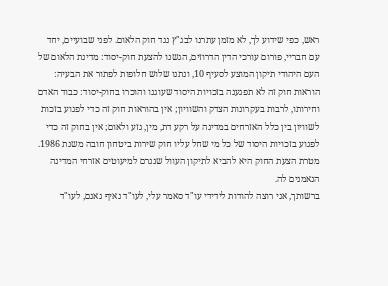ראש, כפי שידוע לך, לא מזמן עתרנו לבג"ץ נגד חוק הלאום. לפני שבועיים, יחד עם חבריי, פורום עורכי הדין הדרוזים, הגשנו להצעת חוק-יסוד: מדינת הלאום של העם היהודי תיקון המוצע לסעיף 10, ונתנו שלוש חלופות לפתור את הבעיה: הוראות חוק זה לא תפגענה בזכויות היסוד שעוגנו והוכרו בחוק-יסוד: כבוד האדם וחירותו, לרבות בעקרונות הצדק והשוויון; אין בהוראות חוק זה כדי לפגוע בזכות לשוויון בין כלל האזרחים במדינה על רקע דת, מין, גזע ולאום; אין בחוק זה כדי לפגוע בזכויות היסוד של כל מי שחל עליו חוק שירות ביטחון חובה משנת 1986. מטרת הצעת החוק היא להביא לתיקון העוול שנגרם למיעוטים אזרחי המדינה הנאמנים לה.
ברשותך, אני רוצה להודות לידידי עו"ד סאמר עלי, לעו"ד נאיף גאנם, לעו"ד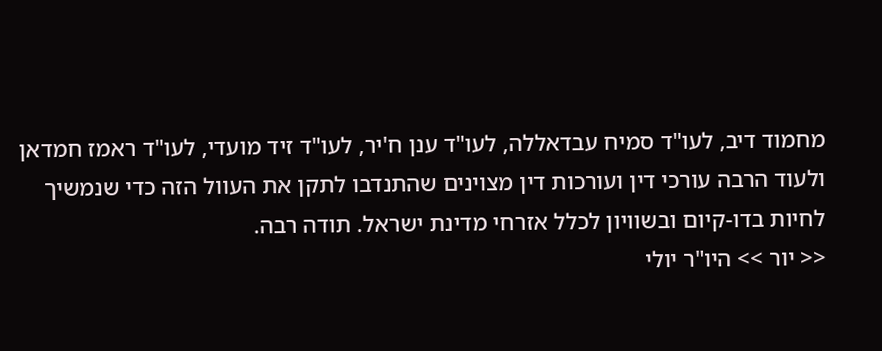מחמוד דיב, לעו"ד סמיח עבדאללה, לעו"ד ענן ח'יר, לעו"ד זיד מועדי, לעו"ד ראמז חמדאן ולעוד הרבה עורכי דין ועורכות דין מצוינים שהתנדבו לתקן את העוול הזה כדי שנמשיך לחיות בדו-קיום ובשוויון לכלל אזרחי מדינת ישראל. תודה רבה.
<< יור >> היו"ר יולי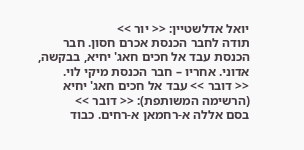יואל אדלשטיין: << יור >>
תודה לחבר הכנסת אכרם חסון. חבר הכנסת עבד אל חכים חאג' יחיא, בבקשה, אדוני. אחריו – חבר הכנסת מיקי לוי.
<< דובר >> עבד אל חכים חאג' יחיא (הרשימה המשותפת): << דובר >>
בסם אללה א-רחמאן א-רחים. כבוד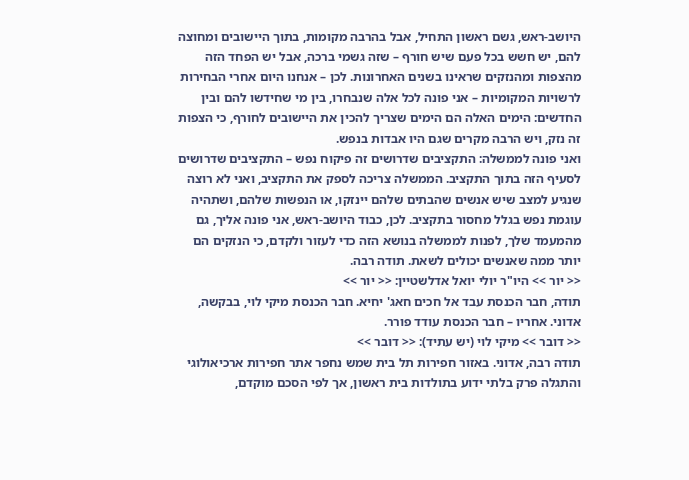היושב-ראש, גשם ראשון התחיל, אבל בהרבה מקומות, בתוך היישובים ומחוצה להם, יש חשש בכל פעם שיש חורף – שזה גשמי ברכה, אבל יש הפחד הזה מהצפות ומהנזקים שראינו בשנים האחרונות. לכן – אנחנו היום אחרי הבחירות לרשויות המקומיות – אני פונה לכל אלה שנבחרו, בין מי שחידשו להם ובין החדשים: הימים האלה הם הימים שצריך להכין את היישובים לחורף, כי הצפות זה נזק, ויש הרבה מקרים שגם היו אבדות בנפש.
ואני פונה לממשלה: התקציבים שדרושים זה פיקוח נפש – התקציבים שדרושים לסעיף הזה בתוך התקציב. הממשלה צריכה לספק את התקציב, ואני לא רוצה שנגיע למצב שיש אנשים שהבתים שלהם יינזקו, או הנפשות שלהם, ושתהיה עוגמת נפש בגלל מחסור בתקציב. לכן, כבוד היושב-ראש, אני פונה אליך, גם מהמעמד שלך, לפנות לממשלה בנושא הזה כדי לעזור ולקדם, כי הנזקים הם יותר ממה שאנשים יכולים לשאת. תודה רבה.
<< יור >> היו"ר יולי יואל אדלשטיין: << יור >>
תודה, חבר הכנסת עבד אל חכים חאג' יחיא. חבר הכנסת מיקי לוי, בבקשה, אדוני. אחריו – חבר הכנסת עודד פורר.
<< דובר >> מיקי לוי (יש עתיד): << דובר >>
תודה רבה, אדוני. באזור חפירות תל בית שמש נחפר אתר חפירות ארכיאולוגי והתגלה פרק בלתי ידוע בתולדות בית ראשון, אך לפי הסכם מוקדם,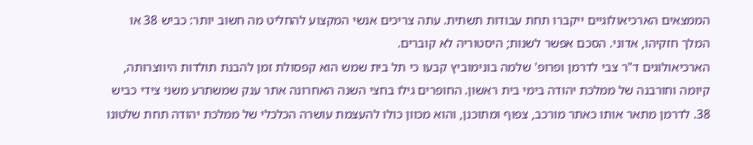הממצאים הארכיאולוגיים ייקברו תחת עבודות תשתית. עתה צריכים אנשי המקצוע להחליט מה חשוב יותר: כביש 38 או המלך חזקיהו, אדוני. הסכם אפשר לשנות; היסטוריה לא קוברים.
הארכיאולוגים ד"ר צבי לדרמן ופרופ' שלמה בונימוביץ קבעו כי תל בית שמש הוא קפסולת זמן להבנת תולדות היווצרותה, קיומה וחורבנה של ממלכת יהודה בימי בית ראשון. החופרים גילו בחצי השנה האחרונה אתר ענק שמשתרע משני צידי כביש 38. לדרמן מתאר אותו כאתר מורכב, צפוף ומתוכנן, והוא מכוון כולו להעצמת עושרה הכלכלי של ממלכת יהודה תחת שלטונו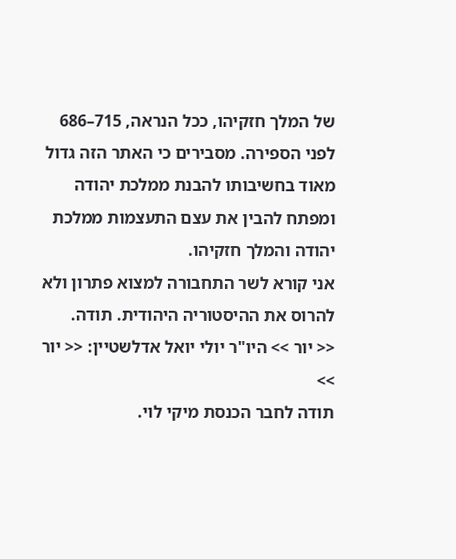של המלך חזקיהו, ככל הנראה, 715–686 לפני הספירה. מסבירים כי האתר הזה גדול מאוד בחשיבותו להבנת ממלכת יהודה ומפתח להבין את עצם התעצמות ממלכת יהודה והמלך חזקיהו.
אני קורא לשר התחבורה למצוא פתרון ולא להרוס את ההיסטוריה היהודית. תודה.
<< יור >> היו"ר יולי יואל אדלשטיין: << יור >>
תודה לחבר הכנסת מיקי לוי.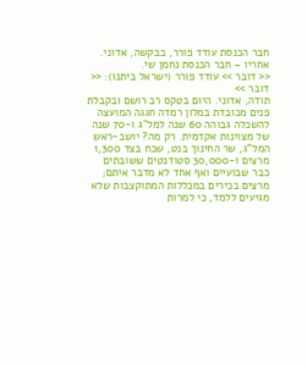חבר הכנסת עודד פורר, בבקשה, אדוני. אחריו – חבר הכנסת נחמן שי.
<< דובר >> עודד פורר (ישראל ביתנו): << דובר >>
תודה, אדוני. היום בטקס רב רושם ובקבלת פנים מכובדת במלון רמדה חגגה המועצה להשכלה גבוהה 60 שנה למל"ג ו-70 שנה של מצוינות אקדמית. רק מה? יושב-ראש המל"ג, שר החינוך בנט, שכח בצד 1,300 מרצים ו-30,000 סטודנטים ששובתים כבר שבועיים ואף אחד לא מדבר איתם; מרצים בכירים במכללות המתוקצבות שלא מגיעים ללמד, כי למרות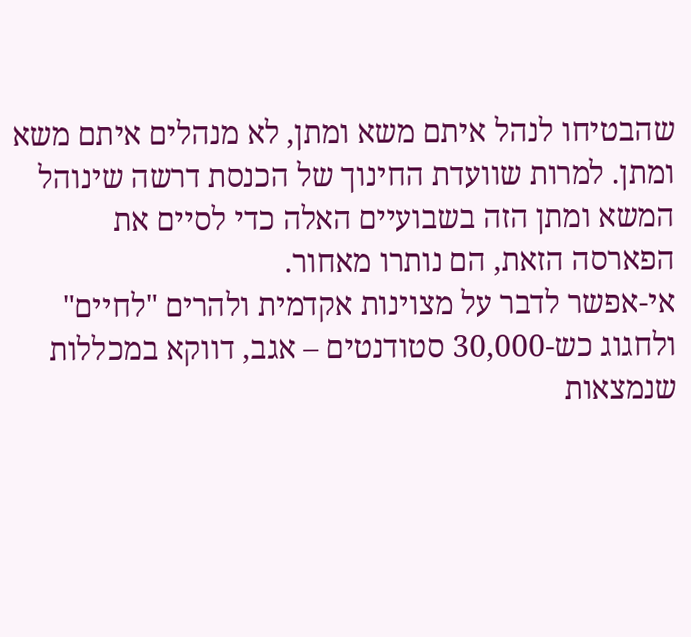שהבטיחו לנהל איתם משא ומתן, לא מנהלים איתם משא ומתן. למרות שוועדת החינוך של הכנסת דרשה שינוהל המשא ומתן הזה בשבועיים האלה כדי לסיים את הפארסה הזאת, הם נותרו מאחור.
אי-אפשר לדבר על מצוינות אקדמית ולהרים "לחיים" ולחגוג כש-30,000 סטודנטים – אגב, דווקא במכללות שנמצאות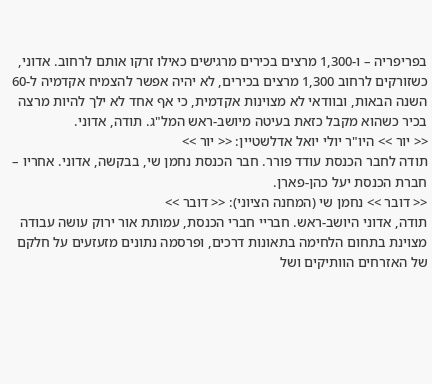בפריפריה – ו-1,300 מרצים בכירים מרגישים כאילו זרקו אותם לרחוב. אדוני, כשזורקים לרחוב 1,300 מרצים בכירים, לא יהיה אפשר להצמיח אקדמיה ל-60 השנה הבאות, ובוודאי לא מצוינות אקדמית, כי אף אחד לא ילך להיות מרצה בכיר כשהוא מקבל כזאת בעיטה מיושב-ראש המל"ג. תודה, אדוני.
<< יור >> היו"ר יולי יואל אדלשטיין: << יור >>
תודה לחבר הכנסת עודד פורר. חבר הכנסת נחמן שי, בבקשה, אדוני. אחריו – חברת הכנסת יעל כהן-פארן.
<< דובר >> נחמן שי (המחנה הציוני): << דובר >>
תודה, אדוני היושב-ראש. חבריי חברי הכנסת, עמותת אור ירוק עושה עבודה מצוינת בתחום הלחימה בתאונות דרכים, ופרסמה נתונים מזעזעים על חלקם של האזרחים הוותיקים ושל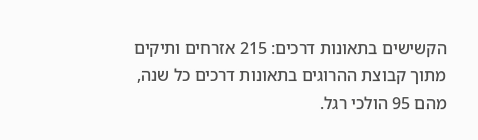הקשישים בתאונות דרכים: 215 אזרחים ותיקים מתוך קבוצת ההרוגים בתאונות דרכים כל שנה, מהם 95 הולכי רגל.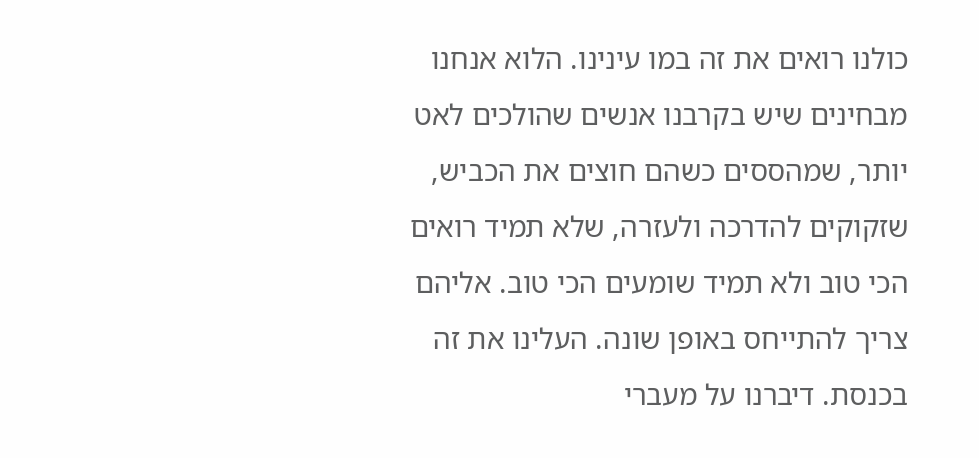כולנו רואים את זה במו עינינו. הלוא אנחנו מבחינים שיש בקרבנו אנשים שהולכים לאט יותר, שמהססים כשהם חוצים את הכביש, שזקוקים להדרכה ולעזרה, שלא תמיד רואים הכי טוב ולא תמיד שומעים הכי טוב. אליהם צריך להתייחס באופן שונה. העלינו את זה בכנסת. דיברנו על מעברי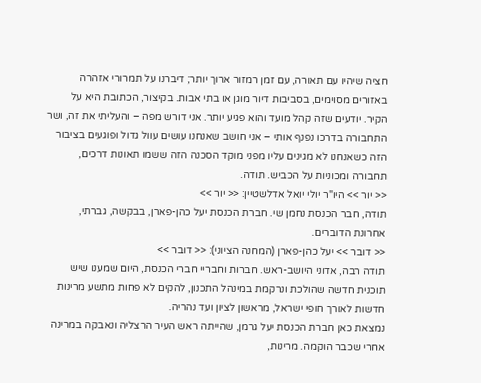חציה שיהיו עם תאורה, עם זמן רמזור ארוך יותר; דיברנו על תמרורי אזהרה באזורים מסוימים, בסביבות דיור מוגן או בתי אבות. בקיצור, הכתובת היא על הקיר. יודעים שזה קהל מועד והוא פגיע יותר. אני דורש מפה – והעליתי את זה, ושר התחבורה בדרכו נפנף אותי – אני חושב שאנחנו עושים עוול גדול ופוגעים בציבור הזה כשאנחנו לא מגינים עליו מפני מוקד הסכנה הזה ששמו תאונות דרכים, תחבורה ומכוניות על הכביש. תודה.
<< יור >> היו"ר יולי יואל אדלשטיין: << יור >>
תודה, חבר הכנסת נחמן שי. חברת הכנסת יעל כהן-פארן, בבקשה, גברתי, אחרונת הדוברים.
<< דובר >> יעל כהן-פארן (המחנה הציוני): << דובר >>
תודה רבה, אדוני היושב-ראש. חברות וחבריי חברי הכנסת, היום שמענו שיש תוכנית חדשה שהולכת ונרקמת במינהל התכנון, להקים לא פחות מתשע מרינות חדשות לאורך חופי ישראל, מראשון לציון ועד נהריה.
נמצאת כאן חברת הכנסת יעל גרמן, שהייתה ראש העיר הרצליה ונאבקה במרינה אחרי שכבר הוקמה. מרינות,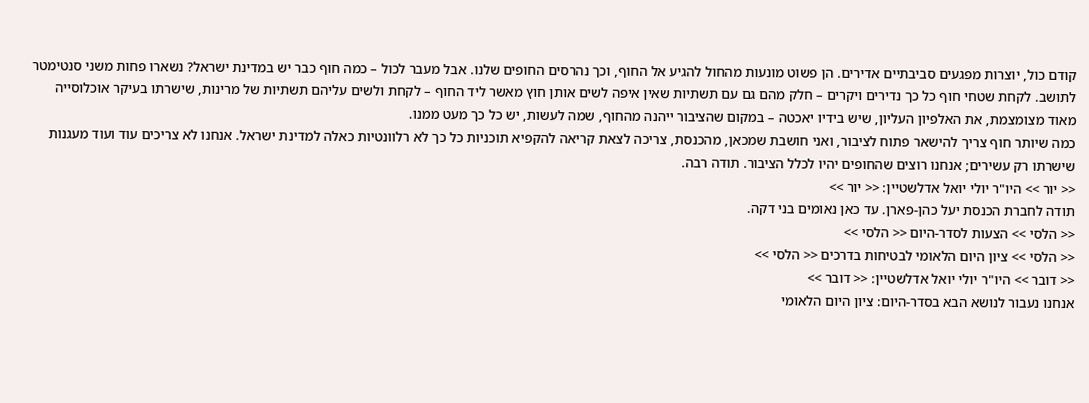קודם כול, יוצרות מפגעים סביבתיים אדירים. הן פשוט מונעות מהחול להגיע אל החוף, וכך נהרסים החופים שלנו. אבל מעבר לכול – כמה חוף כבר יש במדינת ישראל? נשארו פחות משני סנטימטר לתושב. לקחת שטחי חוף כל כך נדירים ויקרים – חלק מהם גם עם תשתיות שאין איפה לשים אותן חוץ מאשר ליד החוף – לקחת ולשים עליהם תשתיות של מרינות, שישרתו בעיקר אוכלוסייה מאוד מצומצמת, את האלפיון העליון, שיש בידיו יאכטה – במקום שהציבור ייהנה מהחוף, שמה לעשות, יש כל כך מעט ממנו.
כמה שיותר חוף צריך להישאר פתוח לציבור, ואני חושבת שמכאן, מהכנסת, צריכה לצאת קריאה להקפיא תוכניות כל כך לא רלוונטיות כאלה למדינת ישראל. אנחנו לא צריכים עוד ועוד מעגנות שישרתו רק עשירים; אנחנו רוצים שהחופים יהיו לכלל הציבור. תודה רבה.
<< יור >> היו"ר יולי יואל אדלשטיין: << יור >>
תודה לחברת הכנסת יעל כהן-פארן. עד כאן נאומים בני דקה.
<< הלסי >> הצעות לסדר-היום << הלסי >>
<< הלסי >> ציון היום הלאומי לבטיחות בדרכים << הלסי >>
<< דובר >> היו"ר יולי יואל אדלשטיין: << דובר >>
אנחנו נעבור לנושא הבא בסדר-היום: ציון היום הלאומי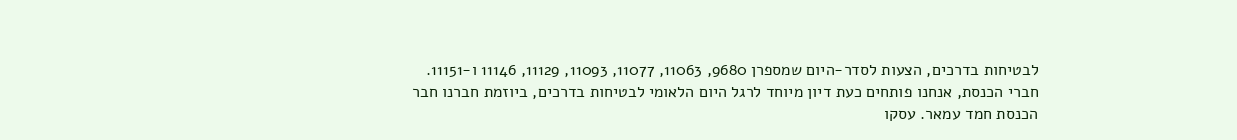לבטיחות בדרכים, הצעות לסדר-היום שמספרן 9680, 11063, 11077, 11093, 11129, 11146 ו-11151.
חברי הכנסת, אנחנו פותחים כעת דיון מיוחד לרגל היום הלאומי לבטיחות בדרכים, ביוזמת חברנו חבר הכנסת חמד עמאר. עסקו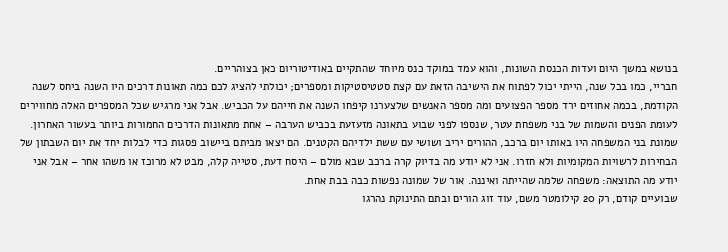בנושא במשך היום ועדות הכנסת השונות, והוא עמד במוקד כנס מיוחד שהתקיים באודיטוריום כאן בצוהריים.
חבריי, כמו בכל שנה, הייתי יכול לפתוח את הישיבה הזאת עם קצת סטטיסטיקות ומספרים; יכולתי להציג לכם כמה תאונות דרכים היו השנה ביחס לשנה הקודמת, בכמה אחוזים ירד מספר הפצועים ומה מספר האנשים שלצערנו קיפחו השנה את חייהם על הכביש. אבל אני מרגיש שכל המספרים האלה מחווירים לעומת הפנים והשמות של בני משפחת עטר, שנספו לפני שבוע בתאונה מזעזעת בכביש הערבה – אחת מתאונות הדרכים החמורות ביותר בעשור האחרון. שמונת בני המשפחה היו באותו יום ברכב, ההורים יריב ושושי עם ששת ילדיהם הקטנים. הם יצאו מביתם ביישוב פסגות כדי לבלות יחד את יום השבתון של הבחירות לרשויות המקומיות ולא חזרו. אני לא יודע מה בדיוק קרה ברכב שבא מולם – היסח דעת, סטייה קלה, מבט לא מרוכז או משהו אחר – אבל אני יודע מה התוצאה: משפחה שלמה שהייתה ואיננה. אור של שמונה נפשות כבה בבת אחת.
שבועיים קודם, רק 20 קילומטר משם, עוד זוג הורים ובתם התינוקת נהרגו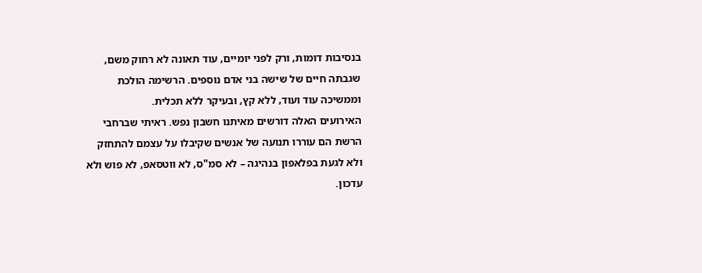בנסיבות דומות, ורק לפני יומיים, עוד תאונה לא רחוק משם, שגבתה חיים של שישה בני אדם נוספים. הרשימה הולכת וממשיכה עוד ועוד, ללא קץ, ובעיקר ללא תכלית.
האירועים האלה דורשים מאיתנו חשבון נפש. ראיתי שברחבי הרשת הם עוררו תנועה של אנשים שקיבלו על עצמם להתחזק ולא לגעת בפלאפון בנהיגה – לא סמ"ס, לא ווטסאפ, לא פוש ולא עדכון.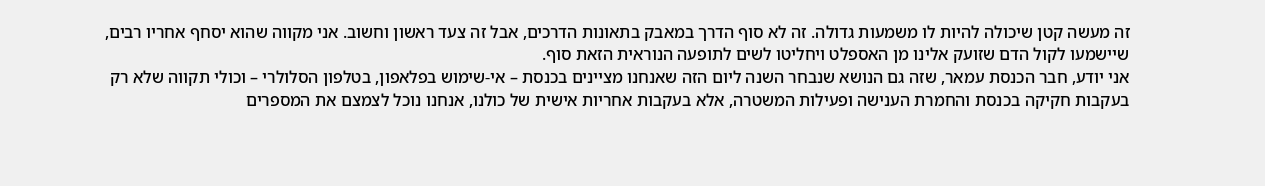זה מעשה קטן שיכולה להיות לו משמעות גדולה. זה לא סוף הדרך במאבק בתאונות הדרכים, אבל זה צעד ראשון וחשוב. אני מקווה שהוא יסחף אחריו רבים, שיישמעו לקול הדם שזועק אלינו מן האספלט ויחליטו לשים לתופעה הנוראית הזאת סוף.
אני יודע, חבר הכנסת עמאר, שזה גם הנושא שנבחר השנה ליום הזה שאנחנו מציינים בכנסת – אי-שימוש בפלאפון, בטלפון הסלולרי – וכולי תקווה שלא רק בעקבות חקיקה בכנסת והחמרת הענישה ופעילות המשטרה, אלא בעקבות אחריות אישית של כולנו, אנחנו נוכל לצמצם את המספרים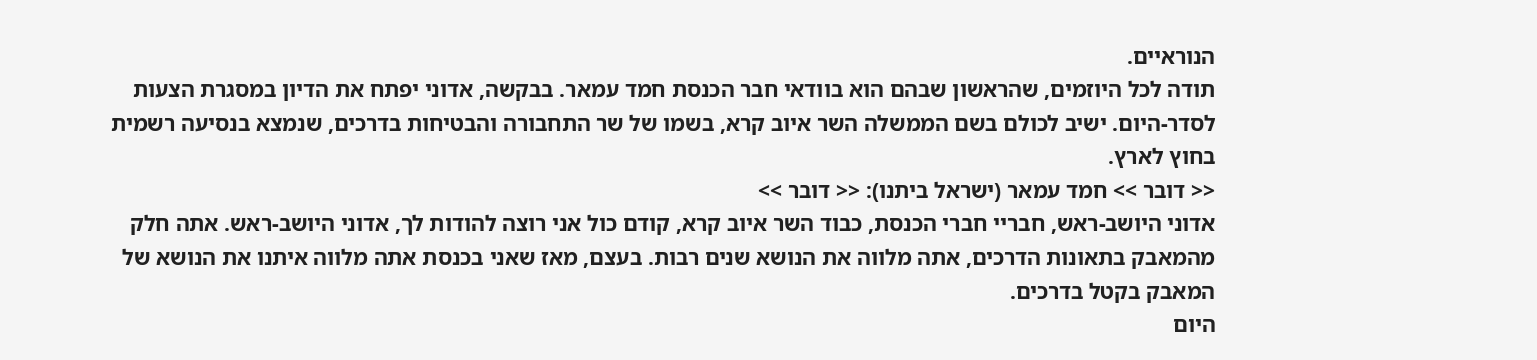הנוראיים.
תודה לכל היוזמים, שהראשון שבהם הוא בוודאי חבר הכנסת חמד עמאר. בבקשה, אדוני יפתח את הדיון במסגרת הצעות לסדר-היום. ישיב לכולם בשם הממשלה השר איוב קרא, בשמו של שר התחבורה והבטיחות בדרכים, שנמצא בנסיעה רשמית בחוץ לארץ.
<< דובר >> חמד עמאר (ישראל ביתנו): << דובר >>
אדוני היושב-ראש, חבריי חברי הכנסת, כבוד השר איוב קרא, קודם כול אני רוצה להודות לך, אדוני היושב-ראש. אתה חלק מהמאבק בתאונות הדרכים, אתה מלווה את הנושא שנים רבות. בעצם, מאז שאני בכנסת אתה מלווה איתנו את הנושא של המאבק בקטל בדרכים.
היום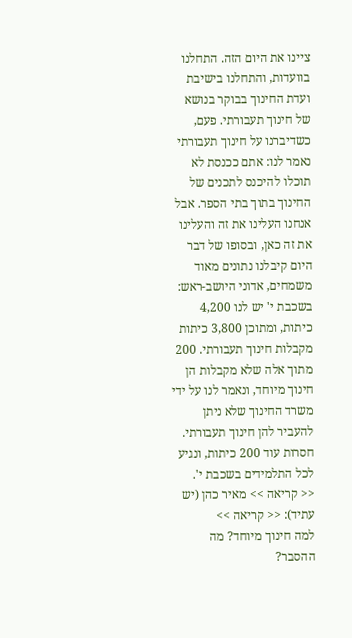ציינו את היום הזה. התחלנו בוועדות, והתחלנו בישיבת ועדת החינוך בבוקר בנושא של חינוך תעבורתי. פעם, כשדיברנו על חינוך תעבורתי נאמר לנו: אתם ככנסת לא תוכלו להיכנס לתכנים של החינוך בתוך בתי הספר. אבל אנחנו העלינו את זה והעלינו את זה כאן, ובסופו של דבר היום קיבלנו נתונים מאוד משמחים, אדוני היושב-ראש: בשכבת י' יש לנו 4,200 כיתות, ומתוכן 3,800 כיתות מקבלות חינוך תעבורתי. 200 מתוך אלה שלא מקבלות הן חינוך מיוחד, ונאמר לנו על ידי משרד החינוך שלא ניתן להעביר להן חינוך תעבורתי. חסרות עוד 200 כיתות, ונגיע לכל התלמידים בשכבת י'.
<< קריאה >> מאיר כהן (יש עתיד): << קריאה >>
למה חינוך מיוחד? מה ההסבר?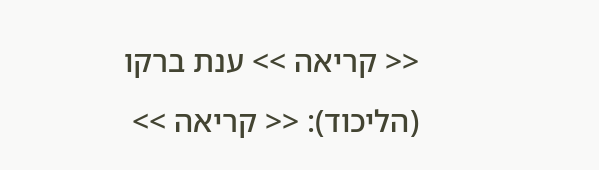<< קריאה >> ענת ברקו (הליכוד): << קריאה >>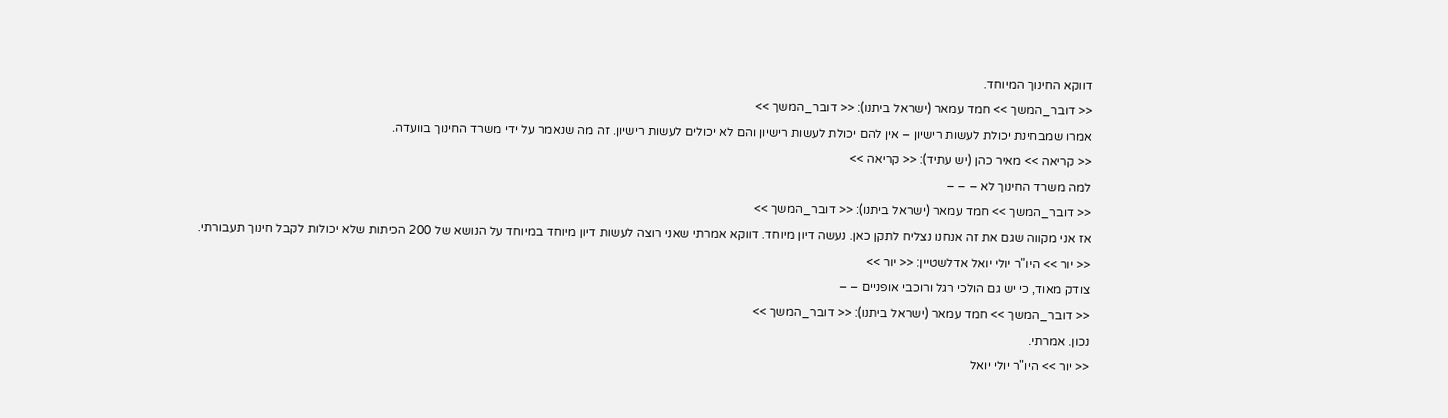דווקא החינוך המיוחד.
<< דובר_המשך >> חמד עמאר (ישראל ביתנו): << דובר_המשך >>
אמרו שמבחינת יכולת לעשות רישיון – אין להם יכולת לעשות רישיון והם לא יכולים לעשות רישיון. זה מה שנאמר על ידי משרד החינוך בוועדה.
<< קריאה >> מאיר כהן (יש עתיד): << קריאה >>
למה משרד החינוך לא – – –
<< דובר_המשך >> חמד עמאר (ישראל ביתנו): << דובר_המשך >>
אז אני מקווה שגם את זה אנחנו נצליח לתקן כאן. נעשה דיון מיוחד. דווקא אמרתי שאני רוצה לעשות דיון מיוחד במיוחד על הנושא של 200 הכיתות שלא יכולות לקבל חינוך תעבורתי.
<< יור >> היו"ר יולי יואל אדלשטיין: << יור >>
צודק מאוד, כי יש גם הולכי רגל ורוכבי אופניים – –
<< דובר_המשך >> חמד עמאר (ישראל ביתנו): << דובר_המשך >>
נכון. אמרתי.
<< יור >> היו"ר יולי יואל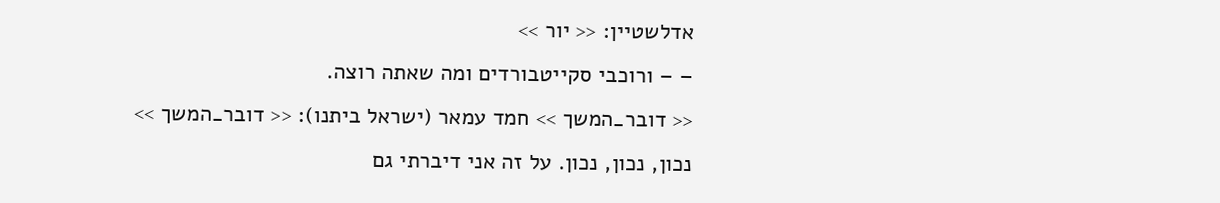אדלשטיין: << יור >>
– – ורוכבי סקייטבורדים ומה שאתה רוצה.
<< דובר_המשך >> חמד עמאר (ישראל ביתנו): << דובר_המשך >>
נכון, נכון, נכון. על זה אני דיברתי גם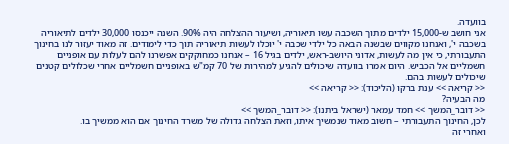בוועדה.
אני חושב ש-15,000 ילדים מתוך השכבה עשו תיאוריה, ושיעור ההצלחה היה 90%. השנה ייכנסו 30,000 ילדים לתיאוריה בשכבה י', ואנחנו מקווים שבשנה הבאה כל ילדי שכבה י' יוכלו לעשות תיאוריה תוך כדי לימודים. זה מאוד יעזור לנו בחינוך התעבורתי, כי אין מה לעשות, אדוני היושב-ראש, ילדים בגיל 16 – אנחנו כמחוקקים אפשרנו להם לעלות עם אופניים חשמליים אל הכביש. היום אמרו בוועדה שיכולים להגיע למהירות של 70 קמ"ש באופניים חשמליים אחרי שכלולים קטנים שיכולים לעשות בהם.
<< קריאה >> ענת ברקו (הליכוד): << קריאה >>
מה הבעיה?
<< דובר_המשך >> חמד עמאר (ישראל ביתנו): << דובר_המשך >>
לכן, החינוך התעבורתי – חשוב מאוד שנמשיך איתו, וזאת הצלחה גדולה של משרד החינוך אם הוא ממשיך בו.
ואחרי זה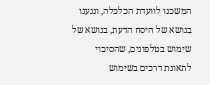המשכנו לוועדת הכלכלה, ונגענו בנושא של היסח הדעת, בנושא של שימוש בטלפונים, שהסיכוי לתאונת דרכים בשימוש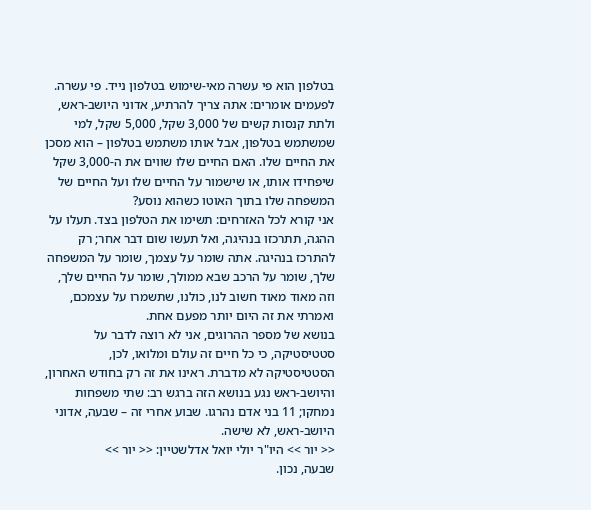בטלפון הוא פי עשרה מאי-שימוש בטלפון נייד. פי עשרה. לפעמים אומרים: אתה צריך להרתיע, אדוני היושב-ראש, ולתת קנסות קשים של 3,000 שקל, 5,000 שקל, למי שמשתמש בטלפון, אבל אותו משתמש בטלפון – הוא מסכן את החיים שלו. האם החיים שלו שווים את ה-3,000 שקל שיפחידו אותו, או שישמור על החיים שלו ועל החיים של המשפחה שלו בתוך האוטו כשהוא נוסע?
אני קורא לכל האזרחים: תשימו את הטלפון בצד. תעלו על ההגה, תתרכזו בנהיגה, ואל תעשו שום דבר אחר; רק להתרכז בנהיגה. אתה שומר על עצמך, שומר על המשפחה שלך, שומר על הרכב שבא ממולך, שומר על החיים שלך, וזה מאוד מאוד חשוב לנו, כולנו, שתשמרו על עצמכם, ואמרתי את זה היום יותר מפעם אחת.
בנושא של מספר ההרוגים, אני לא רוצה לדבר על סטטיסטיקה, כי כל חיים זה עולם ומלואו, לכן, הסטטיסטיקה לא מדברת. ראינו את זה רק בחודש האחרון, והיושב-ראש נגע בנושא הזה ברגש רב: שתי משפחות נמחקו; 11 בני אדם נהרגו. שבוע אחרי זה – שבעה, אדוני היושב-ראש, לא שישה.
<< יור >> היו"ר יולי יואל אדלשטיין: << יור >>
שבעה, נכון.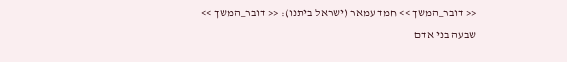<< דובר_המשך >> חמד עמאר (ישראל ביתנו): << דובר_המשך >>
שבעה בני אדם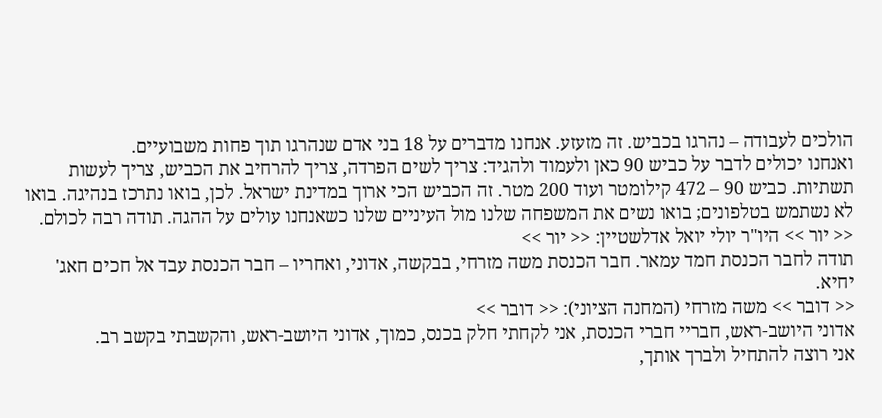הולכים לעבודה – נהרגו בכביש. זה מזעזע. אנחנו מדברים על 18 בני אדם שנהרגו תוך פחות משבועיים.
ואנחנו יכולים לדבר על כביש 90 כאן ולעמוד ולהגיד: צריך לשים הפרדה, צריך להרחיב את הכביש, צריך לעשות תשתיות. כביש 90 – 472 קילומטר ועוד 200 מטר. זה הכביש הכי ארוך במדינת ישראל. לכן, בואו נתרכז בנהיגה. בואו לא נשתמש בטלפונים; בואו נשים את המשפחה שלנו מול העיניים שלנו כשאנחנו עולים על ההגה. תודה רבה לכולם.
<< יור >> היו"ר יולי יואל אדלשטיין: << יור >>
תודה לחבר הכנסת חמד עמאר. חבר הכנסת משה מזרחי, בבקשה, אדוני, ואחריו – חבר הכנסת עבד אל חכים חאג' יחיא.
<< דובר >> משה מזרחי (המחנה הציוני): << דובר >>
אדוני היושב-ראש, חבריי חברי הכנסת, אני לקחתי חלק בכנס, כמוך, אדוני היושב-ראש, והקשבתי בקשב רב.
אני רוצה להתחיל ולברך אותך,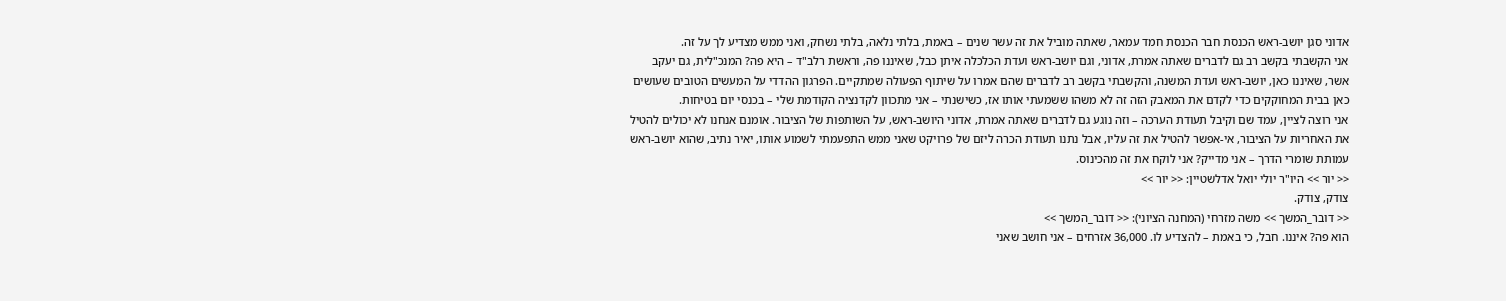אדוני סגן יושב-ראש הכנסת חבר הכנסת חמד עמאר, שאתה מוביל את זה עשר שנים – באמת, בלתי נלאה, בלתי נשחק, ואני ממש מצדיע לך על זה.
אני הקשבתי בקשב רב גם לדברים שאתה אמרת, אדוני, וגם יושב-ראש ועדת הכלכלה איתן כבל, שאיננו פה, וראשת רלב"ד – היא פה? המנכ"לית, גם יעקב אשר, שאיננו כאן, יושב-ראש ועדת המשנה, והקשבתי בקשב רב לדברים שהם אמרו על שיתוף הפעולה שמתקיים. הפרגון ההדדי על המעשים הטובים שעושים כאן בבית המחוקקים כדי לקדם את המאבק הזה זה לא משהו ששמעתי אותו אז, כשישנתי – אני מתכוון לקדנציה הקודמת שלי – בכנסי יום בטיחות.
אני רוצה לציין, עמד שם וקיבל תעודת הערכה – וזה נוגע גם לדברים שאתה אמרת, אדוני היושב-ראש, על השותפות של הציבור. אומנם אנחנו לא יכולים להטיל את האחריות על הציבור, אי-אפשר להטיל את זה עליו, אבל נתנו תעודת הכרה ליזם של פרויקט שאני ממש התפעמתי לשמוע אותו, יאיר נתיב, שהוא יושב-ראש עמותת שומרי הדרך – אני מדייק? אני לוקח את זה מהכינוס.
<< יור >> היו"ר יולי יואל אדלשטיין: << יור >>
צודק, צודק.
<< דובר_המשך >> משה מזרחי (המחנה הציוני): << דובר_המשך >>
הוא פה? איננו. חבל, כי באמת – להצדיע לו. 36,000 אזרחים – אני חושב שאני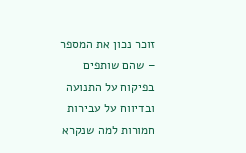זוכר נכון את המספר – שהם שותפים בפיקוח על התנועה ובדיווח על עבירות חמורות למה שנקרא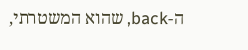ה-back, שהוא המשטרתי,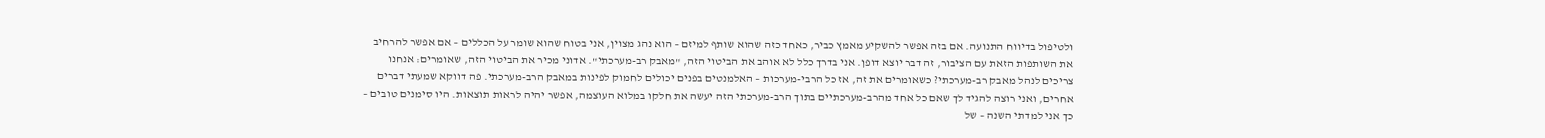ולטיפול בדיווח התנועה. אם בזה אפשר להשקיע מאמץ כביר, כאחד כזה שהוא שותף למיזם – הוא נהג מצוין, אני בטוח שהוא שומר על הכללים – אם אפשר להרחיב את השותפות הזאת עם הציבור, זה דבר יוצא דופן. אני בדרך כלל לא אוהב את הביטוי הזה, "מאבק רב-מערכתי". אדוני מכיר את הביטוי הזה, שאומרים: אנחנו צריכים לנהל מאבק רב-מערכתי? כשאומרים את זה, אז כל הרבי-מערכות – האלמנטים בפנים יכולים לחמוק לפינות במאבק הרב-מערכתי. פה דווקא שמעתי דברים אחרים, ואני רוצה להגיד לך שאם כל אחד מהרב-מערכתיים בתוך הרב-מערכתי הזה יעשה את חלקו במלוא העוצמה, אפשר יהיה לראות תוצאות. היו סימנים טובים – כך אני למדתי השנה – של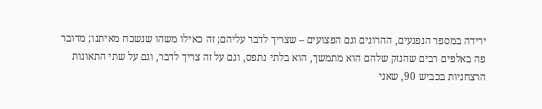ירידה במספר הנפגעים, ההרוגים וגם הפצועים – שצריך לדבר עליהם; זה כאילו משהו שנשכח מאיתנו; מדובר פה באלפים רבים שהנזק שלהם הוא מתמשך, הוא בלתי נתפס, וגם על זה צריך לדבר, וגם על שתי התאונות הרצחניות בכביש 90, שאני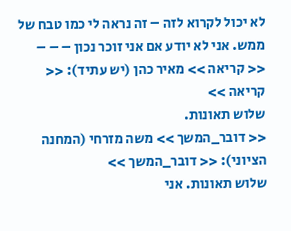לא יכול לקרוא לזה – זה נראה לי כמו טבח של ממש. אני לא יודע אם אני זוכר נכון – – –
<< קריאה >> מאיר כהן (יש עתיד): << קריאה >>
שלוש תאונות.
<< דובר_המשך >> משה מזרחי (המחנה הציוני): << דובר_המשך >>
שלוש תאונות. אני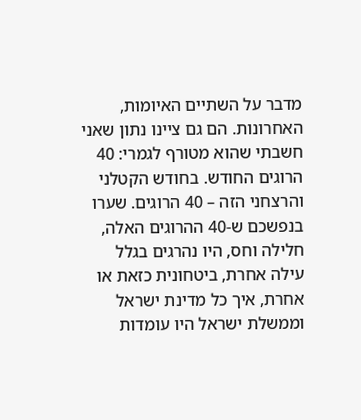מדבר על השתיים האיומות, האחרונות. הם גם ציינו נתון שאני חשבתי שהוא מטורף לגמרי: 40 הרוגים החודש. בחודש הקטלני והרצחני הזה – 40 הרוגים. שערו בנפשכם ש-40 ההרוגים האלה, חלילה וחס, היו נהרגים בגלל עילה אחרת, ביטחונית כזאת או אחרת, איך כל מדינת ישראל וממשלת ישראל היו עומדות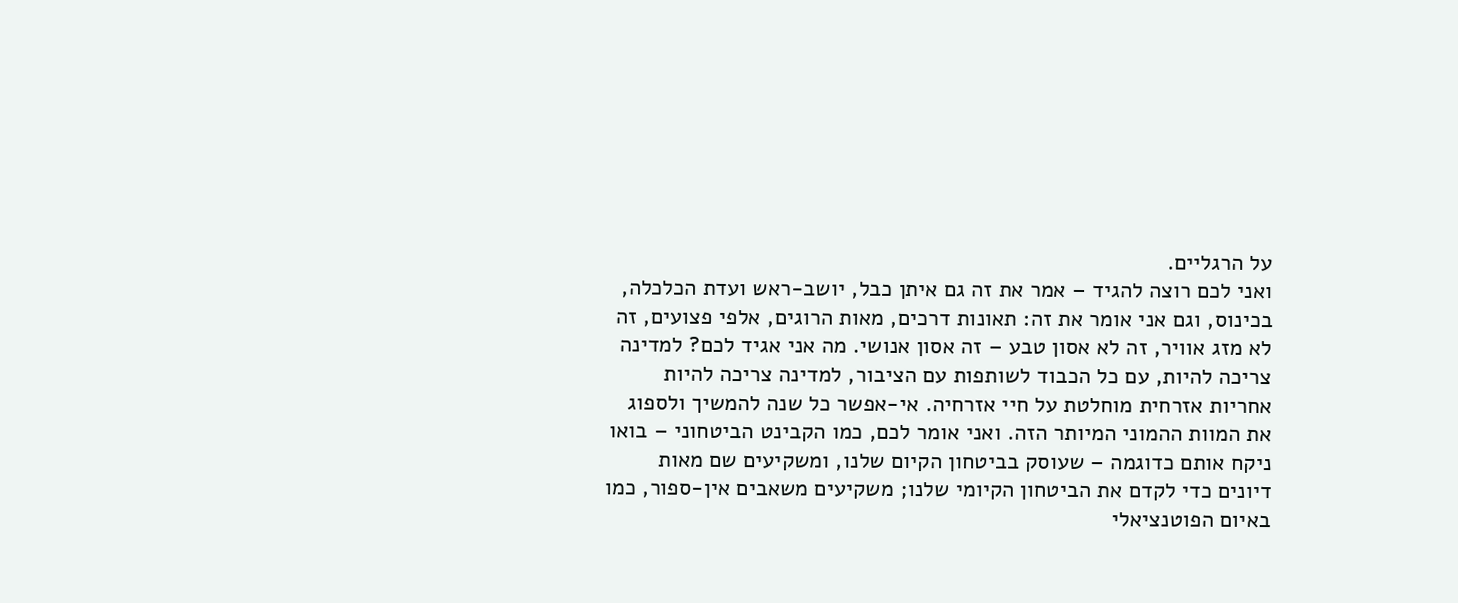על הרגליים.
ואני לכם רוצה להגיד – אמר את זה גם איתן כבל, יושב-ראש ועדת הכלכלה, בכינוס, וגם אני אומר את זה: תאונות דרכים, מאות הרוגים, אלפי פצועים, זה לא מזג אוויר, זה לא אסון טבע – זה אסון אנושי. מה אני אגיד לכם? למדינה צריכה להיות, עם כל הכבוד לשותפות עם הציבור, למדינה צריכה להיות אחריות אזרחית מוחלטת על חיי אזרחיה. אי-אפשר כל שנה להמשיך ולספוג את המוות ההמוני המיותר הזה. ואני אומר לכם, כמו הקבינט הביטחוני – בואו ניקח אותם כדוגמה – שעוסק בביטחון הקיום שלנו, ומשקיעים שם מאות דיונים כדי לקדם את הביטחון הקיומי שלנו; משקיעים משאבים אין-ספור, כמו באיום הפוטנציאלי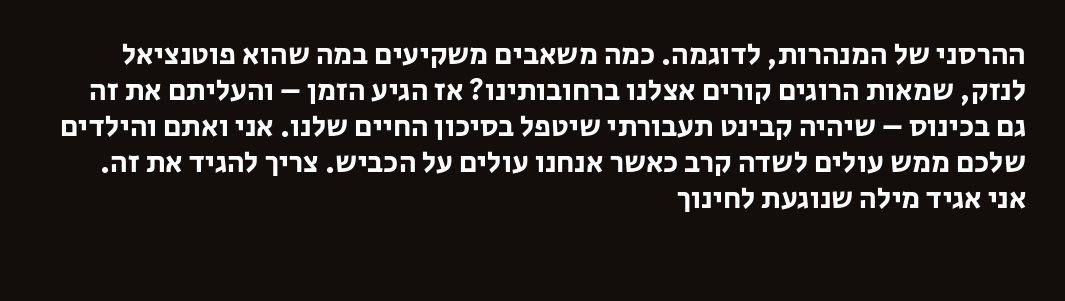ההרסני של המנהרות, לדוגמה. כמה משאבים משקיעים במה שהוא פוטנציאל לנזק, שמאות הרוגים קורים אצלנו ברחובותינו? אז הגיע הזמן – והעליתם את זה גם בכינוס – שיהיה קבינט תעבורתי שיטפל בסיכון החיים שלנו. אני ואתם והילדים שלכם ממש עולים לשדה קרב כאשר אנחנו עולים על הכביש. צריך להגיד את זה.
אני אגיד מילה שנוגעת לחינוך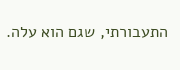התעבורתי, שגם הוא עלה.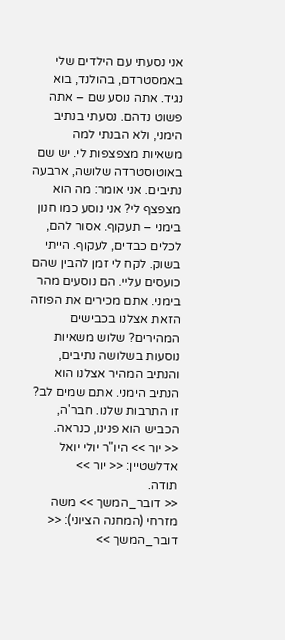אני נסעתי עם הילדים שלי באמסטרדם, בהולנד, בוא נגיד. אתה נוסע שם – אתה פשוט נדהם. נסעתי בנתיב הימני, ולא הבנתי למה משאיות מצפצפות לי. יש שם באוטוסטרדה שלושה, ארבעה נתיבים. אני אומר: מה הוא מצפצף לי? אני נוסע כמו חנון בימני – תעקוף. אסור להם, לכלים כבדים, לעקוף. הייתי בשוק. לקח לי זמן להבין שהם כועסים עליי. הם נוסעים מהר בימני. אתם מכירים את הפוזה הזאת אצלנו בכבישים המהירים? שלוש משאיות נוסעות בשלושה נתיבים, והנתיב המהיר אצלנו הוא הנתיב הימני. אתם שמים לב? זו התרבות שלנו. חבר'ה, הכביש הוא פנינו, כנראה.
<< יור >> היו"ר יולי יואל אדלשטיין: << יור >>
תודה.
<< דובר_המשך >> משה מזרחי (המחנה הציוני): << דובר_המשך >>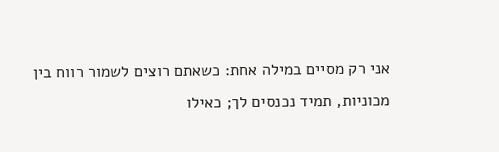אני רק מסיים במילה אחת: כשאתם רוצים לשמור רווח בין מכוניות, תמיד נכנסים לך; כאילו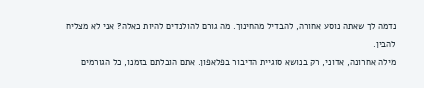נדמה לך שאתה נוסע אחורה, להבדיל מהחינוך. מה גורם להולנדים להיות כאלה? אני לא מצליח להבין.
מילה אחרונה, אדוני, רק בנושא סוגיית הדיבור בפלאפון. אתם הובלתם בזמנו, כל הגורמים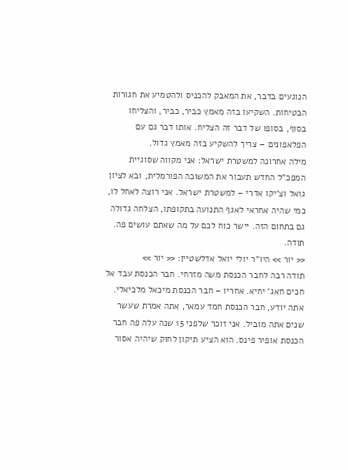הנוגעים בדבר, את המאבק להכניס ולהטמיע את חגורות הבטיחות. השקיעו בזה מאמץ כביר, כביר, והצליחו בסוף, בסופו של דבר זה הצליח. אותו דבר גם עם הפלאפונים – צריך להשקיע בזה מאמץ גדול.
מילה אחרונה למשטרת ישראל: אני מקווה שסוגיית המפכ"ל החדש תעבור את המשוכה הפורמלית, ובא לציון גואל וצ'יקו אדרי – למשטרת ישראל. אני רוצה לאחל לו, כמי שהיה אחראי לאגף התנועה בתקופתו, הצלחה גדולה גם בתחום הזה. יישר כוח לכם על מה שאתם עושים פה. תודה.
<< יור >> היו"ר יולי יואל אדלשטיין: << יור >>
תודה רבה לחבר הכנסת משה מזרחי. חבר הכנסת עבד אל חכים חאג' יחיא. אחריו – חבר הכנסת מיכאל מלכיאלי.
אתה יודע, חבר הכנסת חמד עמאר, אתה אמרת שעשר שנים אתה מוביל. אני זוכר שלפני 15 שנה עלה פה חבר הכנסת אופיר פינס. הוא הציע תיקון לחוק שיהיה אסור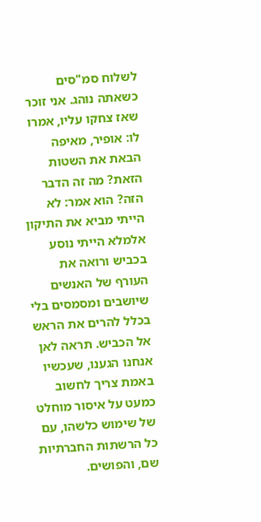לשלוח סמ"סים כשאתה נוהג. אני זוכר שאז צחקו עליו, אמרו לו: אופיר, מאיפה הבאת את השטות הזאת? מה זה הדבר הזה? הוא אמר: לא הייתי מביא את התיקון אלמלא הייתי נוסע בכביש ורואה את העורף של האנשים שיושבים ומסמסים בלי בכלל להרים את הראש אל הכביש. תראה לאן אנחנו הגענו, שעכשיו באמת צריך לחשוב כמעט על איסור מוחלט של שימוש כלשהו, עם כל הרשתות החברתיות שם, והפושים.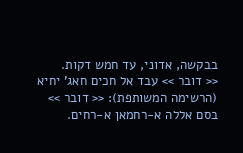בבקשה, אדוני, עד חמש דקות.
<< דובר >> עבד אל חכים חאג' יחיא (הרשימה המשותפת): << דובר >>
בסם אללה א-רחמאן א-רחים.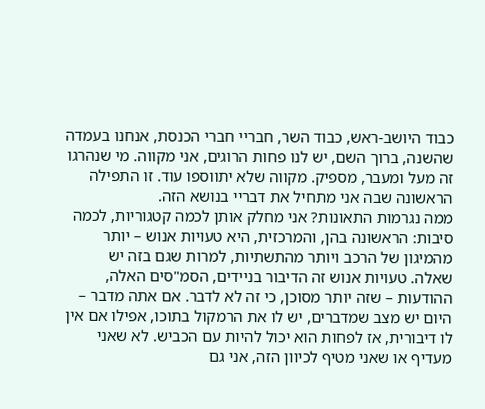כבוד היושב-ראש, כבוד השר, חבריי חברי הכנסת, אנחנו בעמדה שהשנה, ברוך השם, יש לנו פחות הרוגים, אני מקווה. מי שנהרגו זה מעל ומעבר, מספיק. מקווה שלא יתווספו עוד. זו התפילה הראשונה שבה אני מתחיל את דבריי בנושא הזה.
ממה נגרמות התאונות? אני מחלק אותן לכמה קטגוריות, לכמה סיבות: הראשונה בהן, והמרכזית, היא טעויות אנוש – יותר מהמיגון של הרכב ויותר מהתשתיות, למרות שגם בזה יש שאלה. טעויות אנוש זה הדיבור בניידים, הסמ"סים האלה, ההודעות – שזה יותר מסוכן, כי זה לא לדבר. אם אתה מדבר – היום יש מצב שמדברים, יש לו את הרמקול בתוכו, אפילו אם אין לו דיבורית, אז לפחות הוא יכול להיות עם הכביש. לא שאני מעדיף או שאני מטיף לכיוון הזה, אני גם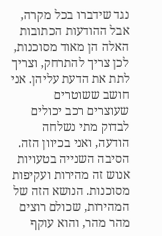נגד שידברו בכל מקרה, אבל ההודעות הכתובות האלה הן מאוד מסוכנות, לכן צריך להתרחק, וצריך לתת את הדעת עליהן. אני חושב ששוטרים שעוצרים רכב יכולים לבדוק מתי נשלחה הודעה, ואני בכיוון הזה.
הסיבה השנייה בטעויות אנוש זה מהירות ועקיפות מסוכנות. הנושא הזה של המהירות, שכולם רוצים מהר מהר, והוא עוקף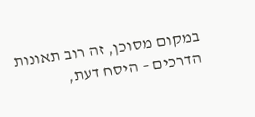במקום מסוכן, זה רוב תאונות הדרכים – היסח דעת,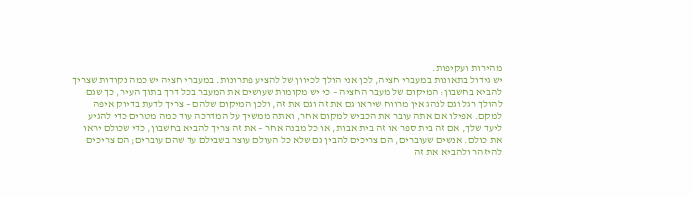מהירות ועקיפות.
יש גידול בתאונות במעברי חציה, לכן אני הולך לכיוון של להציע פתרונות. במעברי חציה יש כמה נקודות שצריך להביא בחשבון: המיקום של מעבר החציה – כי יש מקומות שעושים את המעבר בכל דרך בתוך העיר, כך שגם להולך רגל וגם לנהג אין מרווח שיראו גם את זה וגם את זה, ולכן המיקום שלהם – צריך לדעת בדיוק איפה למקם. אפילו אם אתה עובר את הכביש למקום אחר, ואתה ממשיך על המדרכה עוד כמה מטרים כדי להגיע ליעד שלך, אם זה בית ספר או זה בית אבות, או כל מבנה אחר – את זה צריך להביא בחשבון, כדי שכולם יראו את כולם. אנשים שעוברים, הם צריכים להבין גם שלא כל העולם עוצר בשבילם עד שהם עוברים; הם צריכים להיזהר ולהביא את זה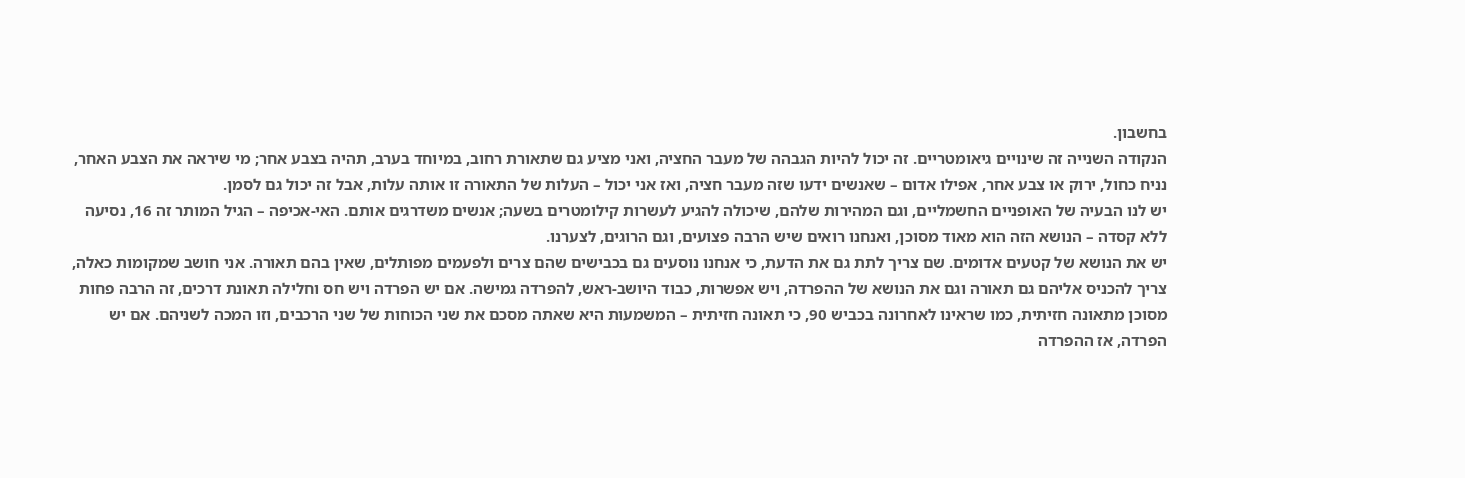בחשבון.
הנקודה השנייה זה שינויים גיאומטריים. זה יכול להיות הגבהה של מעבר החציה, ואני מציע גם שתאורת רחוב, במיוחד בערב, תהיה בצבע אחר; מי שיראה את הצבע האחר, נניח כחול, ירוק או צבע אחר, אפילו אדום – שאנשים ידעו שזה מעבר חציה, ואז אני יכול – העלות של התאורה זו אותה עלות, אבל זה יכול גם לסמן.
יש לנו הבעיה של האופניים החשמליים, וגם המהירות שלהם, שיכולה להגיע לעשרות קילומטרים בשעה; אנשים משדרגים אותם. האי-אכיפה – הגיל המותר זה 16, נסיעה ללא קסדה – הנושא הזה הוא מאוד מסוכן, ואנחנו רואים שיש הרבה פצועים, וגם הרוגים, לצערנו.
יש את הנושא של קטעים אדומים. שם צריך לתת גם את הדעת, כי אנחנו נוסעים גם בכבישים שהם צרים ולפעמים מפותלים, שאין בהם תאורה. אני חושב שמקומות כאלה, צריך להכניס אליהם גם תאורה וגם את הנושא של ההפרדה, ויש אפשרות, כבוד היושב-ראש, להפרדה גמישה. אם יש הפרדה ויש חס וחלילה תאונת דרכים, זה הרבה פחות מסוכן מתאונה חזיתית, כמו שראינו לאחרונה בכביש 90, כי תאונה חזיתית – המשמעות היא שאתה מסכם את שני הכוחות של שני הרכבים, וזו המכה לשניהם. אם יש הפרדה, אז ההפרדה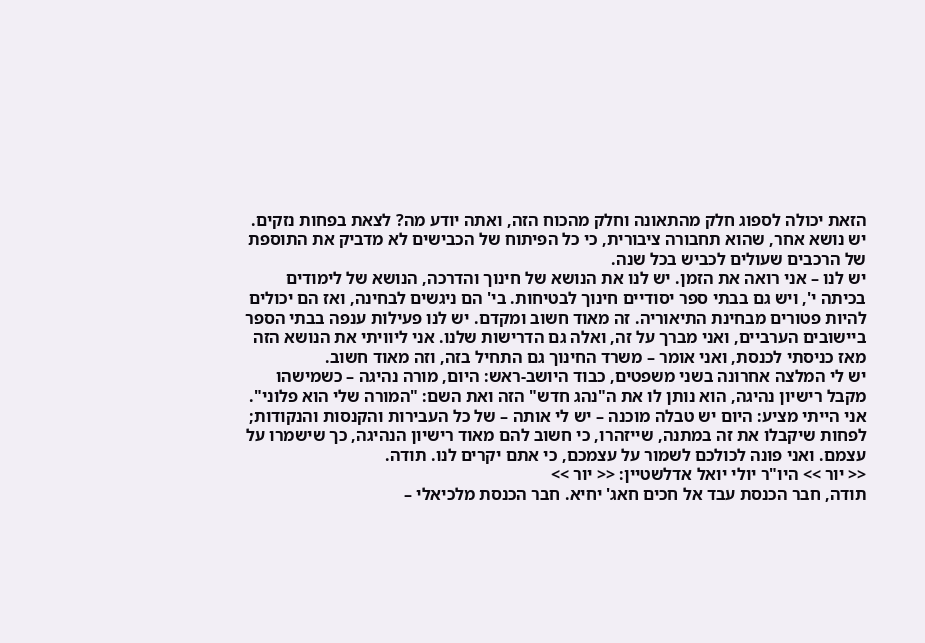הזאת יכולה לספוג חלק מהתאונה וחלק מהכוח הזה, ואתה יודע מה? לצאת בפחות נזקים.
יש נושא אחר, שהוא תחבורה ציבורית, כי כל הפיתוח של הכבישים לא מדביק את התוספת של הרכבים שעולים לכביש בכל שנה.
יש לנו – אני רואה את הזמן. יש לנו את הנושא של חינוך והדרכה, הנושא של לימודים בכיתה י', ויש גם בבתי ספר יסודיים חינוך לבטיחות. בי' הם ניגשים לבחינה, ואז הם יכולים להיות פטורים מבחינת התיאוריה. זה מאוד חשוב ומקדם. יש לנו פעילות ענפה בבתי הספר ביישובים הערביים, ואני מברך על זה, ואלה גם הדרישות שלנו. אני ליוויתי את הנושא הזה מאז כניסתי לכנסת, ואני אומר – משרד החינוך גם התחיל בזה, וזה מאוד חשוב.
יש לי המלצה אחרונה בשני משפטים, כבוד היושב-ראש: היום, מורה נהיגה – כשמישהו מקבל רישיון נהיגה, הוא נותן לו את ה"נהג חדש" הזה ואת השם: "המורה שלי הוא פלוני". אני הייתי מציע: היום יש טבלה מוכנה – יש לי אותה – של כל העבירות והקנסות והנקודות; לפחות שיקבלו את זה במתנה, שייזהרו, כי חשוב להם מאוד רישיון הנהיגה, כך שישמרו על עצמם. ואני פונה לכולכם לשמור על עצמכם, כי אתם יקרים לנו. תודה.
<< יור >> היו"ר יולי יואל אדלשטיין: << יור >>
תודה, חבר הכנסת עבד אל חכים חאג' יחיא. חבר הכנסת מלכיאלי –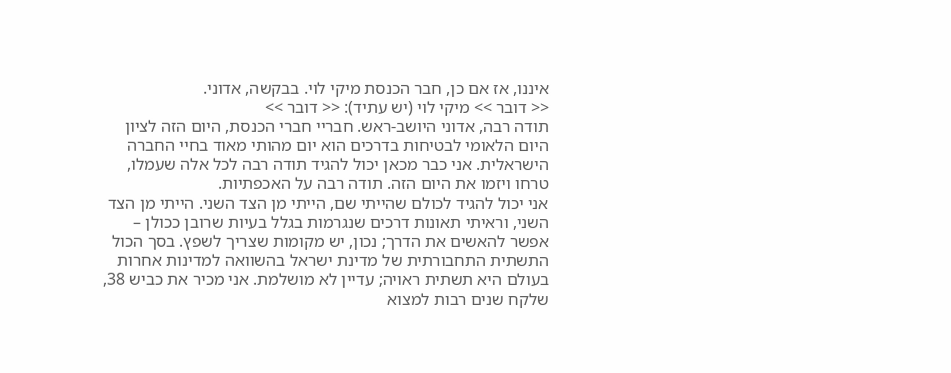איננו, אז אם כן, חבר הכנסת מיקי לוי. בבקשה, אדוני.
<< דובר >> מיקי לוי (יש עתיד): << דובר >>
תודה רבה, אדוני היושב-ראש. חבריי חברי הכנסת, היום הזה לציון היום הלאומי לבטיחות בדרכים הוא יום מהותי מאוד בחיי החברה הישראלית. אני כבר מכאן יכול להגיד תודה רבה לכל אלה שעמלו, טרחו ויזמו את היום הזה. תודה רבה על האכפתיות.
אני יכול להגיד לכולם שהייתי שם, הייתי מן הצד השני. הייתי מן הצד השני, וראיתי תאונות דרכים שנגרמות בגלל בעיות שרובן ככולן – אפשר להאשים את הדרך; נכון, יש מקומות שצריך לשפץ. בסך הכול התשתית התחבורתית של מדינת ישראל בהשוואה למדינות אחרות בעולם היא תשתית ראויה; עדיין לא מושלמת. אני מכיר את כביש 38, שלקח שנים רבות למצוא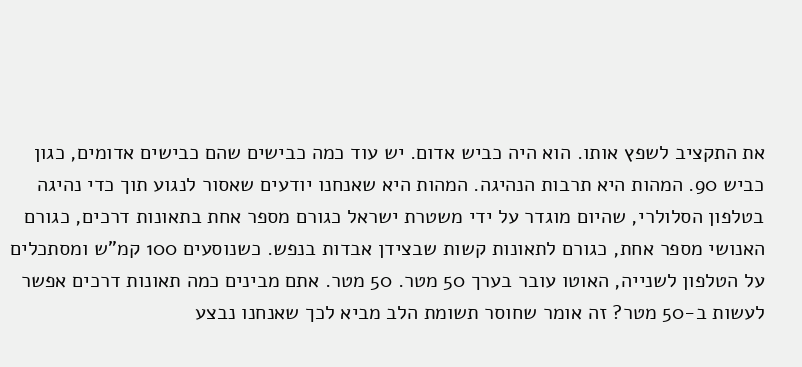את התקציב לשפץ אותו. הוא היה כביש אדום. יש עוד כמה כבישים שהם כבישים אדומים, כגון כביש 90. המהות היא תרבות הנהיגה. המהות היא שאנחנו יודעים שאסור לנגוע תוך כדי נהיגה בטלפון הסלולרי, שהיום מוגדר על ידי משטרת ישראל כגורם מספר אחת בתאונות דרכים, כגורם האנושי מספר אחת, כגורם לתאונות קשות שבצידן אבדות בנפש. כשנוסעים 100 קמ"ש ומסתכלים על הטלפון לשנייה, האוטו עובר בערך 50 מטר. 50 מטר. אתם מבינים כמה תאונות דרכים אפשר לעשות ב-50 מטר? זה אומר שחוסר תשומת הלב מביא לכך שאנחנו נבצע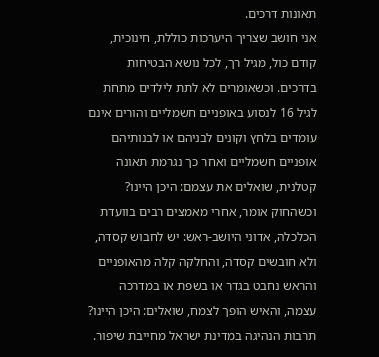תאונות דרכים.
אני חושב שצריך היערכות כוללת, חינוכית, קודם כול, מגיל רך, לכל נושא הבטיחות בדרכים. וכשאומרים לא לתת לילדים מתחת לגיל 16 לנסוע באופניים חשמליים והורים אינם עומדים בלחץ וקונים לבניהם או לבנותיהם אופניים חשמליים ואחר כך נגרמת תאונה קטלנית, שואלים את עצמם: היכן היינו? וכשהחוק אומר, אחרי מאמצים רבים בוועדת הכלכלה, אדוני היושב-ראש: יש לחבוש קסדה, ולא חובשים קסדה, והחלקה קלה מהאופניים והראש נחבט בגדר או בשפת או במדרכה עצמה, והאיש הופך לצמח, שואלים: היכן היינו? תרבות הנהיגה במדינת ישראל מחייבת שיפור.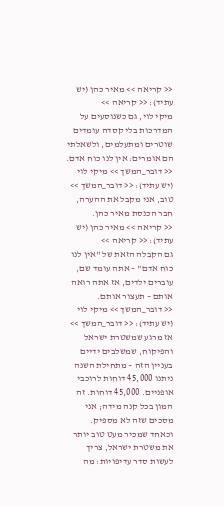<< קריאה >> מאיר כהן (יש עתיד): << קריאה >>
מיקי לוי, גם כשנוסעים על המדרכות בלי קסדה עומדים שוטרים ומתעלמים, ולשאלתי הם אומרים: אין לנו כוח אדם.
<< דובר_המשך >> מיקי לוי (יש עתיד): << דובר_המשך >>
טוב, אני מקבל את ההערה, חבר הכנסת מאיר כהן.
<< קריאה >> מאיר כהן (יש עתיד): << קריאה >>
גם הקבלה הזאת של "אין לנו כוח אדם" – אתה עומד שם, עוברים ילדים, אז אתה רואה אותם – תעצור אותם.
<< דובר_המשך >> מיקי לוי (יש עתיד): << דובר_המשך >>
אז מרגע שמשטרת ישראל והפיקוח, שמשלבים ידיים בעניין הזה – מתחילת השנה ניתנו 45,000 דוחות לרוכבי אופניים. 45,000 דוחות. זה המון בכל קנה מידה; אני מסכים שזה לא מספיק. וכאחד שמכיר מעט טוב יותר את משטרת ישראל, צריך לעשות סדר עדיפויות: מה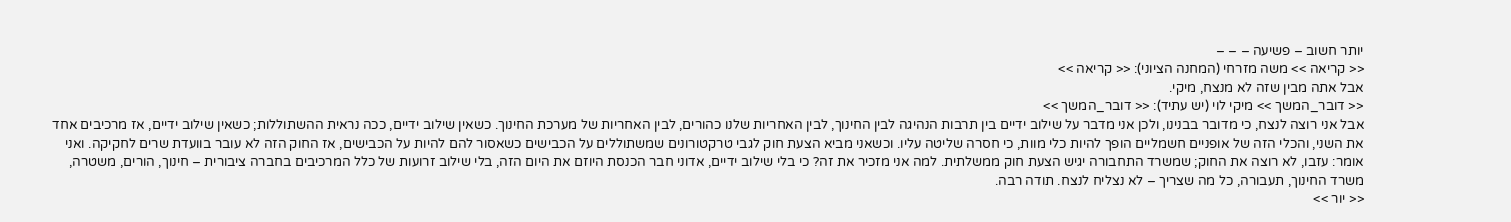יותר חשוב – פשיעה – – –
<< קריאה >> משה מזרחי (המחנה הציוני): << קריאה >>
אבל אתה מבין שזה לא מנצח, מיקי.
<< דובר_המשך >> מיקי לוי (יש עתיד): << דובר_המשך >>
אבל אני רוצה לנצח, כי מדובר בבנינו, ולכן אני מדבר על שילוב ידיים בין תרבות הנהיגה לבין החינוך, לבין האחריות שלנו כהורים, לבין האחריות של מערכת החינוך. כשאין שילוב ידיים, ככה נראית ההשתוללות; כשאין שילוב ידיים, אז מרכיבים אחד את השני, והכלי הזה של אופניים חשמליים הופך להיות כלי מוות, כי חסרה שליטה עליו. וכשאני מביא הצעת חוק לגבי טרקטורונים שמשתוללים על הכבישים כשאסור להם להיות על הכבישים, אז החוק הזה לא עובר בוועדת שרים לחקיקה. ואני אומר: עזבו, לא רוצה את החוק; שמשרד התחבורה יגיש הצעת חוק ממשלתית. למה אני מזכיר את זה? כי בלי שילוב ידיים, אדוני חבר הכנסת היוזם את היום הזה, בלי שילוב זרועות של כלל המרכיבים בחברה ציבורית – חינוך, הורים, משטרה, משרד החינוך, תעבורה, כל מה שצריך – לא נצליח לנצח. תודה רבה.
<< יור >>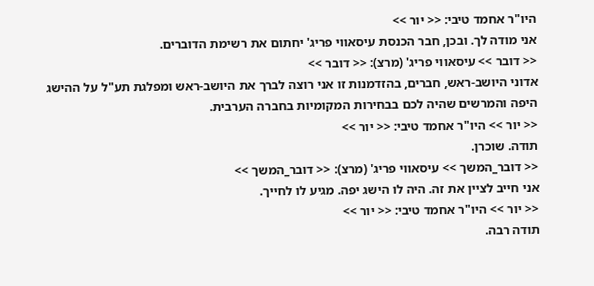היו"ר אחמד טיבי: << יור >>
אני מודה לך. ובכן, חבר הכנסת עיסאווי פריג' יחתום את רשימת הדוברים.
<< דובר >> עיסאווי פריג' (מרצ): << דובר >>
אדוני היושב-ראש, חברים, בהזדמנות זו אני רוצה לברך את היושב-ראש ומפלגת תע"ל על ההישג היפה והמרשים שהיה לכם בבחירות המקומיות בחברה הערבית.
<< יור >> היו"ר אחמד טיבי: << יור >>
תודה. שוכרן.
<< דובר_המשך >> עיסאווי פריג' (מרצ): << דובר_המשך >>
אני חייב לציין את זה. היה לו הישג יפה. מגיע לו לחייך.
<< יור >> היו"ר אחמד טיבי: << יור >>
תודה רבה.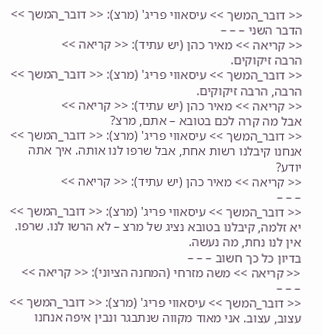<< דובר_המשך >> עיסאווי פריג' (מרצ): << דובר_המשך >>
הדבר השני – – –
<< קריאה >> מאיר כהן (יש עתיד): << קריאה >>
הרבה זיקוקים.
<< דובר_המשך >> עיסאווי פריג' (מרצ): << דובר_המשך >>
הרבה, הרבה זיקוקים.
<< קריאה >> מאיר כהן (יש עתיד): << קריאה >>
אבל מה קרה לכם בטובא – אתם, מרצ?
<< דובר_המשך >> עיסאווי פריג' (מרצ): << דובר_המשך >>
אנחנו קיבלנו רשות אחת, אבל שרפו לנו אותה. איך אתה יודע?
<< קריאה >> מאיר כהן (יש עתיד): << קריאה >>
– – –
<< דובר_המשך >> עיסאווי פריג' (מרצ): << דובר_המשך >>
יא זלמה, קיבלנו בטובא נציג של מרצ – לא הרשו לנו. שרפו. אין לנו נחת, מה נעשה.
בדיון כל כך חשוב – – –
<< קריאה >> משה מזרחי (המחנה הציוני): << קריאה >>
– – –
<< דובר_המשך >> עיסאווי פריג' (מרצ): << דובר_המשך >>
עצוב, עצוב. אני מאוד מקווה שנתבגר ונבין איפה אנחנו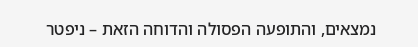נמצאים, והתופעה הפסולה והדוחה הזאת – ניפטר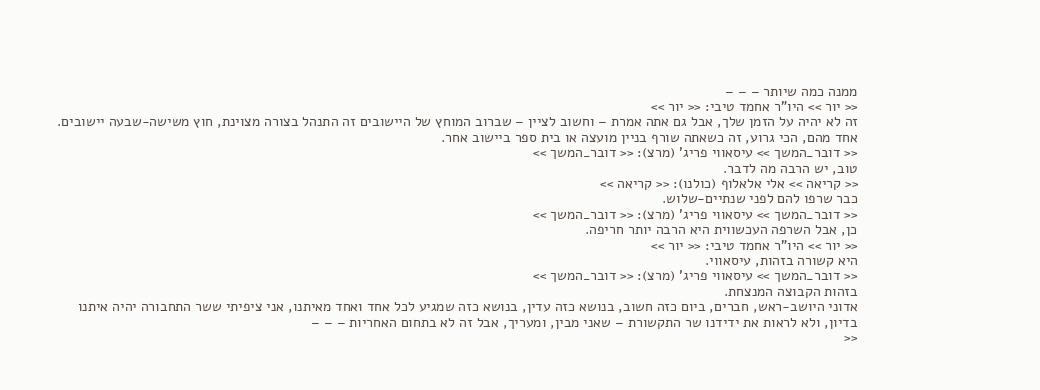ממנה כמה שיותר – – –
<< יור >> היו"ר אחמד טיבי: << יור >>
זה לא יהיה על הזמן שלך, אבל גם אתה אמרת – וחשוב לציין – שברוב המוחץ של היישובים זה התנהל בצורה מצוינת, חוץ משישה-שבעה יישובים. אחד מהם, הכי גרוע, זה כשאתה שורף בניין מועצה או בית ספר ביישוב אחר.
<< דובר_המשך >> עיסאווי פריג' (מרצ): << דובר_המשך >>
טוב, יש הרבה מה לדבר.
<< קריאה >> אלי אלאלוף (כולנו): << קריאה >>
כבר שרפו להם לפני שנתיים-שלוש.
<< דובר_המשך >> עיסאווי פריג' (מרצ): << דובר_המשך >>
כן, אבל השרפה העכשווית היא הרבה יותר חריפה.
<< יור >> היו"ר אחמד טיבי: << יור >>
היא קשורה בזהות, עיסאווי.
<< דובר_המשך >> עיסאווי פריג' (מרצ): << דובר_המשך >>
בזהות הקבוצה המנצחת.
אדוני היושב-ראש, חברים, ביום כזה חשוב, בנושא כזה עדין, בנושא כזה שמגיע לכל אחד ואחד מאיתנו, אני ציפיתי ששר התחבורה יהיה איתנו בדיון, ולא לראות את ידידנו שר התקשורת – שאני מבין, ומעריך, אבל זה לא בתחום האחריות – – –
<<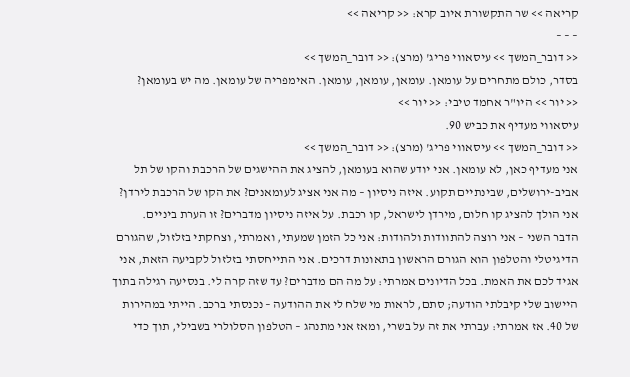קריאה >> שר התקשורת איוב קרא: << קריאה >>
– – –
<< דובר_המשך >> עיסאווי פריג' (מרצ): << דובר_המשך >>
בסדר, כולם מתחרים על עומאן. עומאן, עומאן, עומאן. האימפריה של עומאן. מה יש בעומאן?
<< יור >> היו"ר אחמד טיבי: << יור >>
עיסאווי מעדיף את כביש 90.
<< דובר_המשך >> עיסאווי פריג' (מרצ): << דובר_המשך >>
אני מעדיף כאן, לא עומאן. אני יודע שהוא בעומאן, להציג את ההישגים של הרכבת והקו של תל אביב-ירושלים, שבינתיים תקוע. איזה ניסיון – מה אני אציג לעומאנים? את הקו של הרכבת לירדן? אני הולך להציג קו חלום, מירדן לישראל, קו רכבת. על איזה ניסיון מדברים? זו הערת ביניים.
הדבר השני – אני רוצה להתוודות ולהודות: אני כל הזמן שמעתי, ואמרתי, וצחקתי בזלזול, שהגורם הדיגיטלי והטלפון הוא הגורם הראשון בתאונות דרכים. אני התייחסתי בזלזול לקביעה הזאת, אני אגיד לכם את האמת. בכל הדיונים אמרתי: על מה הם מדברים? עד שזה קרה לי. בנסיעה רגילה בתוך היישוב שלי קיבלתי הודעה; סתם, לראות מי שלח לי את ההודעה – נכנסתי ברכב. הייתי במהירות של 40. אז אמרתי: עברתי את זה על בשרי, ומאז אני מתנהג – הטלפון הסלולרי בשבילי, תוך כדי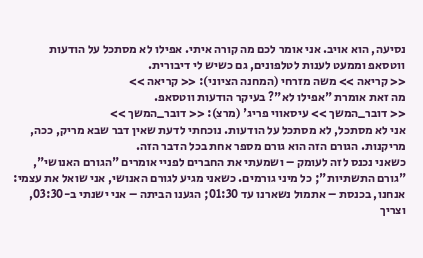נסיעה, הוא אויב. אני אומר לכם מה קורה איתי. אפילו לא מסתכל על הודעות ווטסאפ וממעט לענות לטלפונים, גם כשיש לי דיבורית.
<< קריאה >> משה מזרחי (המחנה הציוני): << קריאה >>
מה זאת אומרת "אפילו לא"? בעיקר הודעות ווטסאפ.
<< דובר_המשך >> עיסאווי פריג' (מרצ): << דובר_המשך >>
אני לא מסתכל, לא מסתכל על הודעות. נוכחתי לדעת שאין דבר שבא מריק, ככה, מריקנות. הגורם הזה הוא גורם מספר אחת בכל הדבר הזה.
כשאני נכנס לזה לעומק – ושמעתי את החברים לפניי אומרים "הגורם האנושי", "גורם התשתיות"; כל מיני גורמים. כשאני מגיע לגורם האנושי, אני שואל את עצמי: אנחנו, בכנסת – אתמול נשארנו עד 01:30; הגענו הביתה – אני ישנתי ב-03:30, וצריך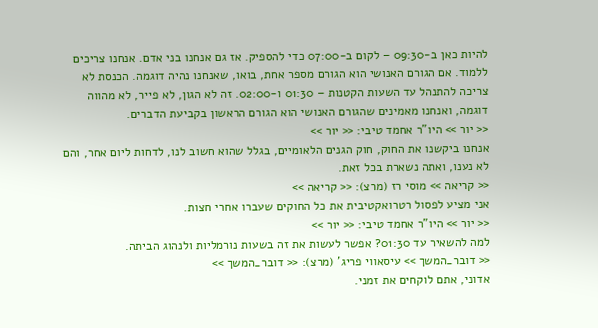להיות כאן ב-09:30 – לקום ב-07:00 כדי להספיק. אז גם אנחנו בני אדם. אנחנו צריכים ללמוד. אם הגורם האנושי הוא הגורם מספר אחת, בואו, שאנחנו נהיה דוגמה. הכנסת לא צריכה להתנהל עד השעות הקטנות – 01:30 ו-02:00. זה לא הגון, לא פייר, לא מהווה דוגמה, ואנחנו מאמינים שהגורם האנושי הוא הגורם הראשון בקביעת הדברים.
<< יור >> היו"ר אחמד טיבי: << יור >>
אנחנו ביקשנו את החוק, חוק הגנים הלאומיים, בגלל שהוא חשוב לנו, לדחות ליום אחר, והם לא נענו, ואתה נשארת בכל זאת.
<< קריאה >> מוסי רז (מרצ): << קריאה >>
אני מציע לפסול רטרואקטיבית את כל החוקים שעברו אחרי חצות.
<< יור >> היו"ר אחמד טיבי: << יור >>
למה להשאיר עד 01:30? אפשר לעשות את זה בשעות נורמליות ולנהוג הביתה.
<< דובר_המשך >> עיסאווי פריג' (מרצ): << דובר_המשך >>
אדוני, אתם לוקחים את זמני.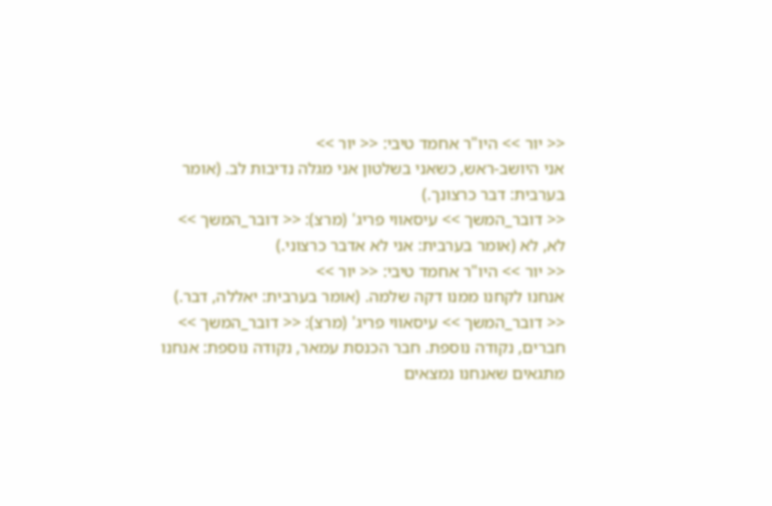<< יור >> היו"ר אחמד טיבי: << יור >>
אני היושב-ראש, כשאני בשלטון אני מגלה נדיבות לב. (אומר בערבית: דבר כרצונך.)
<< דובר_המשך >> עיסאווי פריג' (מרצ): << דובר_המשך >>
לא, לא (אומר בערבית: אני לא אדבר כרצוני.)
<< יור >> היו"ר אחמד טיבי: << יור >>
אנחנו לקחנו ממנו דקה שלמה. (אומר בערבית: יאללה, דבר.)
<< דובר_המשך >> עיסאווי פריג' (מרצ): << דובר_המשך >>
חברים, נקודה נוספת. חבר הכנסת עמאר, נקודה נוספת: אנחנו מתגאים שאנחנו נמצאים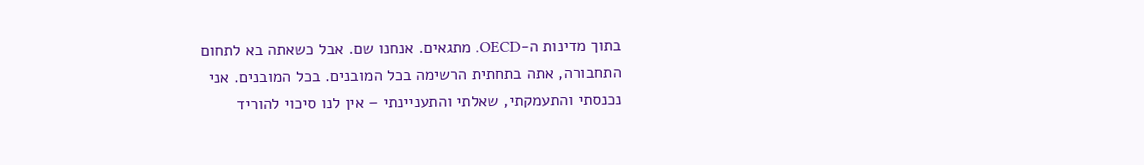בתוך מדינות ה-OECD. מתגאים. אנחנו שם. אבל כשאתה בא לתחום התחבורה, אתה בתחתית הרשימה בכל המובנים. בכל המובנים. אני נכנסתי והתעמקתי, שאלתי והתעניינתי – אין לנו סיכוי להוריד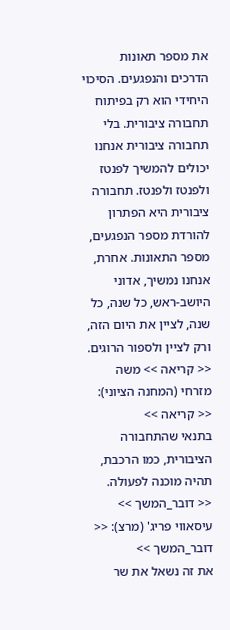את מספר תאונות הדרכים והנפגעים. הסיכוי היחידי הוא רק בפיתוח תחבורה ציבורית. בלי תחבורה ציבורית אנחנו יכולים להמשיך לפנטז ולפנטז ולפנטז. תחבורה ציבורית היא הפתרון להורדת מספר הנפגעים, מספר התאונות. אחרת, אנחנו נמשיך, אדוני היושב-ראש, כל שנה, כל שנה, לציין את היום הזה, ורק לציין ולספור הרוגים.
<< קריאה >> משה מזרחי (המחנה הציוני): << קריאה >>
בתנאי שהתחבורה הציבורית, כמו הרכבת, תהיה מוכנה לפעולה.
<< דובר_המשך >> עיסאווי פריג' (מרצ): << דובר_המשך >>
את זה נשאל את שר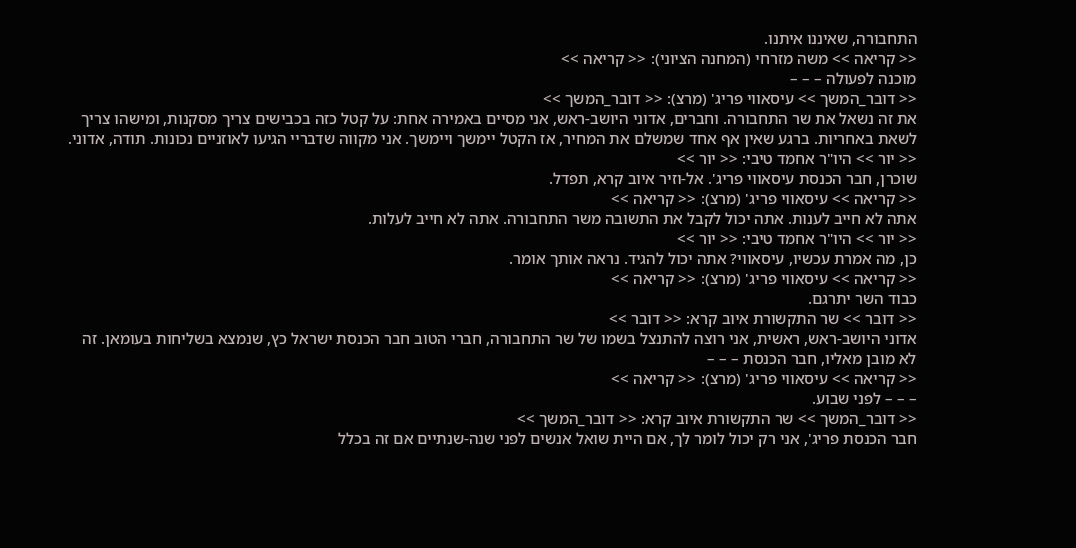התחבורה, שאיננו איתנו.
<< קריאה >> משה מזרחי (המחנה הציוני): << קריאה >>
מוכנה לפעולה – – –
<< דובר_המשך >> עיסאווי פריג' (מרצ): << דובר_המשך >>
את זה נשאל את שר התחבורה. וחברים, אדוני היושב-ראש, אני מסיים באמירה אחת: על קטל כזה בכבישים צריך מסקנות, ומישהו צריך לשאת באחריות. ברגע שאין אף אחד שמשלם את המחיר, אז הקטל יימשך ויימשך. אני מקווה שדבריי הגיעו לאוזניים נכונות. תודה, אדוני.
<< יור >> היו"ר אחמד טיבי: << יור >>
שוכרן, חבר הכנסת עיסאווי פריג'. אל-וזיר איוב קרא, תפדל.
<< קריאה >> עיסאווי פריג' (מרצ): << קריאה >>
אתה לא חייב לענות. אתה יכול לקבל את התשובה משר התחבורה. אתה לא חייב לעלות.
<< יור >> היו"ר אחמד טיבי: << יור >>
כן, מה אמרת עכשיו, עיסאווי? אתה יכול להגיד. נראה אותך אומר.
<< קריאה >> עיסאווי פריג' (מרצ): << קריאה >>
כבוד השר יתרגם.
<< דובר >> שר התקשורת איוב קרא: << דובר >>
אדוני היושב-ראש, ראשית, אני רוצה להתנצל בשמו של שר התחבורה, חברי הטוב חבר הכנסת ישראל כץ, שנמצא בשליחות בעומאן. זה לא מובן מאליו, חבר הכנסת – – –
<< קריאה >> עיסאווי פריג' (מרצ): << קריאה >>
– – – לפני שבוע.
<< דובר_המשך >> שר התקשורת איוב קרא: << דובר_המשך >>
חבר הכנסת פריג', אני רק יכול לומר לך, אם היית שואל אנשים לפני שנה-שנתיים אם זה בכלל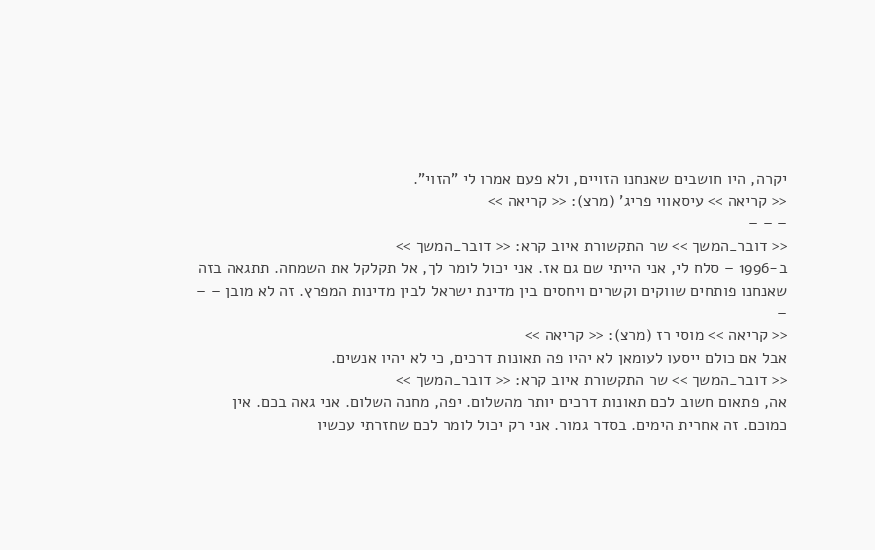יקרה, היו חושבים שאנחנו הזויים, ולא פעם אמרו לי "הזוי".
<< קריאה >> עיסאווי פריג' (מרצ): << קריאה >>
– – –
<< דובר_המשך >> שר התקשורת איוב קרא: << דובר_המשך >>
ב-1996 – סלח לי, אני הייתי שם גם אז. אני יכול לומר לך, אל תקלקל את השמחה. תתגאה בזה שאנחנו פותחים שווקים וקשרים ויחסים בין מדינת ישראל לבין מדינות המפרץ. זה לא מובן – – –
<< קריאה >> מוסי רז (מרצ): << קריאה >>
אבל אם כולם ייסעו לעומאן לא יהיו פה תאונות דרכים, כי לא יהיו אנשים.
<< דובר_המשך >> שר התקשורת איוב קרא: << דובר_המשך >>
אה, פתאום חשוב לכם תאונות דרכים יותר מהשלום. יפה, מחנה השלום. אני גאה בכם. אין כמוכם. זה אחרית הימים. בסדר גמור. אני רק יכול לומר לכם שחזרתי עכשיו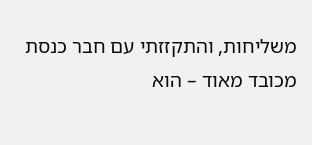משליחות, והתקזזתי עם חבר כנסת מכובד מאוד – הוא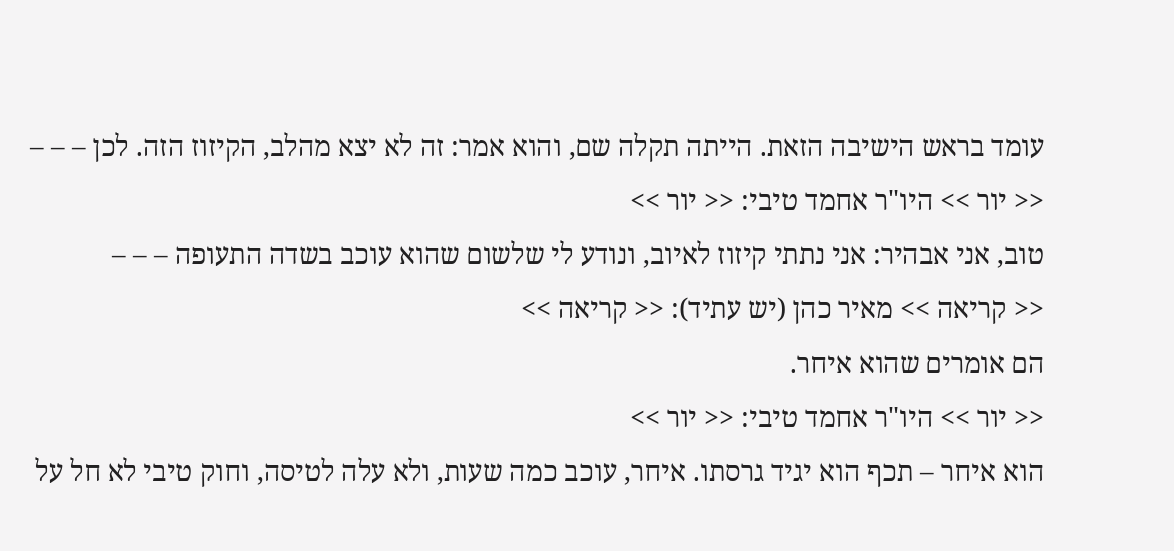עומד בראש הישיבה הזאת. הייתה תקלה שם, והוא אמר: זה לא יצא מהלב, הקיזוז הזה. לכן – – –
<< יור >> היו"ר אחמד טיבי: << יור >>
טוב, אני אבהיר: אני נתתי קיזוז לאיוב, ונודע לי שלשום שהוא עוכב בשדה התעופה – – –
<< קריאה >> מאיר כהן (יש עתיד): << קריאה >>
הם אומרים שהוא איחר.
<< יור >> היו"ר אחמד טיבי: << יור >>
הוא איחר – תכף הוא יגיד גרסתו. איחר, עוכב כמה שעות, ולא עלה לטיסה, וחוק טיבי לא חל על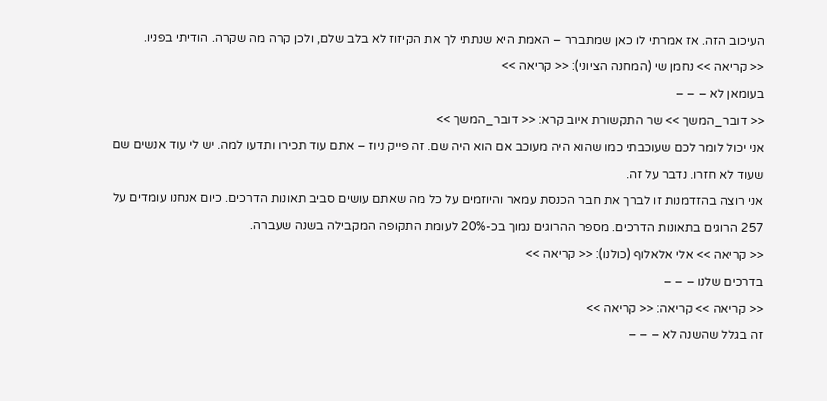העיכוב הזה. אז אמרתי לו כאן שמתברר – האמת היא שנתתי לך את הקיזוז לא בלב שלם, ולכן קרה מה שקרה. הודיתי בפניו.
<< קריאה >> נחמן שי (המחנה הציוני): << קריאה >>
בעומאן לא – – –
<< דובר_המשך >> שר התקשורת איוב קרא: << דובר_המשך >>
אני יכול לומר לכם שעוכבתי כמו שהוא היה מעוכב אם הוא היה שם. זה פייק ניוז – אתם עוד תכירו ותדעו למה. יש לי עוד אנשים שם שעוד לא חזרו. נדבר על זה.
אני רוצה בהזדמנות זו לברך את חבר הכנסת עמאר והיוזמים על כל מה שאתם עושים סביב תאונות הדרכים. כיום אנחנו עומדים על 257 הרוגים בתאונות הדרכים. מספר ההרוגים נמוך בכ-20% לעומת התקופה המקבילה בשנה שעברה.
<< קריאה >> אלי אלאלוף (כולנו): << קריאה >>
בדרכים שלנו – – –
<< קריאה >> קריאה: << קריאה >>
זה בגלל שהשנה לא – – –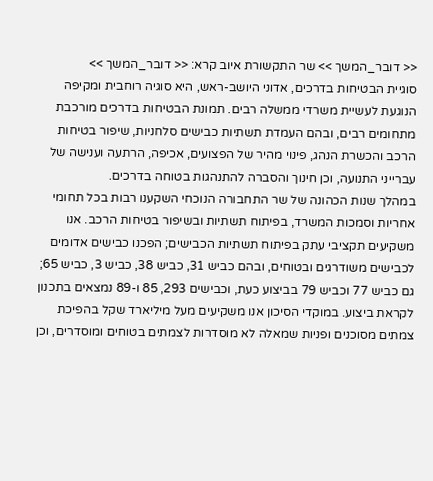<< דובר_המשך >> שר התקשורת איוב קרא: << דובר_המשך >>
סוגיית הבטיחות בדרכים, אדוני היושב-ראש, היא סוגיה רוחבית ומקיפה הנוגעת לעשיית משרדי ממשלה רבים. תמונת הבטיחות בדרכים מורכבת מתחומים רבים, ובהם העמדת תשתיות כבישים סלחניות, שיפור בטיחות הרכב והכשרת הנהג, פינוי מהיר של הפצועים, אכיפה, הרתעה וענישה של עברייני התנועה, וכן חינוך והסברה להתנהגות בטוחה בדרכים.
במהלך שנות הכהונה של שר התחבורה הנוכחי השקענו רבות בכל תחומי אחריות וסמכות המשרד, בפיתוח תשתיות ובשיפור בטיחות הרכב. אנו משקיעים תקציבי עתק בפיתוח תשתיות הכבישים; הפכנו כבישים אדומים לכבישים משודרגים ובטוחים, ובהם כביש 31, כביש 38, כביש 3, כביש 65; גם כביש 77 וכביש 79 בביצוע כעת, וכבישים 293, 85 ו-89 נמצאים בתכנון לקראת ביצוע. במוקדי הסיכון אנו משקיעים מעל מיליארד שקל בהפיכת צמתים מסוכנים ופניות שמאלה לא מוסדרות לצמתים בטוחים ומוסדרים, וכן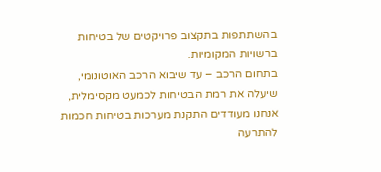בהשתתפות בתקצוב פרויקטים של בטיחות ברשויות המקומיות.
בתחום הרכב – עד שיבוא הרכב האוטונומי, שיעלה את רמת הבטיחות לכמעט מקסימלית, אנחנו מעודדים התקנת מערכות בטיחות חכמות להתרעה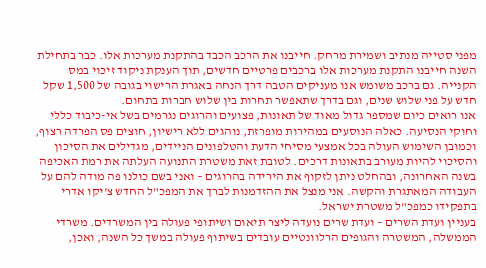מפני סטייה מנתיב ושמירת מרחק. חייבנו את הרכב הכבד בהתקנת מערכות אלו. כבר בתחילת השנה חייבנו התקנת מערכות אלו ברכבים פרטיים חדשים, תוך הענקת ניקוד זיכוי במס הקנייה. גם ברכב משומש אנו מעניקים הטבה דרך הנחה באגרת הרישוי בגובה של 1,500 שקל חדש על פני שלוש שנים, וגם בדרך שתאפשר תחרות בין שלוש חברות בתחום.
אנו רואים כיום שמספר גדול מאוד של תאונות, פצועים והרוגים נגרמים בשל אי-כיבוד כללי וחוקי הנסיעה. כאלה הנוסעים במהירות מופרזת, נוהגים ללא רישיון, חוצים פס הפרדה רצוף, וכמובן השימוש העולה בכל אמצעי מסיחי הדעת והטלפונים הניידים, מגדילים את הסיכון והסיכוי להיות מעורב בתאונות דרכים. לטובת זאת משטרת התנועה העלתה את רמת האכיפה בשנה האחרונה, ובהחלט ניתן לזקוף את הירידה בהרוגים – ואני בשם כולנו פה מודה להם על העבודה המאתגרת והקשה. אני מנצל את ההזדמנות לברך את המפכ"ל החדש צ'יקו אדרי בתפקידו כמפכ"ל משטרת ישראל.
בעניין ועדת השרים – ועדת שרים נועדה ליצר תיאום ושיתופי פעולה בין המשרדים. משרדי הממשלה, המשטרה והגופים הרלוונטיים עובדים בשיתוף פעולה במשך כל השנה, ואכן,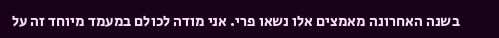בשנה האחרונה מאמצים אלו נשאו פרי. אני מודה לכולם במעמד מיוחד זה על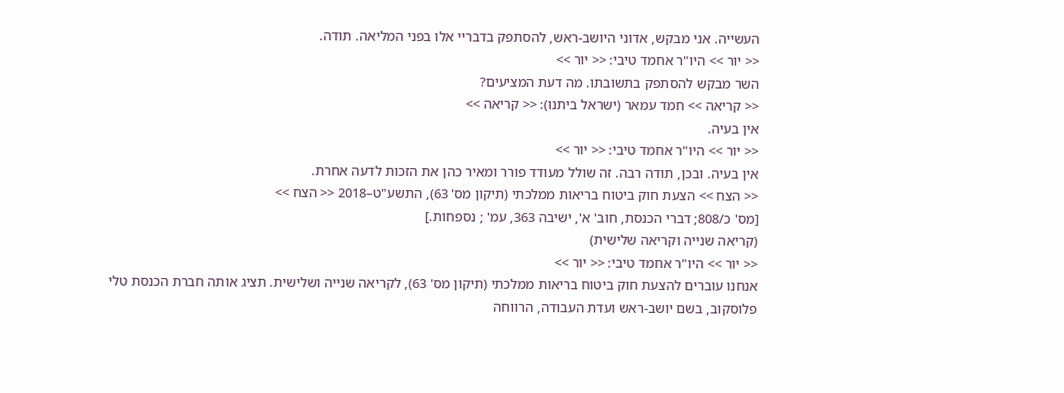העשייה. אני מבקש, אדוני היושב-ראש, להסתפק בדבריי אלו בפני המליאה. תודה.
<< יור >> היו"ר אחמד טיבי: << יור >>
השר מבקש להסתפק בתשובתו. מה דעת המציעים?
<< קריאה >> חמד עמאר (ישראל ביתנו): << קריאה >>
אין בעיה.
<< יור >> היו"ר אחמד טיבי: << יור >>
אין בעיה. ובכן, תודה רבה. זה שולל מעודד פורר ומאיר כהן את הזכות לדעה אחרת.
<< הצח >> הצעת חוק ביטוח בריאות ממלכתי (תיקון מס' 63), התשע"ט–2018 << הצח >>
[מס' כ/808; דברי הכנסת, חוב' א', ישיבה 363, עמ' ; נספחות.]
(קריאה שנייה וקריאה שלישית)
<< יור >> היו"ר אחמד טיבי: << יור >>
אנחנו עוברים להצעת חוק ביטוח בריאות ממלכתי (תיקון מס' 63), לקריאה שנייה ושלישית. תציג אותה חברת הכנסת טלי פלוסקוב, בשם יושב-ראש ועדת העבודה, הרווחה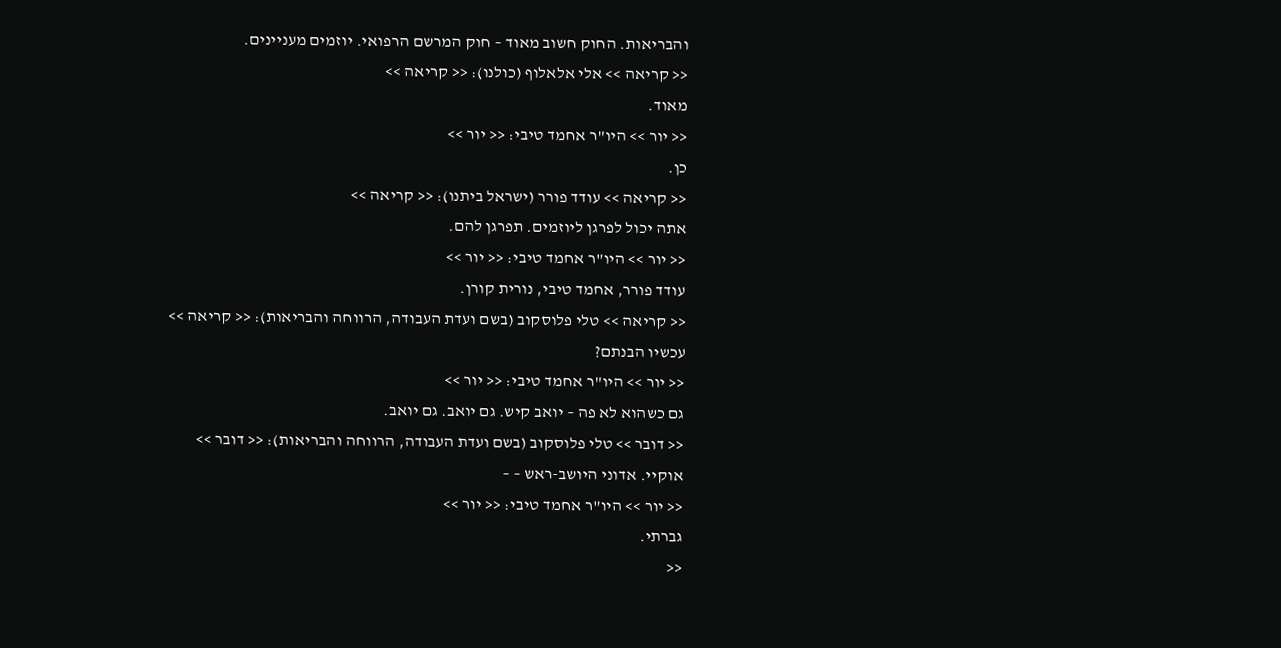והבריאות. החוק חשוב מאוד – חוק המרשם הרפואי. יוזמים מעניינים.
<< קריאה >> אלי אלאלוף (כולנו): << קריאה >>
מאוד.
<< יור >> היו"ר אחמד טיבי: << יור >>
כן.
<< קריאה >> עודד פורר (ישראל ביתנו): << קריאה >>
אתה יכול לפרגן ליוזמים. תפרגן להם.
<< יור >> היו"ר אחמד טיבי: << יור >>
עודד פורר, אחמד טיבי, נורית קורן.
<< קריאה >> טלי פלוסקוב (בשם ועדת העבודה, הרווחה והבריאות): << קריאה >>
עכשיו הבנתם?
<< יור >> היו"ר אחמד טיבי: << יור >>
גם כשהוא לא פה – יואב קיש. גם יואב. גם יואב.
<< דובר >> טלי פלוסקוב (בשם ועדת העבודה, הרווחה והבריאות): << דובר >>
אוקיי. אדוני היושב-ראש – –
<< יור >> היו"ר אחמד טיבי: << יור >>
גברתי.
<<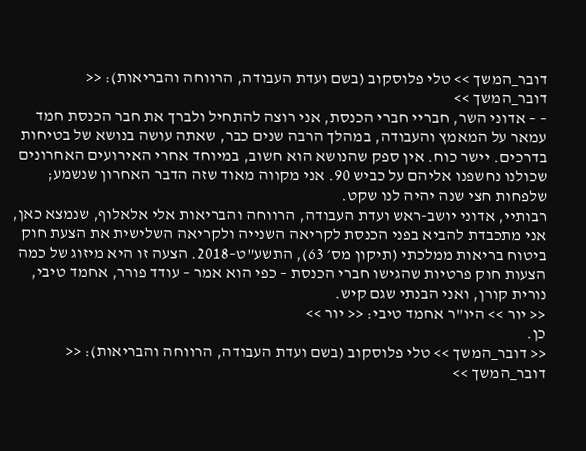דובר_המשך >> טלי פלוסקוב (בשם ועדת העבודה, הרווחה והבריאות): << דובר_המשך >>
– – אדוני השר, חבריי חברי הכנסת, אני רוצה להתחיל ולברך את חבר הכנסת חמד עמאר על המאמץ והעבודה, במהלך הרבה שנים כבר, שאתה עושה בנושא של בטיחות בדרכים. יישר כוח. אין ספק שהנושא הוא חשוב, במיוחד אחרי האירועים האחרונים שכולנו נחשפנו אליהם על כביש 90. אני מקווה מאוד שזה הדבר האחרון שנשמע; שלפחות חצי שנה יהיה לנו שקט.
רבותיי, אדוני יושב-ראש ועדת העבודה, הרווחה והבריאות אלי אלאלוף, שנמצא כאן, אני מתכבדת להביא בפני הכנסת לקריאה השנייה ולקריאה השלישית את הצעת חוק ביטוח בריאות ממלכתי (תיקון מס׳ 63), התשע"ט–2018. הצעה זו היא מיזוג של כמה הצעות חוק פרטיות שהגישו חברי הכנסת – כפי הוא אמר – עודד פורר, אחמד טיבי, נורית קורן, ואני הבנתי שגם קיש.
<< יור >> היו"ר אחמד טיבי: << יור >>
כן.
<< דובר_המשך >> טלי פלוסקוב (בשם ועדת העבודה, הרווחה והבריאות): << דובר_המשך >>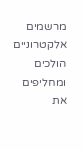מרשמים אלקטרוניים הולכים ומחליפים את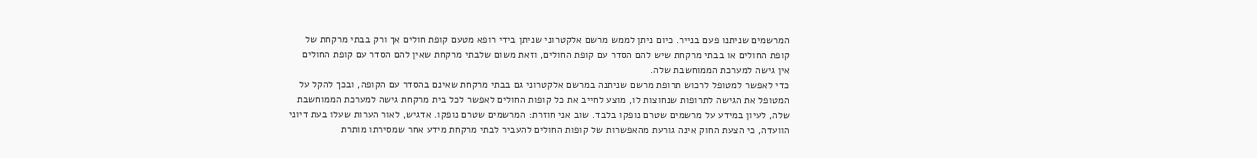המרשמים שניתנו פעם בנייר. כיום ניתן לממש מרשם אלקטרוני שניתן בידי רופא מטעם קופת חולים אך ורק בבתי מרקחת של קופת החולים או בבתי מרקחת שיש להם הסדר עם קופת החולים, וזאת משום שלבתי מרקחת שאין להם הסדר עם קופת החולים אין גישה למערכת הממוחשבת שלה.
כדי לאפשר למטופל לרכוש תרופת מרשם שניתנה במרשם אלקטרוני גם בבתי מרקחת שאינם בהסדר עם הקופה, ובכך להקל על המטופל את הגישה לתרופות שנחוצות לו, מוצע לחייב את כל קופות החולים לאפשר לכל בית מרקחת גישה למערכת הממוחשבת שלה, לעיון במידע על מרשמים שטרם נופקו בלבד. שוב אני חוזרת: המרשמים שטרם נופקו. אדגיש, לאור הערות שעלו בעת דיוני הוועדה, כי הצעת החוק אינה גורעת מהאפשרות של קופות החולים להעביר לבתי מרקחת מידע אחר שמסירתו מותרת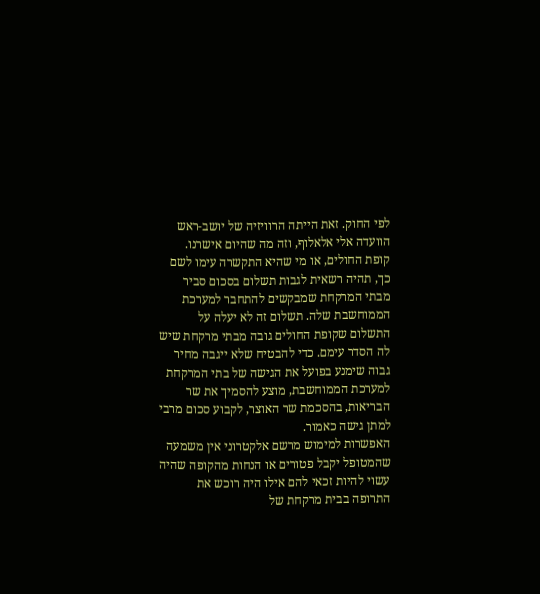לפי החוק. זאת הייתה הרוויזיה של יושב-ראש הוועדה אלי אלאלוף, וזה מה שהיום אישרנו.
קופת החולים, או מי שהיא התקשרה עימו לשם כך, תהיה רשאית לגבות תשלום בסכום סביר מבתי המרקחת שמבקשים להתחבר למערכת הממוחשבת שלה. תשלום זה לא יעלה על התשלום שקופת החולים גובה מבתי מרקחת שיש לה הסדר עימם. כדי להבטיח שלא ייגבה מחיר גבוה שימנע בפועל את הגישה של בתי המרקחת למערכת הממוחשבת, מוצע להסמיך את שר הבריאות, בהסכמת שר האוצר, לקבוע סכום מרבי למתן גישה כאמור.
האפשרות למימוש מרשם אלקטרוני אין משמעה שהמטופל יקבל פטורים או הנחות מהקופה שהיה עשוי להיות זכאי להם אילו היה רוכש את התרופה בבית מרקחת של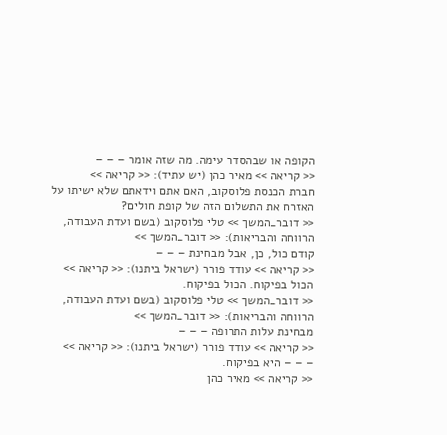הקופה או שבהסדר עימה. מה שזה אומר – – –
<< קריאה >> מאיר כהן (יש עתיד): << קריאה >>
חברת הכנסת פלוסקוב, האם אתם וידאתם שלא ישיתו על האזרח את התשלום הזה של קופת חולים?
<< דובר_המשך >> טלי פלוסקוב (בשם ועדת העבודה, הרווחה והבריאות): << דובר_המשך >>
קודם כול, כן, אבל מבחינת – – –
<< קריאה >> עודד פורר (ישראל ביתנו): << קריאה >>
הכול בפיקוח. הכול בפיקוח.
<< דובר_המשך >> טלי פלוסקוב (בשם ועדת העבודה, הרווחה והבריאות): << דובר_המשך >>
מבחינת עלות התרופה – – –
<< קריאה >> עודד פורר (ישראל ביתנו): << קריאה >>
– – – היא בפיקוח.
<< קריאה >> מאיר כהן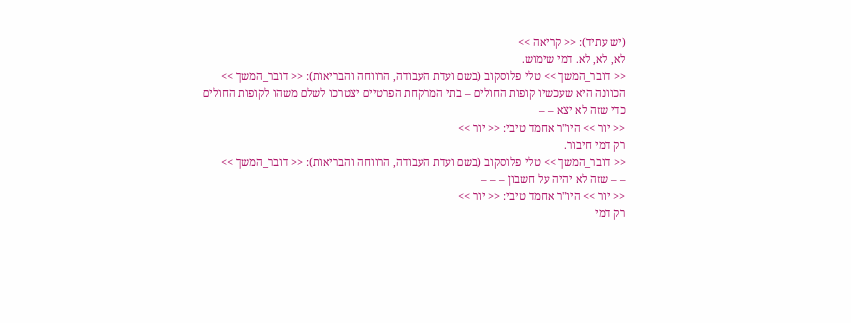(יש עתיד): << קריאה >>
לא, לא, לא. דמי שימוש.
<< דובר_המשך >> טלי פלוסקוב (בשם ועדת העבודה, הרווחה והבריאות): << דובר_המשך >>
הכוונה היא שעכשיו קופות החולים – בתי המרקחת הפרטיים יצטרכו לשלם משהו לקופות החולים כדי שזה לא יצא – –
<< יור >> היו"ר אחמד טיבי: << יור >>
רק דמי חיבור.
<< דובר_המשך >> טלי פלוסקוב (בשם ועדת העבודה, הרווחה והבריאות): << דובר_המשך >>
– – שזה לא יהיה על חשבון – – –
<< יור >> היו"ר אחמד טיבי: << יור >>
רק דמי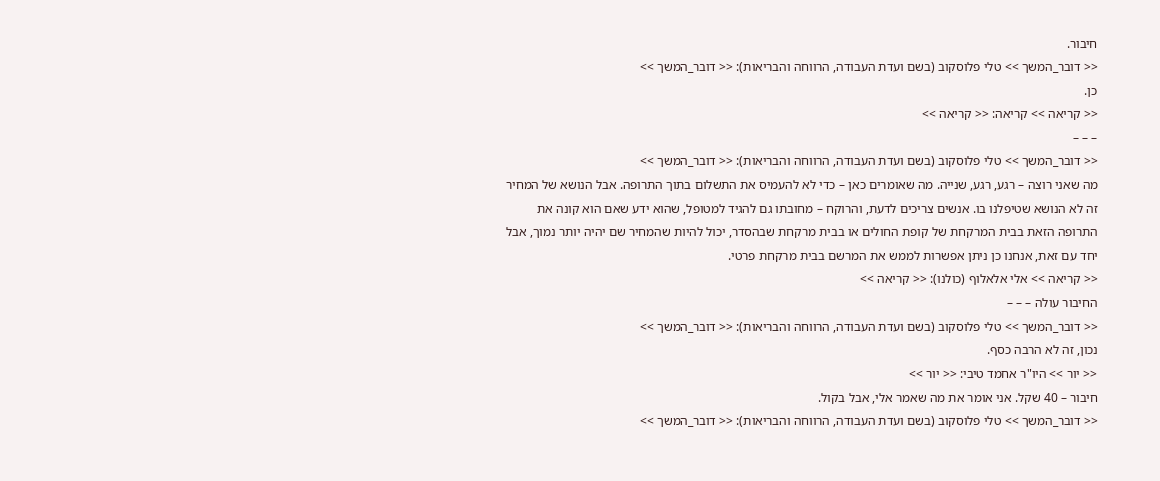חיבור.
<< דובר_המשך >> טלי פלוסקוב (בשם ועדת העבודה, הרווחה והבריאות): << דובר_המשך >>
כן.
<< קריאה >> קריאה: << קריאה >>
– – –
<< דובר_המשך >> טלי פלוסקוב (בשם ועדת העבודה, הרווחה והבריאות): << דובר_המשך >>
מה שאני רוצה – רגע, רגע, שנייה. מה שאומרים כאן – כדי לא להעמיס את התשלום בתוך התרופה. אבל הנושא של המחיר זה לא הנושא שטיפלנו בו. אנשים צריכים לדעת, והרוקח – מחובתו גם להגיד למטופל, שהוא ידע שאם הוא קונה את התרופה הזאת בבית המרקחת של קופת החולים או בבית מרקחת שבהסדר, יכול להיות שהמחיר שם יהיה יותר נמוך, אבל יחד עם זאת, אנחנו כן ניתן אפשרות לממש את המרשם בבית מרקחת פרטי.
<< קריאה >> אלי אלאלוף (כולנו): << קריאה >>
החיבור עולה – – –
<< דובר_המשך >> טלי פלוסקוב (בשם ועדת העבודה, הרווחה והבריאות): << דובר_המשך >>
נכון, זה לא הרבה כסף.
<< יור >> היו"ר אחמד טיבי: << יור >>
חיבור – 40 שקל. אני אומר את מה שאמר אלי, אבל בקול.
<< דובר_המשך >> טלי פלוסקוב (בשם ועדת העבודה, הרווחה והבריאות): << דובר_המשך >>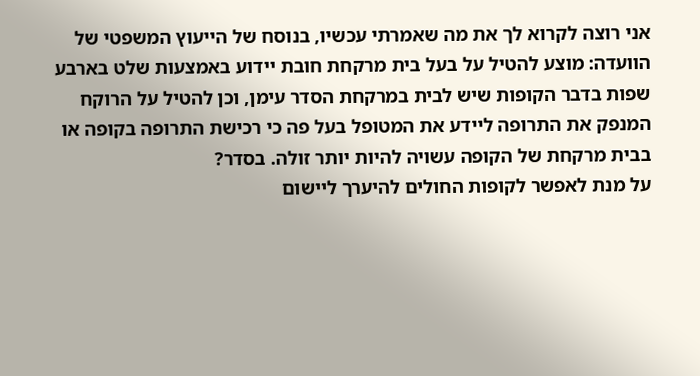אני רוצה לקרוא לך את מה שאמרתי עכשיו, בנוסח של הייעוץ המשפטי של הוועדה: מוצע להטיל על בעל בית מרקחת חובת יידוע באמצעות שלט בארבע שפות בדבר הקופות שיש לבית במרקחת הסדר עימן, וכן להטיל על הרוקח המנפק את התרופה ליידע את המטופל בעל פה כי רכישת התרופה בקופה או בבית מרקחת של הקופה עשויה להיות יותר זולה. בסדר?
על מנת לאפשר לקופות החולים להיערך ליישום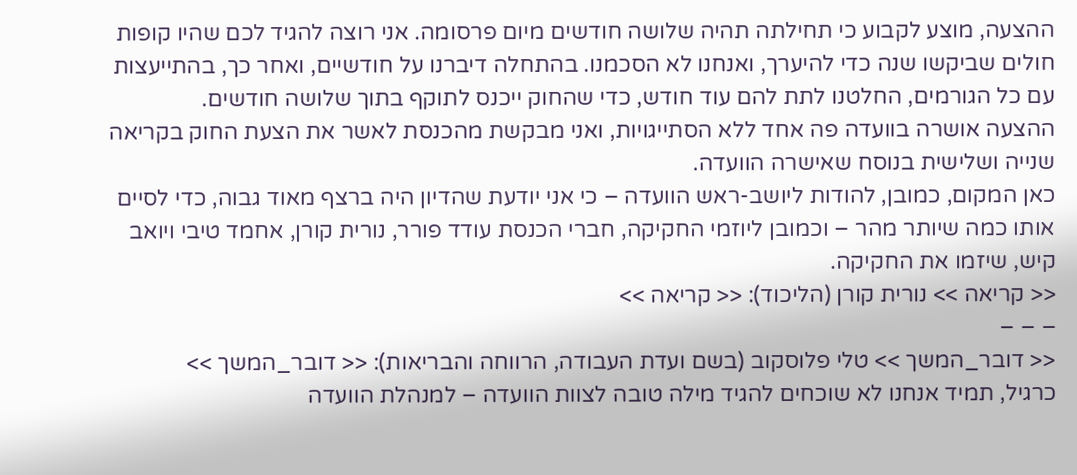ההצעה, מוצע לקבוע כי תחילתה תהיה שלושה חודשים מיום פרסומה. אני רוצה להגיד לכם שהיו קופות חולים שביקשו שנה כדי להיערך, ואנחנו לא הסכמנו. בהתחלה דיברנו על חודשיים, ואחר כך, בהתייעצות עם כל הגורמים, החלטנו לתת להם עוד חודש, כדי שהחוק ייכנס לתוקף בתוך שלושה חודשים.
ההצעה אושרה בוועדה פה אחד ללא הסתייגויות, ואני מבקשת מהכנסת לאשר את הצעת החוק בקריאה שנייה ושלישית בנוסח שאישרה הוועדה.
כאן המקום, כמובן, להודות ליושב-ראש הוועדה – כי אני יודעת שהדיון היה ברצף מאוד גבוה, כדי לסיים אותו כמה שיותר מהר – וכמובן ליוזמי החקיקה, חברי הכנסת עודד פורר, נורית קורן, אחמד טיבי ויואב קיש, שיזמו את החקיקה.
<< קריאה >> נורית קורן (הליכוד): << קריאה >>
– – –
<< דובר_המשך >> טלי פלוסקוב (בשם ועדת העבודה, הרווחה והבריאות): << דובר_המשך >>
כרגיל, תמיד אנחנו לא שוכחים להגיד מילה טובה לצוות הוועדה – למנהלת הוועדה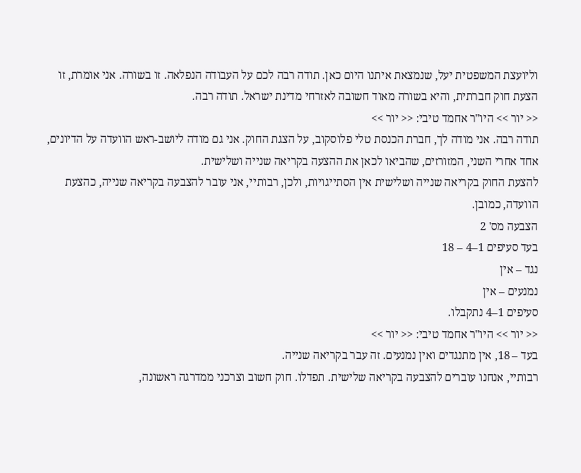וליועצת המשפטית יעל, שנמצאת איתנו היום כאן. תודה רבה לכם על העבודה הנפלאה. זו בשורה. אני אומרת, זו הצעת חוק חברתית, והיא בשורה מאוד חשובה לאזרחי מדינת ישראל. תודה רבה.
<< יור >> היו"ר אחמד טיבי: << יור >>
תודה רבה. אני מודה לך, חברת הכנסת טלי פלוסקוב, על הצגת החוק. אני גם מודה ליושב-ראש הוועדה על הדיונים, אחד אחרי השני, המזורזים, שהביאו לכאן את ההצעה בקריאה שנייה ושלישית.
להצעת החוק בקריאה שנייה ושלישית אין הסתייגויות, ולכן, רבותיי, אני עובר להצבעה בקריאה שנייה, כהצעת הוועדה, כמובן.
הצבעה מס' 2
בעד סעיפים 1–4 – 18
נגד – אין
נמנעים – אין
סעיפים 1–4 נתקבלו.
<< יור >> היו"ר אחמד טיבי: << יור >>
בעד – 18, אין מתנגדים ואין נמנעים. זה עבר בקריאה שנייה.
רבותיי, אנחנו עוברים להצבעה בקריאה שלישית. תפדלו. חוק חשוב וצרכני ממדרגה ראשונה,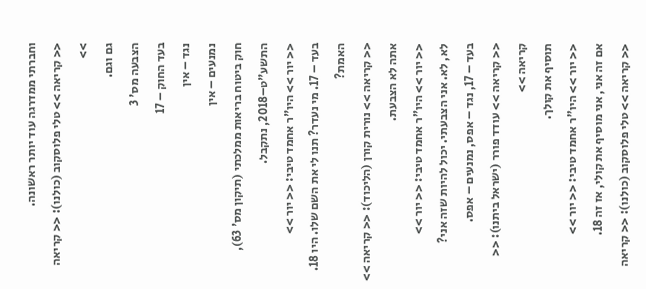וחברתי ממדרגה עוד יותר ראשונה.
<< קריאה >> טלי פלוסקוב (כולנו): << קריאה >>
גם וגם.
הצבעה מס' 3
בעד החוק – 17
נגד – אין
נמנעים – אין
חוק ביטוח בריאות ממלכתי (תיקון מס' 63), התשע"ט–2018, נתקבל.
<< יור >> היו"ר אחמד טיבי: << יור >>
בעד – 17. מי נעדר? תנו לי את השם שלו. היו 18. האמת?
<< קריאה >> נורית קורן (הליכוד): << קריאה >>
אתה לא הצבעת.
<< יור >> היו"ר אחמד טיבי: << יור >>
לא, לא. אני הצבעתי. יכול להיות שזה אני?
בעד – 17, נגד – אפס, נמנעים – אפס.
<< קריאה >> עודד פורר (ישראל ביתנו): << קריאה >>
תוסיף את קולך.
<< יור >> היו"ר אחמד טיבי: << יור >>
אם זה אני, אני מוסיף את קולי, אז זה 18.
<< קריאה >> טלי פלוסקוב (כולנו): << קריאה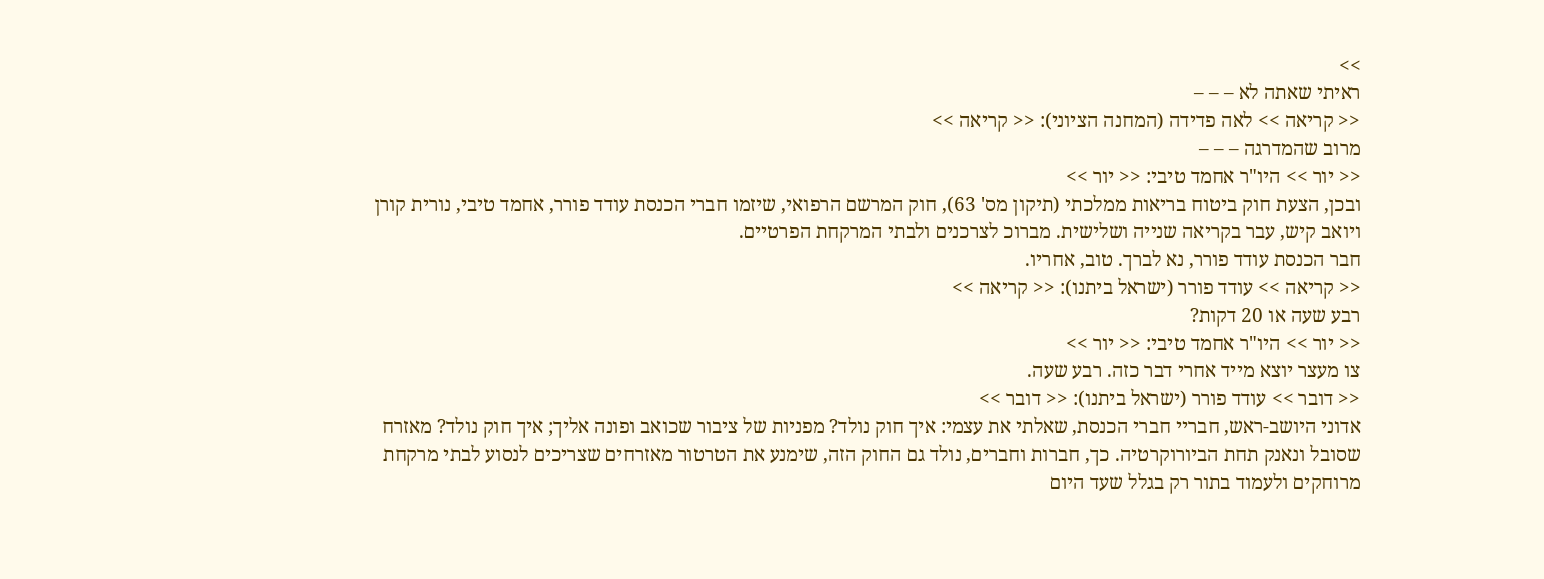>>
ראיתי שאתה לא – – –
<< קריאה >> לאה פדידה (המחנה הציוני): << קריאה >>
מרוב שהמדרגה – – –
<< יור >> היו"ר אחמד טיבי: << יור >>
ובכן, הצעת חוק ביטוח בריאות ממלכתי (תיקון מס' 63), חוק המרשם הרפואי, שיזמו חברי הכנסת עודד פורר, אחמד טיבי, נורית קורן ויואב קיש, עבר בקריאה שנייה ושלישית. מברוכ לצרכנים ולבתי המרקחת הפרטיים.
חבר הכנסת עודד פורר, נא לברך. טוב, אחריו.
<< קריאה >> עודד פורר (ישראל ביתנו): << קריאה >>
רבע שעה או 20 דקות?
<< יור >> היו"ר אחמד טיבי: << יור >>
צו מעצר יוצא מייד אחרי דבר כזה. רבע שעה.
<< דובר >> עודד פורר (ישראל ביתנו): << דובר >>
אדוני היושב-ראש, חבריי חברי הכנסת, שאלתי את עצמי: איך חוק נולד? מפניות של ציבור שכואב ופונה אליך; איך חוק נולד? מאזרח שסובל ונאנק תחת הביורוקרטיה. כך, חברות וחברים, נולד גם החוק הזה, שימנע את הטרטור מאזרחים שצריכים לנסוע לבתי מרקחת מרוחקים ולעמוד בתור רק בגלל שעד היום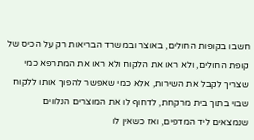חשבו בקופות החולים, באוצר ובמשרד הבריאות רק על הכיס של קופת החולים, ולא ראו את הלקוח ולא ראו את המתרפא כמי שצריך לקבל את השירות, אלא כמי שאפשר להפוך אותו ללקוח שבוי בתוך בית מרקחת, לדחוף לו את המוצרים הנלווים שנמצאים ליד המדפים, ואז כשאין לו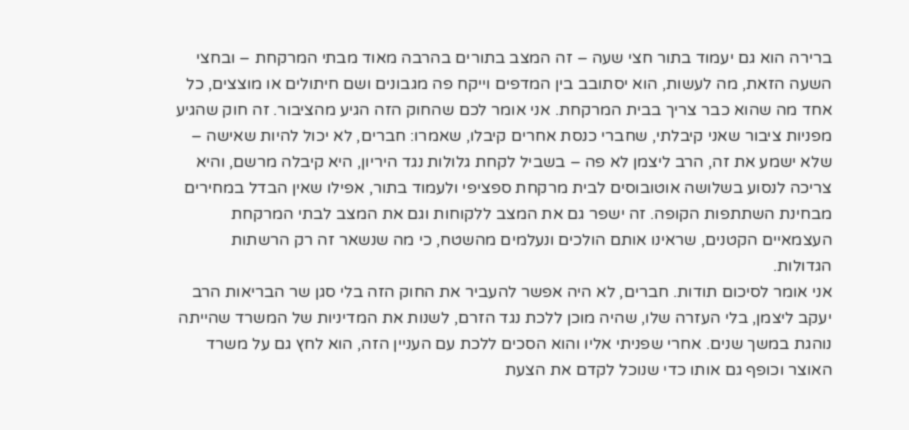ברירה הוא גם יעמוד בתור חצי שעה – זה המצב בתורים בהרבה מאוד מבתי המרקחת – ובחצי השעה הזאת, מה לעשות, הוא יסתובב בין המדפים וייקח פה מגבונים ושם חיתולים או מוצצים, כל אחד מה שהוא כבר צריך בבית המרקחת. אני אומר לכם שהחוק הזה הגיע מהציבור. זה חוק שהגיע מפניות ציבור שאני קיבלתי, שחברי כנסת אחרים קיבלו, שאמרו: חברים, לא יכול להיות שאישה – שלא ישמע את זה, הרב ליצמן לא פה – בשביל לקחת גלולות נגד היריון, היא קיבלה מרשם, והיא צריכה לנסוע בשלושה אוטובוסים לבית מרקחת ספציפי ולעמוד בתור, אפילו שאין הבדל במחירים מבחינת השתתפות הקופה. זה ישפר גם את המצב ללקוחות וגם את המצב לבתי המרקחת העצמאיים הקטנים, שראינו אותם הולכים ונעלמים מהשטח, כי מה שנשאר זה רק הרשתות הגדולות.
אני אומר לסיכום תודות. חברים, לא היה אפשר להעביר את החוק הזה בלי סגן שר הבריאות הרב יעקב ליצמן, בלי העזרה שלו, שהיה מוכן ללכת נגד הזרם, לשנות את המדיניות של המשרד שהייתה נוהגת במשך שנים. אחרי שפניתי אליו והוא הסכים ללכת עם העניין הזה, הוא לחץ גם על משרד האוצר וכופף גם אותו כדי שנוכל לקדם את הצעת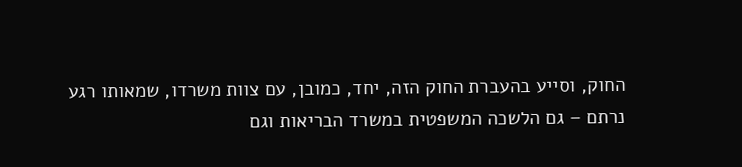החוק, וסייע בהעברת החוק הזה, יחד, כמובן, עם צוות משרדו, שמאותו רגע נרתם – גם הלשכה המשפטית במשרד הבריאות וגם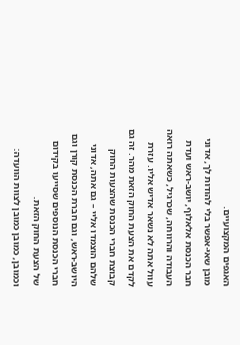האגפים המקצועיים.
מובן שאי-אפשר בלי להודות לך, אדוני חבר הכנסת אלאלוף, יושב-ראש ועדת העבודה והרווחה, שכרגיל, כשאתה רואה עוול אתה לא נשאר אדיש אליו. עזרת לקדם את הצעת החוק הזאת מהר. זה גם קבוצת חברי הכנסת שהצעות החוק שלהם הוצמדו אליי – גם אתה, אדוני היושב-ראש, וגם חברת הכנסת קורן וגם חברי הכנסת הנוספים שסייעו בקידום של הצעת החוק הזאת.
וכמובן, כמובן כמובן לצוות הוועדה: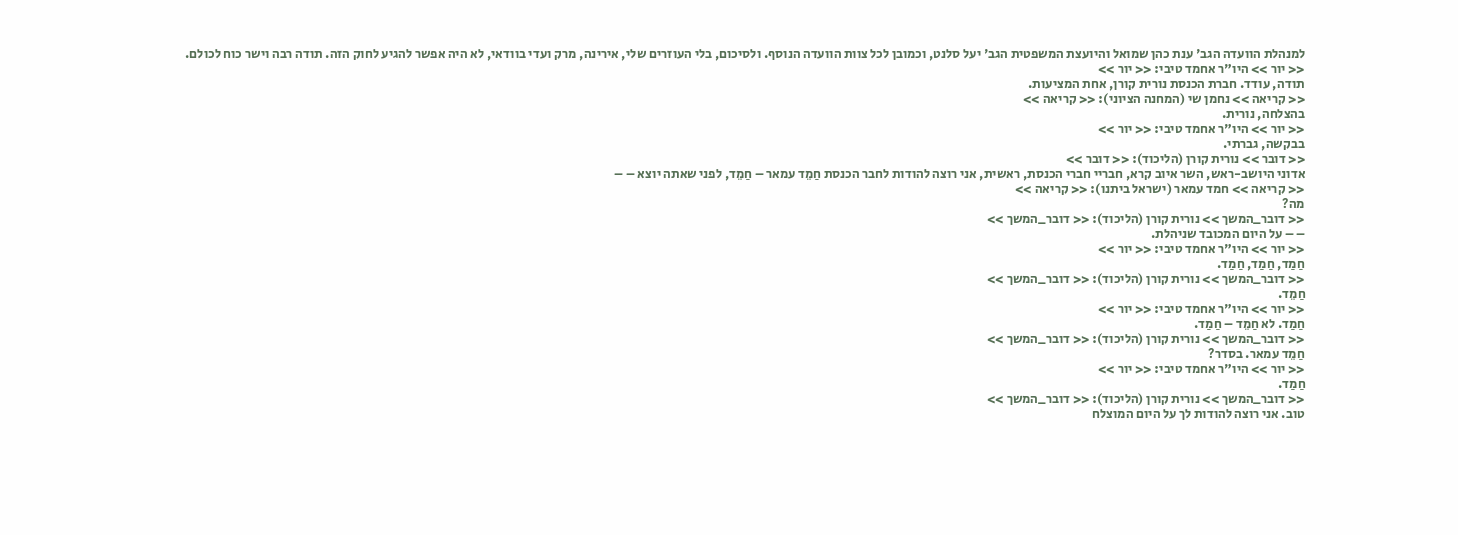למנהלת הוועדה הגב' ענת כהן שמואל והיועצת המשפטית הגב' יעל סלנט, וכמובן לכל צוות הוועדה הנוסף. ולסיכום, בלי העוזרים שלי, אירינה, מרק ועדי בוודאי, לא היה אפשר להגיע לחוק הזה. תודה רבה וישר כוח לכולם.
<< יור >> היו"ר אחמד טיבי: << יור >>
תודה, עודד. חברת הכנסת נורית קורן, אחת המציעות.
<< קריאה >> נחמן שי (המחנה הציוני): << קריאה >>
בהצלחה, נורית.
<< יור >> היו"ר אחמד טיבי: << יור >>
בבקשה, גברתי.
<< דובר >> נורית קורן (הליכוד): << דובר >>
אדוני היושב-ראש, השר איוב קרא, חבריי חברי הכנסת, ראשית, אני רוצה להודות לחבר הכנסת חַמֵד עמאר – חַמֵד, לפני שאתה יוצא – –
<< קריאה >> חמד עמאר (ישראל ביתנו): << קריאה >>
מה?
<< דובר_המשך >> נורית קורן (הליכוד): << דובר_המשך >>
– – על היום המכובד שניהלת.
<< יור >> היו"ר אחמד טיבי: << יור >>
חַמַד, חַמַד, חַמַד.
<< דובר_המשך >> נורית קורן (הליכוד): << דובר_המשך >>
חַמֵד.
<< יור >> היו"ר אחמד טיבי: << יור >>
חַמַד. לא חַמֵד – חַמַד.
<< דובר_המשך >> נורית קורן (הליכוד): << דובר_המשך >>
חַמֵד עמאר. בסדר?
<< יור >> היו"ר אחמד טיבי: << יור >>
חַמַד.
<< דובר_המשך >> נורית קורן (הליכוד): << דובר_המשך >>
טוב. אני רוצה להודות לך על היום המוצלח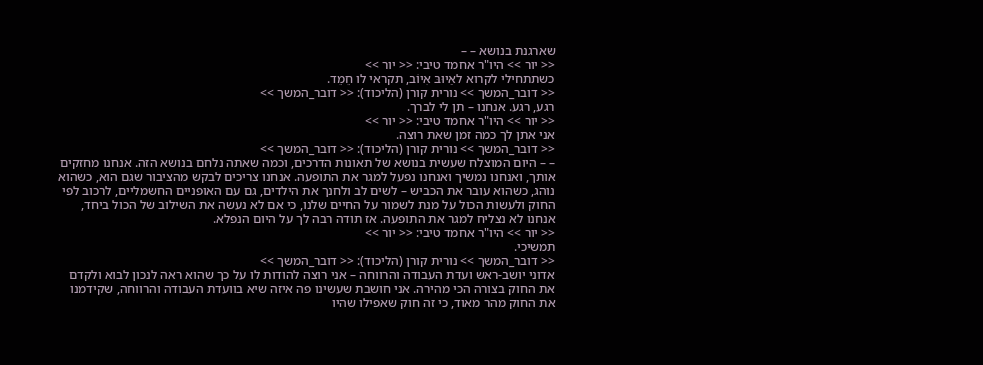שארגנת בנושא – –
<< יור >> היו"ר אחמד טיבי: << יור >>
כשתתחילי לקרוא לאַיוּבּ אִיוֹב, תקראי לו חֵמֵד.
<< דובר_המשך >> נורית קורן (הליכוד): << דובר_המשך >>
רגע, רגע. אנחנו – תן לי לברך.
<< יור >> היו"ר אחמד טיבי: << יור >>
אני אתן לך כמה זמן שאת רוצה.
<< דובר_המשך >> נורית קורן (הליכוד): << דובר_המשך >>
– – היום המוצלח שעשית בנושא של תאונות הדרכים, וכמה שאתה נלחם בנושא הזה. אנחנו מחזקים אותך, ואנחנו נמשיך ואנחנו נפעל למגר את התופעה. אנחנו צריכים לבקש מהציבור שגם הוא, כשהוא נוהג, כשהוא עובר את הכביש – לשים לב ולחנך את הילדים, גם עם האופניים החשמליים, לרכוב לפי החוק ולעשות הכול על מנת לשמור על החיים שלנו, כי אם לא נעשה את השילוב של הכול ביחד, אנחנו לא נצליח למגר את התופעה. אז תודה רבה לך על היום הנפלא.
<< יור >> היו"ר אחמד טיבי: << יור >>
תמשיכי.
<< דובר_המשך >> נורית קורן (הליכוד): << דובר_המשך >>
אדוני יושב-ראש ועדת העבודה והרווחה – אני רוצה להודות לו על כך שהוא ראה לנכון לבוא ולקדם את החוק בצורה הכי מהירה. אני חושבת שעשינו פה איזה שיא בוועדת העבודה והרווחה, שקידמנו את החוק מהר מאוד, כי זה חוק שאפילו שהיו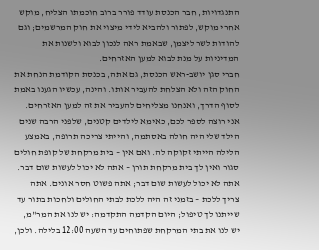התנגדויות, חבר הכנסת עודד פורר ברוב חוכמתו הצליח, מוקש אחרי מוקש, לפתור ולהביא לידי מיצוי את חוק המרשמים; וגם להודות לשר ליצמן, שבאמת ראה לנכון לבוא ולשנות את המדיניות על מנת לבוא למען האזרחים.
חברי סגן יושב-ראש הכנסת, גם אתה, בכנסת הקודמת הנחת את החוק הזה ולא הצלחת להעביר אותו. והינה, עכשיו הגענו באמת לסוף הדרך, ואנחנו מצליחים להעביר את זה למען האזרחים. אני רוצה לספר לכם, כאימא לילדים קטנים, שלפני הרבה שנים הילד שלי היה חולה באסתמה, והייתי צריכה תרופה, באמצע הלילה הייתי זקוקה לה. ואם אין – בית מרקחת של קופת חולים סגור ואין לך בית מרקחת תורן – אתה לא יכול לעשות שום דבר. אתה לא יכול לעשות שום דבר; אתה פשוט חסר אונים. אתה צריך ללכת – בזמני זה היה ללכת לבתי החולים ולחכות בתור עד שייתנו לך טיפול; היום הקדמה התקדמה: יש לנו את המר"מ, יש לנו את בתי המרקחת שפתוחים עד השעה 12:00 בלילה. ולכן,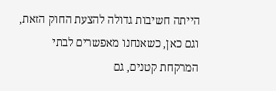הייתה חשיבות גדולה להצעת החוק הזאת, וגם כאן, כשאנחנו מאפשרים לבתי המרקחת קטנים, גם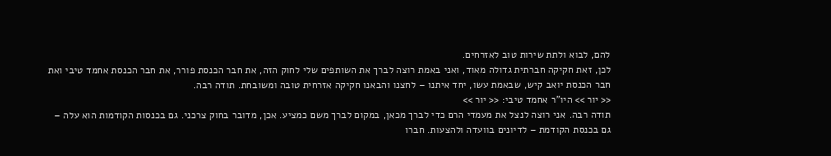להם, לבוא ולתת שירות טוב לאזרחים.
לכן, זאת חקיקה חברתית גדולה מאוד, ואני באמת רוצה לברך את השותפים שלי לחוק הזה, את חבר הכנסת פורר, את חבר הכנסת אחמד טיבי ואת חבר הכנסת יואב קיש, שבאמת עשו, יחד איתנו – לחצנו והבאנו חקיקה אזרחית טובה ומשובחת. תודה רבה.
<< יור >> היו"ר אחמד טיבי: << יור >>
תודה רבה. אני רוצה לנצל את מעמדי הרם כדי לברך מכאן, במקום לברך משם כמציע. אכן, מדובר בחוק צרכני. גם בכנסות הקודמות הוא עלה – גם בכנסת הקודמת – לדיונים בוועדה ולהצעות. חברו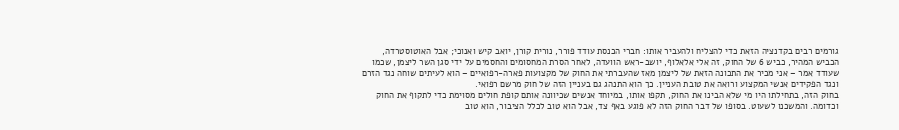גורמים רבים בקדנציה הזאת כדי להצליח ולהעביר אותו: חברי הכנסת עודד פורר, נורית קורן, יואב קיש ואנוכי; אבל האוטוסטרדה, הכביש המהיר, כביש 6 של החוק, זה אלי אלאלוף, יושב-ראש הוועדה, לאחר הסרת המחסומים והחסמים על ידי סגן השר ליצמן, שכמו שעודד אמר – אני מכיר את התכונה הזאת של ליצמן מאז שהעברתי את החוק של מקצועות פארה-רפואיים – הוא לעיתים שוחה נגד הזרם ונגד הפקידים אנשי המקצוע ורואה את טובת העניין. כך הוא התנהג גם בעניין הזה של חוק מרשם רפואי.
בחוק הזה, בתחילתו היו מי שלא הבינו את החוק, תקפו אותו, במיוחד אנשים שכיוונה אותם קופת חולים מסוימת כדי לתקוף את החוק וכדומה. והמשכנו לשעוט. בסופו של דבר החוק הזה לא פוגע באף צד, אבל הוא טוב לכלל הציבור, הוא טוב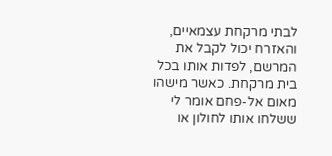לבתי מרקחת עצמאיים, והאזרח יכול לקבל את המרשם, לפדות אותו בכל בית מרקחת. כאשר מישהו מאום אל-פחם אומר לי ששלחו אותו לחולון או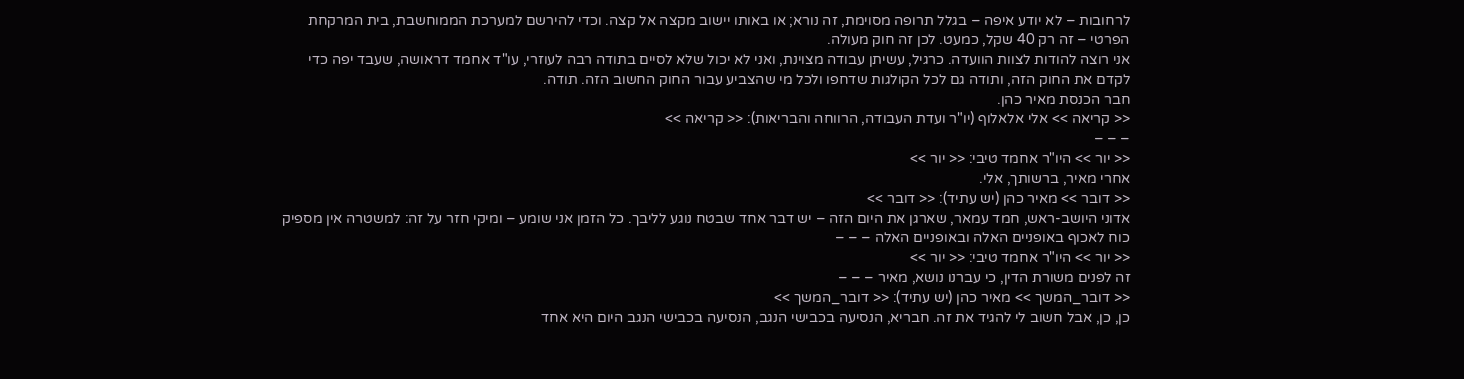לרחובות – לא יודע איפה – בגלל תרופה מסוימת, זה נורא; או באותו יישוב מקצה אל קצה. וכדי להירשם למערכת הממוחשבת, בית המרקחת הפרטי – זה רק 40 שקל, כמעט. לכן זה חוק מעולה.
אני רוצה להודות לצוות הוועדה. כרגיל, עשיתן עבודה מצוינת, ואני לא יכול שלא לסיים בתודה רבה לעוזרי, עו"ד אחמד דראושה, שעבד יפה כדי לקדם את החוק הזה, ותודה גם לכל הקולגות שדחפו ולכל מי שהצביע עבור החוק החשוב הזה. תודה.
חבר הכנסת מאיר כהן.
<< קריאה >> אלי אלאלוף (יו"ר ועדת העבודה, הרווחה והבריאות): << קריאה >>
– – –
<< יור >> היו"ר אחמד טיבי: << יור >>
אחרי מאיר, ברשותך, אלי.
<< דובר >> מאיר כהן (יש עתיד): << דובר >>
אדוני היושב-ראש, חמד עמאר, שארגן את היום הזה – יש דבר אחד שבטח נוגע לליבך. כל הזמן אני שומע – ומיקי חזר על זה: למשטרה אין מספיק כוח לאכוף באופניים האלה ובאופניים האלה – – –
<< יור >> היו"ר אחמד טיבי: << יור >>
זה לפנים משורת הדין, כי עברנו נושא, מאיר – – –
<< דובר_המשך >> מאיר כהן (יש עתיד): << דובר_המשך >>
כן, כן, אבל חשוב לי להגיד את זה. חבריא, הנסיעה בכבישי הנגב, הנסיעה בכבישי הנגב היום היא אחד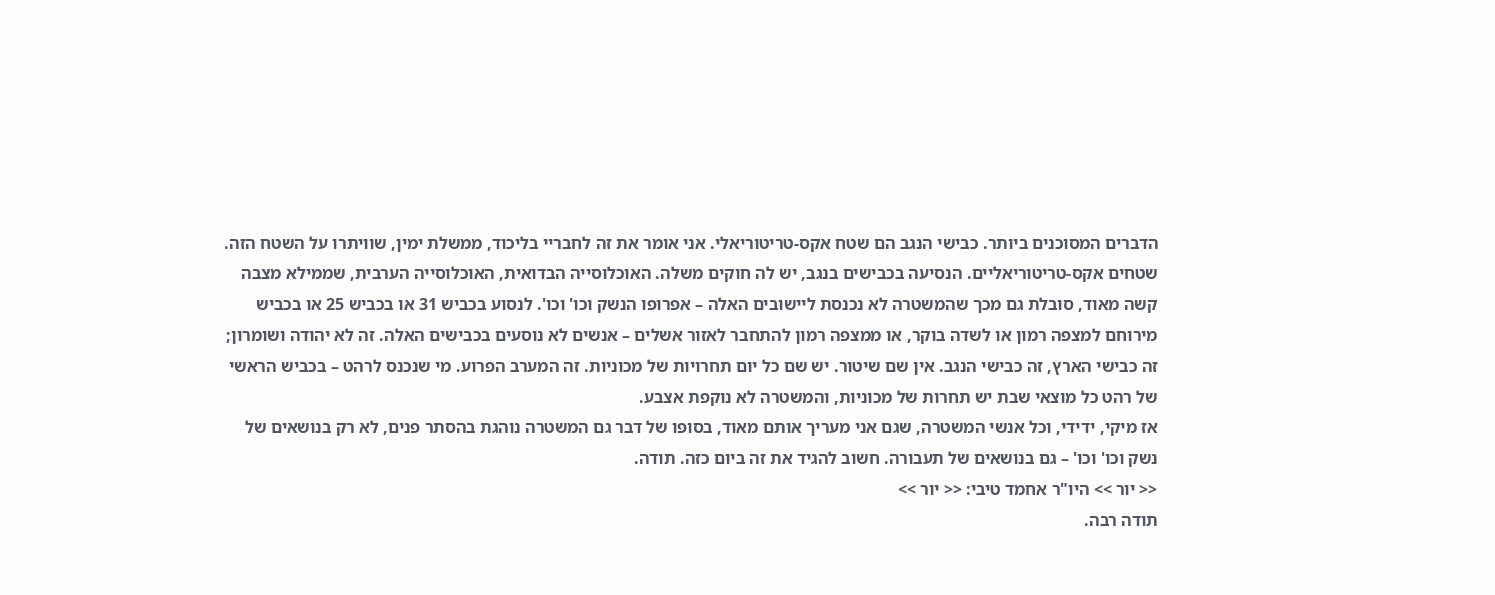הדברים המסוכנים ביותר. כבישי הנגב הם שטח אקס-טריטוריאלי. אני אומר את זה לחבריי בליכוד, ממשלת ימין, שוויתרו על השטח הזה. שטחים אקס-טריטוריאליים. הנסיעה בכבישים בנגב, יש לה חוקים משלה. האוכלוסייה הבדואית, האוכלוסייה הערבית, שממילא מצבה קשה מאוד, סובלת גם מכך שהמשטרה לא נכנסת ליישובים האלה – אפרופו הנשק וכו' וכו'. לנסוע בכביש 31 או בכביש 25 או בכביש מירוחם למצפה רמון או לשדה בוקר, או ממצפה רמון להתחבר לאזור אשלים – אנשים לא נוסעים בכבישים האלה. זה לא יהודה ושומרון; זה כבישי הארץ, זה כבישי הנגב. אין שם שיטור. יש שם כל יום תחרויות של מכוניות. זה המערב הפרוע. מי שנכנס לרהט – בכביש הראשי של רהט כל מוצאי שבת יש תחרות של מכוניות, והמשטרה לא נוקפת אצבע.
אז מיקי, ידידי, וכל אנשי המשטרה, שגם אני מעריך אותם מאוד, בסופו של דבר גם המשטרה נוהגת בהסתר פנים, לא רק בנושאים של נשק וכו' וכו' – גם בנושאים של תעבורה. חשוב להגיד את זה ביום כזה. תודה.
<< יור >> היו"ר אחמד טיבי: << יור >>
תודה רבה.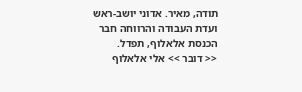תודה, מאיר. אדוני יושב-ראש ועדת העבודה והרווחה חבר הכנסת אלאלוף, תפדל.
<< דובר >> אלי אלאלוף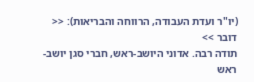(יו"ר ועדת העבודה, הרווחה והבריאות): << דובר >>
תודה רבה. אדוני היושב-ראש, חברי סגן יושב-ראש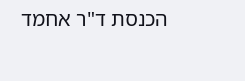הכנסת ד"ר אחמד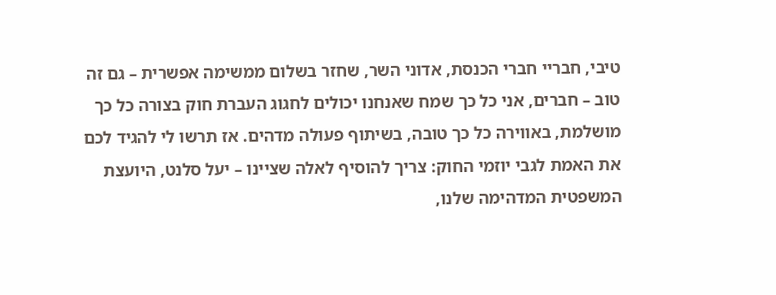טיבי, חבריי חברי הכנסת, אדוני השר, שחזר בשלום ממשימה אפשרית – גם זה טוב – חברים, אני כל כך שמח שאנחנו יכולים לחגוג העברת חוק בצורה כל כך מושלמת, באווירה כל כך טובה, בשיתוף פעולה מדהים. אז תרשו לי להגיד לכם את האמת לגבי יוזמי החוק: צריך להוסיף לאלה שציינו – יעל סלנט, היועצת המשפטית המדהימה שלנו,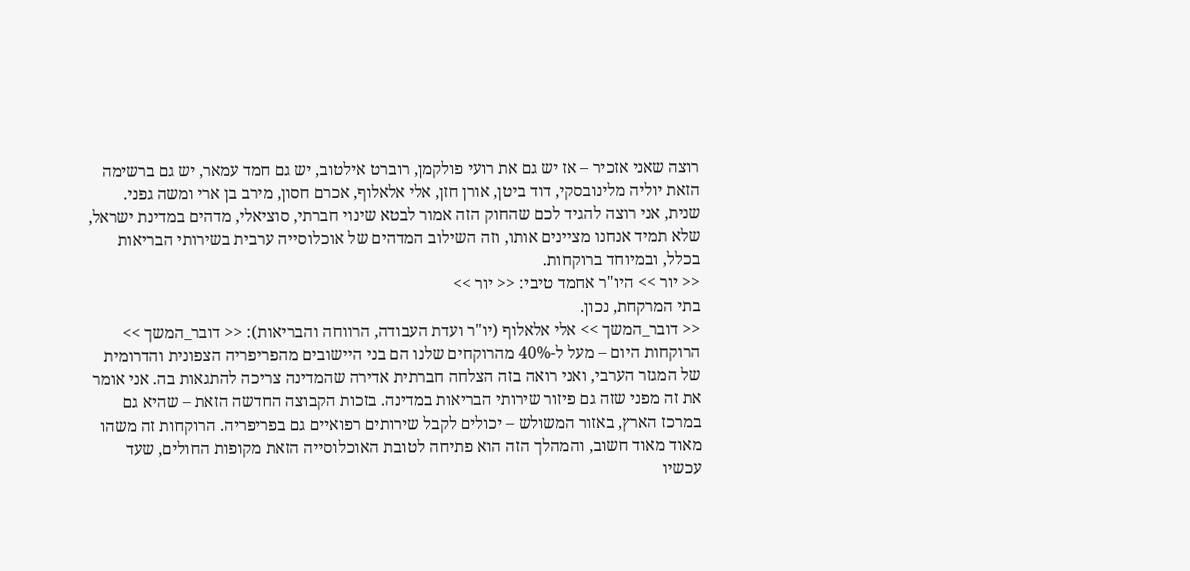רוצה שאני אזכיר – אז יש גם את רועי פולקמן, רוברט אילטוב, יש גם חמד עמאר, יש גם ברשימה הזאת יוליה מלינובסקי, דוד ביטן, אורן חזן, אלי אלאלוף, אכרם חסון, מירב בן ארי ומשה גפני.
שנית, אני רוצה להגיד לכם שהחוק הזה אמור לבטא שינוי חברתי, סוציאלי, מדהים במדינת ישראל, שלא תמיד אנחנו מציינים אותו, וזה השילוב המדהים של אוכלוסייה ערבית בשירותי הבריאות בכלל, ובמיוחד ברוקחות.
<< יור >> היו"ר אחמד טיבי: << יור >>
בתי המרקחת, נכון.
<< דובר_המשך >> אלי אלאלוף (יו"ר ועדת העבודה, הרווחה והבריאות): << דובר_המשך >>
הרוקחות היום – מעל ל-40% מהרוקחים שלנו הם בני היישובים מהפריפריה הצפונית והדרומית של המגזר הערבי, ואני רואה בזה הצלחה חברתית אדירה שהמדינה צריכה להתגאות בה. אני אומר את זה מפני שזה גם פיזור שירותי הבריאות במדינה. בזכות הקבוצה החדשה הזאת – שהיא גם במרכז הארץ, באזור המשולש – יכולים לקבל שירותים רפואיים גם בפריפריה. הרוקחות זה משהו מאוד מאוד חשוב, והמהלך הזה הוא פתיחה לטובת האוכלוסייה הזאת מקופות החולים, שעד עכשיו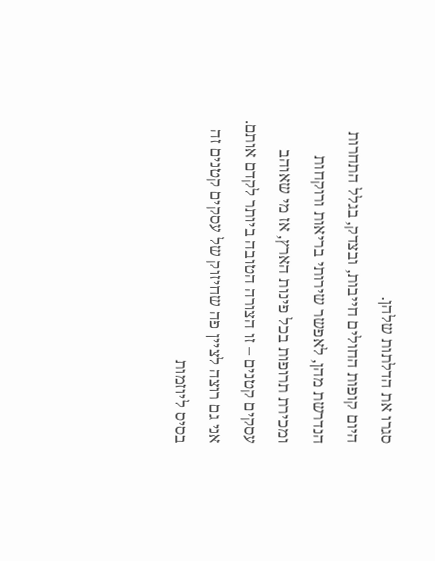סגרו את הדלתות שלהן.
היום קופות החולים חייבות, ובצדק, בגלל התחרות הנדרשת מהן, לאפשר שירותי בריאות ורוקחות ומכירת תרופות בכל פינות הארץ, אז מי שאוהב עסקים קטנים – זו הצורה הטובה ביותר לקדם אותם. אני גם רוצה לציין פה שחיזוק של עסקים קטנים זה בסיס ליוזמות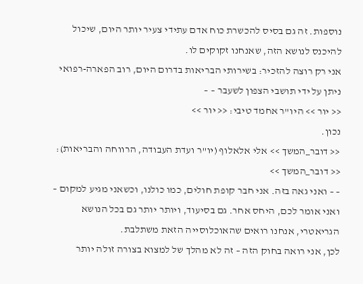נוספות. זה גם בסיס להכשרת כוח אדם עתידי צעיר יותר היום, שיכול להיכנס לנושא הזה, שאנחנו זקוקים לו.
אני רק רוצה להזכיר: בשירותי הבריאות בדרום היום, רוב הפארה-רפואי ניתן על ידי תושבי הצפון לשעבר – –
<< יור >> היו"ר אחמד טיבי: << יור >>
נכון.
<< דובר_המשך >> אלי אלאלוף (יו"ר ועדת העבודה, הרווחה והבריאות): << דובר_המשך >>
– – ואני גאה בזה. אני חבר קופת חולים, כמו כולנו, וכשאני מגיע למקום – ואני אומר לכם, היחס אחר. גם בסיעוד, ויותר יותר גם בכל הנושא הגריאטרי, אנחנו רואים שהאוכלוסייה הזאת משתלבת.
לכן, אני רואה בחוק הזה – זה לא מהלך של למצוא בצורה זולה יותר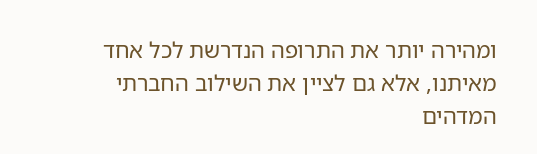ומהירה יותר את התרופה הנדרשת לכל אחד מאיתנו, אלא גם לציין את השילוב החברתי המדהים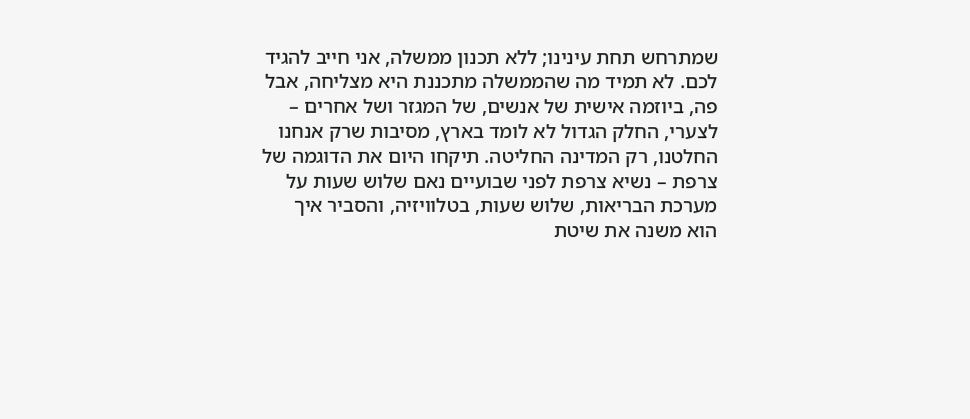שמתרחש תחת עינינו; ללא תכנון ממשלה, אני חייב להגיד לכם. לא תמיד מה שהממשלה מתכננת היא מצליחה, אבל פה, ביוזמה אישית של אנשים, של המגזר ושל אחרים – לצערי, החלק הגדול לא לומד בארץ, מסיבות שרק אנחנו החלטנו, רק המדינה החליטה. תיקחו היום את הדוגמה של צרפת – נשיא צרפת לפני שבועיים נאם שלוש שעות על מערכת הבריאות, שלוש שעות, בטלוויזיה, והסביר איך הוא משנה את שיטת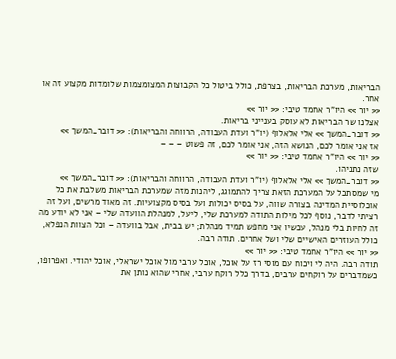הבריאות, מערכת הבריאות, בצרפת, כולל ביטול כל הקבוצות המצומצמות שלומדות מקצוע זה או אחר.
<< יור >> היו"ר אחמד טיבי: << יור >>
אצלנו שר הבריאות לא עוסק בענייני בריאות.
<< דובר_המשך >> אלי אלאלוף (יו"ר ועדת העבודה, הרווחה והבריאות): << דובר_המשך >>
אז אני אומר לכם, הנושא הזה, אני אומר לכם, זה פשוט – – –
<< יור >> היו"ר אחמד טיבי: << יור >>
שזה נתניהו.
<< דובר_המשך >> אלי אלאלוף (יו"ר ועדת העבודה, הרווחה והבריאות): << דובר_המשך >>
מי שמסתכל על המערכת הזאת צריך להתמוגג, ליהנות מזה שמערכת הבריאות משלבת את כל אוכלוסיית המדינה בצורה שווה, על בסיס יכולות ועל בסיס מקצועיות. זה מאוד מרשים, ועל זה רציתי לדבר, נוסף לכל מילות התודה למערכת שלי, ליעל, למנהלת הוועדה שלי – אני לא יודע מה זה לחיות בלי מנהל, עכשיו אני מחפש תמיד מנהלת; יש בבית, אבל בוועדה – וכל הצוות הנפלא, כולל העוזרים האישיים שלי ושל אחרים. תודה רבה.
<< יור >> היו"ר אחמד טיבי: << יור >>
תודה רבה. היה לי ויכוח עם מוסי רז על אוכל, אוכל ערבי מול אוכל ישראלי, אוכל יהודי. ואפרופו, כשמדברים על רוקחים ערבים, בדרך כלל רוקח ערבי, אחרי שהוא נותן את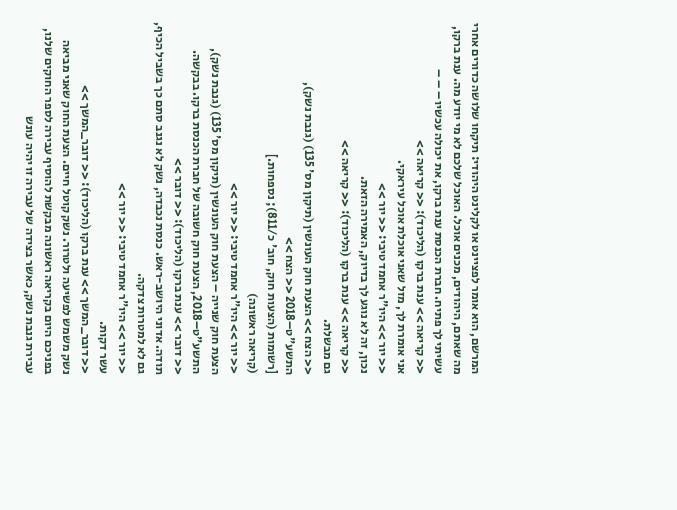המרשם, הוא אומר לפציינט או לקלינט היהודי: תיקחו שלושה כדורים אחרי מה שאתם, היהודים, מכנים אוכל. האוכל שלכם לא מי יודע מה. ענת ברקו, עשיתי לך פתיח. חברת הכנסת ענת ברקו, את יכולה עכשיו – – –
<< קריאה >> ענת ברקו (הליכוד): << קריאה >>
אני אומרת לך, מזל שאני אוכלת אוכל עיראקי.
<< יור >> היו"ר אחמד טיבי: << יור >>
נכון, זה לא נוגע לך בדיוק, האמירה הזאת.
<< קריאה >> ענת ברקו (הליכוד): << קריאה >>
גם מבשלת.
<< הצח >> הצעת חוק העונשין (תיקון מס' 135) (גנבת נשק), התשע"ט–2018 << הצח >>
[רשומות (הצעות חוק, חוב' כ/811); נספחות.]
(קריאה ראשונה)
<< יור >> היו"ר אחמד טיבי: << יור >>
הצעת חוק שנייה – הצעת חוק העונשין (תיקון מס' 135) (גנבת נשק), התשע"ט–2018, הצעת חוק חשובה של חברת הכנסת ברקו. בבקשה.
<< דובר >> ענת ברקו (הליכוד): << דובר >>
תודה. אדוני היושב-ראש. כנסת נכבדה, נשק לא נגנב סתם כך בשביל הכיף, גם לא למטרות צדקה.
<< יור >> היו"ר אחמד טיבי: << יור >>
עשר דקות.
<< דובר_המשך >> ענת ברקו (הליכוד): << דובר_המשך >>
נשק משמש לפשיעה ולטרור. נשק קוטל חיים. הצעת החוק שאני מביאה בפניכם היום בקריאה ראשונה מבקשת להוסיף עבירה לספר החוקים שלנו, עבירת גנבת נשק, כאשר בצידה של עבירה זו יהיה עונש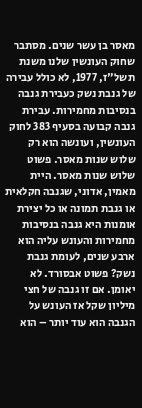מאסר בן עשר שנים. מסתבר שחוק העונשין שלנו משנת תשל"ז, 1977, לא כולל עבירה של גנבת נשק כעבירת גנבה בנסיבות מחמירות. עבירת גנבה קבועה בסעיף 383 לחוק העונשין, ועונשה הוא רק שלוש שנות מאסר. פשוט שלוש שנות מאסר. היית מאמין, אדוני, שגנבה חקלאית או גנבת תמונה או כל יצירת אומנות היא גנבה בנסיבות מחמירות והעונש עליה הוא ארבע שנים, לעומת גנבת נשק? פשוט אבסורד. לא יאומן. אם זו גנבה של חצי מיליון שקל אז העונש על הגנבה הוא עוד יותר – הוא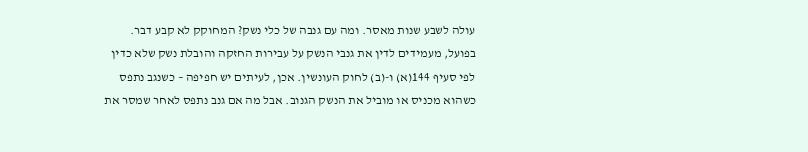עולה לשבע שנות מאסר. ומה עם גנבה של כלי נשק? המחוקק לא קבע דבר.
בפועל, מעמידים לדין את גנבי הנשק על עבירות החזקה והובלת נשק שלא כדין לפי סעיף 144(א) ו-(ב) לחוק העונשין. אכן, לעיתים יש חפיפה – כשנגב נתפס כשהוא מכניס או מוביל את הנשק הגנוב. אבל מה אם גנב נתפס לאחר שמסר את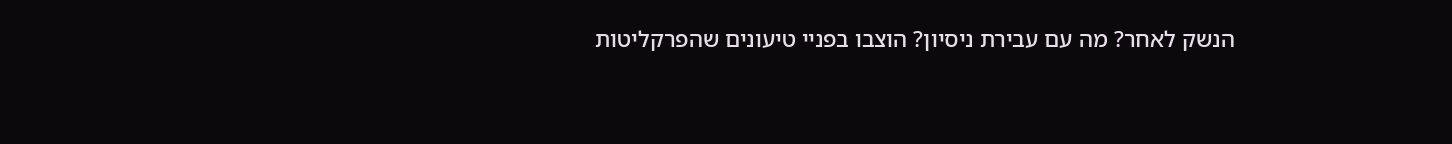הנשק לאחר? מה עם עבירת ניסיון? הוצבו בפניי טיעונים שהפרקליטות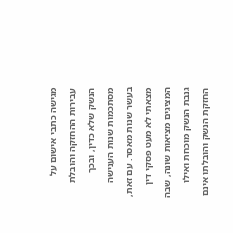מגישה כתבי אישום על עבירות ההחזקה והובלת הנשק שלא כדין, ובכך מסתכמות שנות הענישה בעשר שנות מאסר. עם זאת, מצאתי לא מעט פסקי דין המציגים מציאות שונה, שבה גנבת הנשק מוכחת ואילו החזקת הנשק והובלתו אינם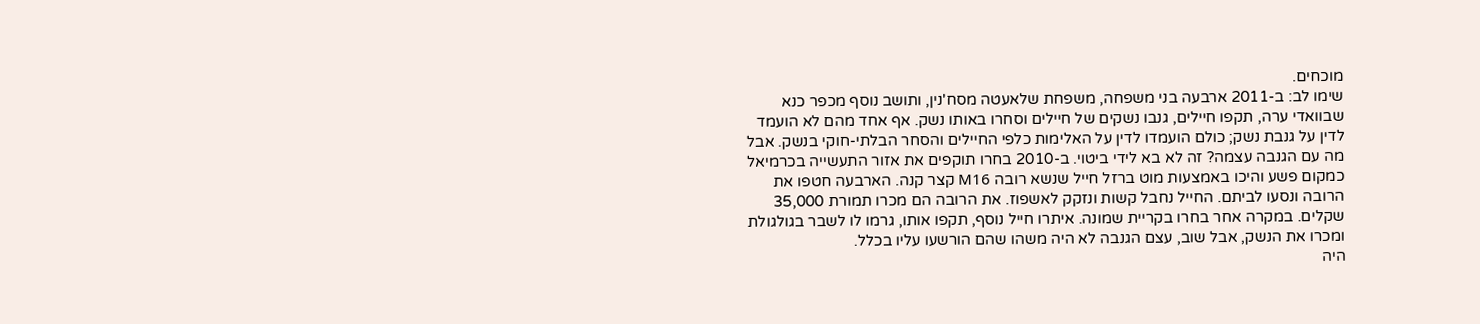מוכחים.
שימו לב: ב-2011 ארבעה בני משפחה, משפחת שלאעטה מסח'נין, ותושב נוסף מכפר כנא שבוואדי ערה, תקפו חיילים, גנבו נשקים של חיילים וסחרו באותו נשק. אף אחד מהם לא הועמד לדין על גנבת נשק; כולם הועמדו לדין על האלימות כלפי החיילים והסחר הבלתי-חוקי בנשק. אבל מה עם הגנבה עצמה? זה לא בא לידי ביטוי. ב-2010 בחרו תוקפים את אזור התעשייה בכרמיאל כמקום פשע והיכו באמצעות מוט ברזל חייל שנשא רובה M16 קצר קנה. הארבעה חטפו את הרובה ונסעו לביתם. החייל נחבל קשות ונזקק לאשפוז. את הרובה הם מכרו תמורת 35,000 שקלים. במקרה אחר בחרו בקריית שמונה. איתרו חייל נוסף, תקפו אותו, גרמו לו לשבר בגולגולת ומכרו את הנשק, אבל שוב, עצם הגנבה לא היה משהו שהם הורשעו עליו בכלל.
היה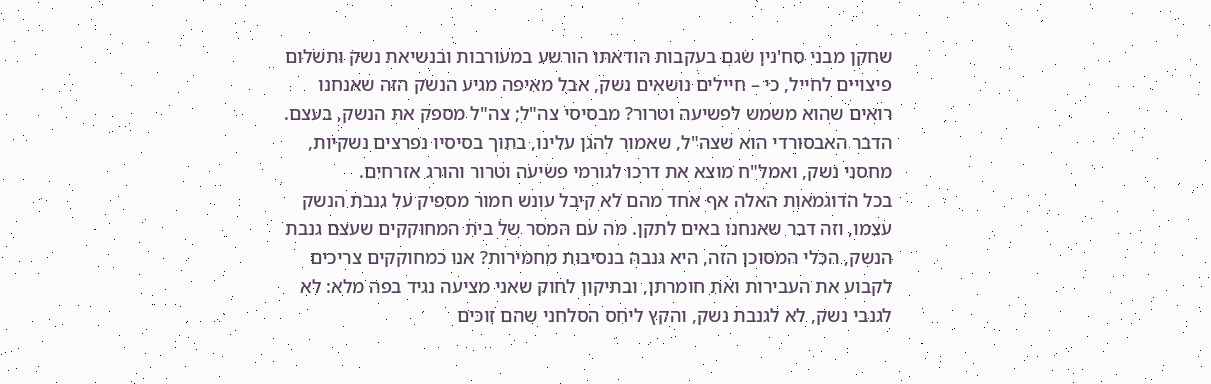שחקן מבני סח'נין שגם בעקבות הודאתו הורשע במעורבות ובנשיאת נשק ותשלום פיצויים לחייל, כי – חיילים נושאים נשק, אבל מאיפה מגיע הנשק הזה שאנחנו רואים שהוא משמש לפשיעה וטרור? מבסיסי צה"ל; צה"ל מספק את הנשק, בעצם. הדבר האבסורדי הוא שצה"ל, שאמור להגן עלינו, בתוך בסיסיו נפרצים נשקיות, מחסני נשק, ואמל"ח מוצא את דרכו לגורמי פשיעה וטרור והורג אזרחים.
בכל הדוגמאות האלה אף אחד מהם לא קיבל עונש חמור מספיק על גנבת הנשק עצמו, וזה דבר שאנחנו באים לתקן. מה עם המסר של בית המחוקקים שעצם גנבת הנשק, הכלי המסוכן הזה, היא גנבה בנסיבות מחמירות? אנו כמחוקקים צריכים לקבוע את העבירות ואת חומרתן, ובתיקון לחוק שאני מציעה נגיד בפה מלא: לא לגנבי נשק, לא לגנבת נשק, והקץ ליחס הסלחני שהם זוכים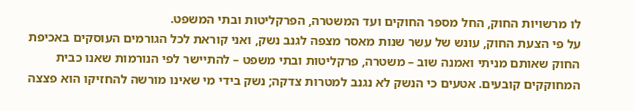לו מרשויות החוק, החל מספר החוקים ועד המשטרה, הפרקליטות ובתי המשפט.
על פי הצעת החוק, עונש של עשר שנות מאסר מצפה לגנב נשק, ואני קוראת לכל הגורמים העוסקים באכיפת החוק שאותם מניתי ואמנה שוב – משטרה, פרקליטות ובתי משפט – להתיישר לפי הנורמות שאנו כבית המחוקקים קובעים. אטעים כי הנשק לא נגנב למטרות צדקה; נשק בידי מי שאינו מורשה להחזיקו הוא פצצה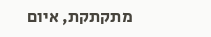מתקתקת, איום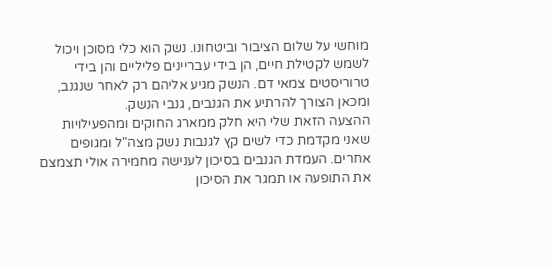מוחשי על שלום הציבור וביטחונו. נשק הוא כלי מסוכן ויכול לשמש לקטילת חיים, הן בידי עבריינים פליליים והן בידי טרוריסטים צמאי דם. הנשק מגיע אליהם רק לאחר שנגנב, ומכאן הצורך להרתיע את הגנבים, גנבי הנשק.
ההצעה הזאת שלי היא חלק ממארג החוקים ומהפעילויות שאני מקדמת כדי לשים קץ לגנבות נשק מצה"ל ומגופים אחרים. העמדת הגנבים בסיכון לענישה מחמירה אולי תצמצם את התופעה או תמגר את הסיכון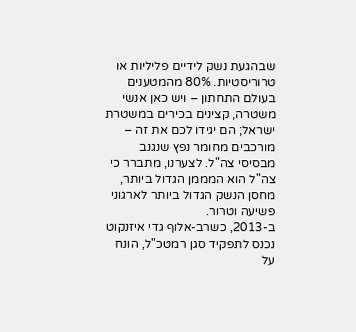שבהגעת נשק לידיים פליליות או טרוריסטיות. 80% מהמטענים בעולם התחתון – ויש כאן אנשי משטרה, קצינים בכירים במשטרת ישראל; הם יגידו לכם את זה – מורכבים מחומר נפץ שנגנב מבסיסי צה"ל. לצערנו, מתברר כי צה"ל הוא המממן הגדול ביותר, מחסן הנשק הגדול ביותר לארגוני פשיעה וטרור.
ב-2013, כשרב-אלוף גדי איזנקוט נכנס לתפקיד סגן רמטכ"ל, הונח על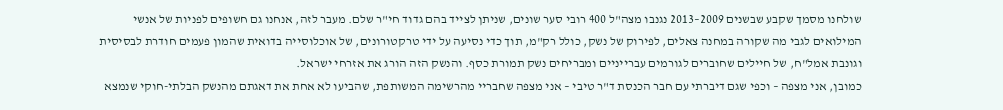שולחנו מסמך שקבע שבשנים 2009–2013 נגנבו מצה"ל 400 רובי סער שונים, שניתן לצייד בהם גדוד חי"ר שלם. מעבר לזה, אנחנו גם חשופים לפניות של אנשי המילואים לגבי מה שקורה במחנה צאלים, לפירוק של נשק, כולל רק"מ, תוך כדי נסיעה על ידי טרקטורונים, של אוכלוסייה בדואית שהמון פעמים חודרת לבסיסית וגונבת אמל"ח, של חיילים שחוברים לגורמים עברייניים ומבריחים נשק תמורת כסף. והנשק הזה הורג את אזרחי ישראל.
כמובן, אני מצפה – וכפי שגם דיברתי עם חבר הכנסת ד"ר טיבי – אני מצפה שחבריי מהרשימה המשותפת, שהביעו לא אחת את דאגתם מהנשק הבלתי-חוקי שנמצא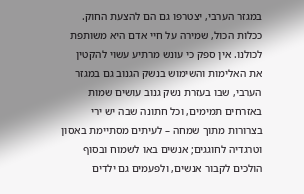במגזר הערבי, יצטרפו גם הם להצעת החוק. ככלות הכול, שמירה על חיי אדם היא משותפת לכולנו. אין ספק כי עונש מרתיע עשוי להקטין את האלימות והשימוש בנשק הגנוב גם במגזר הערבי, שבו בעזרת נשק גנוב עושים שמות באזרחים תמימים, וכל חתונה שבה יש ירי בצרורות מתוך שמחה – לעיתים מסתיימת באסון וטרגדיה לחוגגים; אנשים באו לשמוח ובסוף הולכים לקבור אנשים, ולפעמים גם ילדים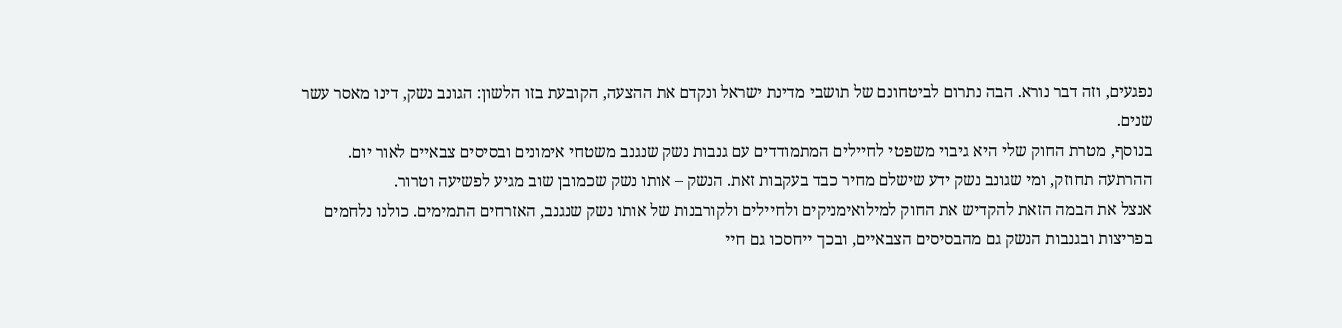נפגעים, וזה דבר נורא. הבה נתרום לביטחונם של תושבי מדינת ישראל ונקדם את ההצעה, הקובעת בזו הלשון: הגונב נשק, דינו מאסר עשר שנים.
בנוסף, מטרת החוק שלי היא גיבוי משפטי לחיילים המתמודדים עם גנבות נשק שנגנב משטחי אימונים ובסיסים צבאיים לאור יום. ההרתעה תחוזק, ומי שגונב נשק ידע שישלם מחיר כבד בעקבות זאת. הנשק – אותו נשק שכמובן שוב מגיע לפשיעה וטרור.
אנצל את הבמה הזאת להקדיש את החוק למילואימניקים ולחיילים ולקורבנות של אותו נשק שנגנב, האזרחים התמימים. כולנו נלחמים בפריצות ובגנבות הנשק גם מהבסיסים הצבאיים, ובכך ייחסכו גם חיי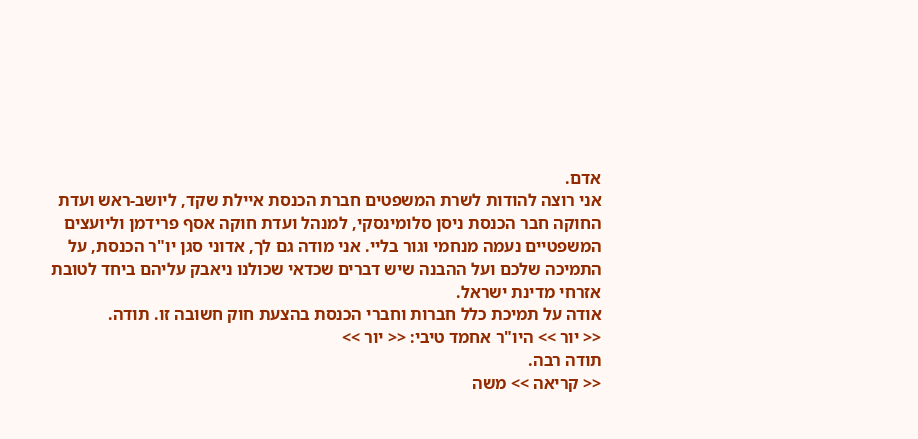אדם.
אני רוצה להודות לשרת המשפטים חברת הכנסת איילת שקד, ליושב-ראש ועדת החוקה חבר הכנסת ניסן סלומינסקי, למנהל ועדת חוקה אסף פרידמן וליועצים המשפטיים נעמה מנחמי וגור בליי. אני מודה גם לך, אדוני סגן יו"ר הכנסת, על התמיכה שלכם ועל ההבנה שיש דברים שכדאי שכולנו ניאבק עליהם ביחד לטובת אזרחי מדינת ישראל.
אודה על תמיכת כלל חברות וחברי הכנסת בהצעת חוק חשובה זו. תודה.
<< יור >> היו"ר אחמד טיבי: << יור >>
תודה רבה.
<< קריאה >> משה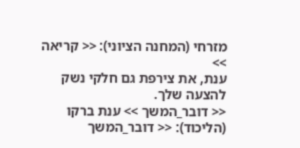מזרחי (המחנה הציוני): << קריאה >>
ענת, את צירפת גם חלקי נשק להצעה שלך.
<< דובר_המשך >> ענת ברקו (הליכוד): << דובר_המשך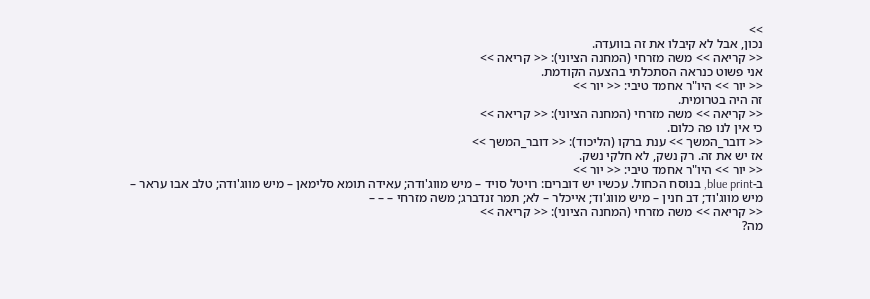>>
נכון, אבל לא קיבלו את זה בוועדה.
<< קריאה >> משה מזרחי (המחנה הציוני): << קריאה >>
אני פשוט כנראה הסתכלתי בהצעה הקודמת.
<< יור >> היו"ר אחמד טיבי: << יור >>
זה היה בטרומית.
<< קריאה >> משה מזרחי (המחנה הציוני): << קריאה >>
כי אין לנו פה כלום.
<< דובר_המשך >> ענת ברקו (הליכוד): << דובר_המשך >>
אז יש את זה. רק נשק, לא חלקי נשק.
<< יור >> היו"ר אחמד טיבי: << יור >>
ב-blue print, בנוסח הכחול. עכשיו יש דוברים: רויטל סויד – מיש מווג'ודה; עאידה תומא סלימאן – מיש מווג'ודה; טלב אבו עראר – מיש מווג'וד; דב חנין – מיש מווג'וד; אייכלר – לא; תמר זנדברג; משה מזרחי – – –
<< קריאה >> משה מזרחי (המחנה הציוני): << קריאה >>
מה?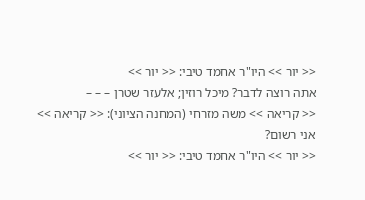<< יור >> היו"ר אחמד טיבי: << יור >>
אתה רוצה לדבר? מיכל רוזין; אלעזר שטרן – – –
<< קריאה >> משה מזרחי (המחנה הציוני): << קריאה >>
אני רשום?
<< יור >> היו"ר אחמד טיבי: << יור >>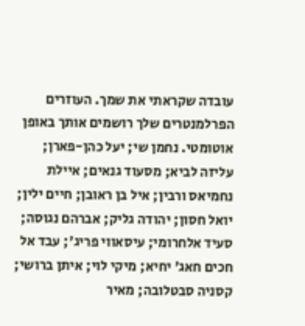עובדה שקראתי את שמך. העוזרים הפרלמנטרים שלך רושמים אותך באופן אוטומטי. נחמן שי; יעל כהן-פארן; עליזה לביא; מסעוד גנאים; איילת נחמיאס ורבין; איל בן ראובן; חיים ילין; יואל חסון; יהודה גליק; אברהם נגוסה; סעיד אלחרומי; עיסאווי פריג'; עבד אל חכים חאג' יחיא; מיקי לוי; איתן ברושי; קסניה סבטלובה; מאיר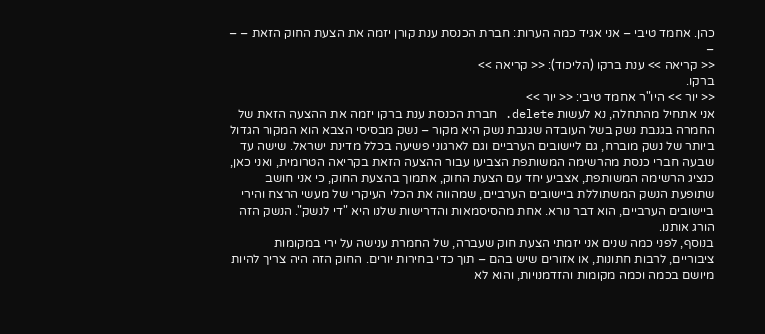כהן. אחמד טיבי – אני אגיד כמה הערות: חברת הכנסת ענת קורן יזמה את הצעת החוק הזאת – – –
<< קריאה >> ענת ברקו (הליכוד): << קריאה >>
ברקו.
<< יור >> היו"ר אחמד טיבי: << יור >>
אני אתחיל מהתחלה, נא לעשות delete. חברת הכנסת ענת ברקו יזמה את ההצעה הזאת של החמרה בגנבת נשק בשל העובדה שגנבת נשק היא מקור – נשק מבסיסי הצבא הוא המקור הגדול ביותר של נשק מוברח, גם ליישובים הערביים וגם לארגוני פשיעה בכלל מדינת ישראל. שישה עד שבעה חברי כנסת מהרשימה המשותפת הצביעו עבור ההצעה הזאת בקריאה הטרומית, ואני כאן, כנציג הרשימה המשותפת, אצביע יחד עם הצעת החוק, אתמוך בהצעת החוק, כי אני חושב שתופעת הנשק המשתוללת ביישובים הערביים, שמהווה את הכלי העיקרי של מעשי הרצח והירי ביישובים הערביים, הוא דבר נורא. אחת מהסיסמאות והדרישות שלנו היא "די לנשק". הנשק הזה הורג אותנו.
בנוסף, לפני כמה שנים אני יזמתי הצעת חוק שעברה, של החמרת ענישה על ירי במקומות ציבוריים, לרבות חתונות, או אזורים שיש בהם – תוך כדי בחירות יורים. החוק הזה היה צריך להיות מיושם בכמה וכמה מקומות והזדמנויות, והוא לא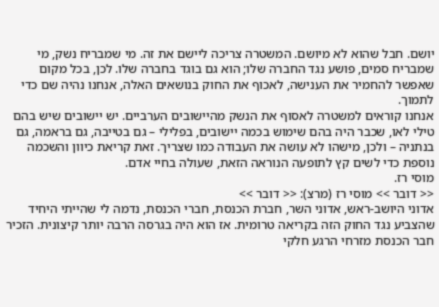יושם. חבל שהוא לא מיושם. המשטרה צריכה ליישם את זה. מי שמבריח נשק, מי שמבריח סמים, פושע נגד החברה שלו; הוא גם בוגד בחברה שלו. לכן, בכל מקום שאפשר להחמיר את הענישה, לאכוף את החוק בנושאים האלה, אנחנו נהיה שם כדי לתמוך.
אנחנו קוראים למשטרה לאסוף את הנשק מהיישובים הערביים. יש יישובים שיש בהם טילי לאו, שכבר היה בהם שימוש בכמה יישובים, בפלילי – גם בטייבה, גם בראמה, גם בנתניה – ולכן, מישהו לא עושה את העבודה כמו שצריך. זאת קריאת כיוון והשכמה נוספת כדי לשים קץ לתופעה הנוראה הזאת, שעולה בחיי אדם.
מוסי רז.
<< דובר >> מוסי רז (מרצ): << דובר >>
אדוני היושב-ראש, אדוני השר, חברת הכנסת, חברי הכנסת, נדמה לי שהייתי היחיד שהצביע נגד החוק הזה בקריאה טרומית. אז הוא היה בגרסה הרבה יותר קיצונית. הזכיר חבר הכנסת מזרחי הרגע חלקי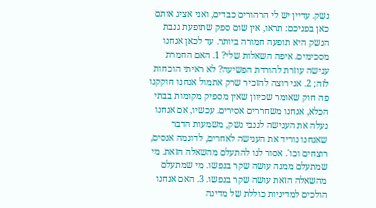נשק. עדיין יש לי הרהורים כבדים, ואני אציג אותם כאן בפניכם: תראו, אין שום ספק שתופעת גנבת הנשק היא תופעה חמורה ביותר. עד לכאן אנחנו מסכימים. איפה השאלות שלי? 1. האם החמרת ענישה עוזרת להורדת הפשיעה? לא ראיתי הוכחות לזה; 2. אני רוצה להזכיר שרק אתמול אנחנו חוקקנו פה חוק שאומר שכיוון שאין מספיק מקומות בבתי הכלא, אנחנו משחררים אסירים. עכשיו, אם אנחנו נעלה את הענישה לגנבי נשק, משמעות הדבר שאנחנו נוריד את הענישה לאחרים, לדוגמה אנסים, רוצחים וכו'. אסור לנו להתעלם מהשאלה הזאת. מי שמתעלם ממנה עושה שקר בנפשו. מי שמתעלם מהשאלה הזאת עושה שקר בנפשו. 3. האם אנחנו הולכים למדיניות כוללת של מדינה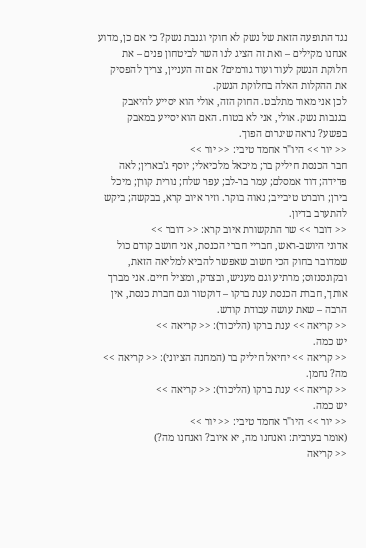נגד התופעה הזאת של נשק לא חוקי וגנבת נשק? כי אם כן, מדוע אנחנו מקילים – ואת זה הציג לנו השר לביטחון פנים – את חלוקת הנשק לעוד ועוד גורמים? אם זה העניין, צריך להפסיק את ההקלות האלה בחלוקת הנשק.
לכן אני מאוד מתלבט. החוק הזה, אולי הוא יסייע להיאבק בגנבות נשק. אולי, אני לא בטוח. האם הוא יסייע במאבק בפשע? נראה שיגרום הפוך.
<< יור >> היו"ר אחמד טיבי: << יור >>
חבר הכנסת חיליק בר; מיכאל מלכיאלי; יוסף ג'בארין; לאה פדידה; דוד אמסלם; עמר בר-לב; עפר שלח; נורית קורן; מיכל בירן; רוברט טיבייב; נאוה בוקר. וזיר איוב קרא, בבקשה; ביקש להתערב בדיון.
<< דובר >> שר התקשורת איוב קרא: << דובר >>
אדוני היושב-ראש, חבריי חברי הכנסת, אני חושב קודם כול שמדובר בחוק הכי חשוב שאפשר להביא למליאה הזאת, ובקונסנזוס; מרתיע וגם מעניש, ובצדק, ומציל חיים. אני מברך אותך, חברת הכנסת ענת ברקו – דוקטור וגם חברת כנסת, אין הרבה – שאת עושה עבודת קודש.
<< קריאה >> ענת ברקו (הליכוד): << קריאה >>
יש כמה.
<< קריאה >> יחיאל חיליק בר (המחנה הציוני): << קריאה >>
מה? נחמן.
<< קריאה >> ענת ברקו (הליכוד): << קריאה >>
יש כמה.
<< יור >> היו"ר אחמד טיבי: << יור >>
(אומר בערבית: ואנחנו מה, יא איוב? ואנחנו מה?)
<< קריאה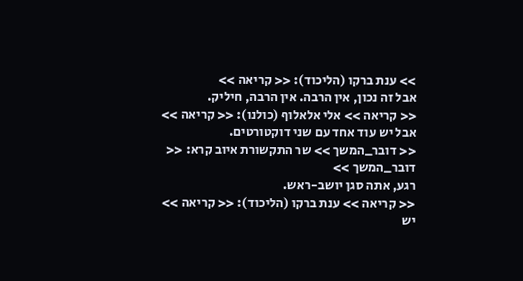>> ענת ברקו (הליכוד): << קריאה >>
אבל זה נכון, אין הרבה. אין הרבה, חיליק.
<< קריאה >> אלי אלאלוף (כולנו): << קריאה >>
אבל יש עוד אחד עם שני דוקטורטים.
<< דובר_המשך >> שר התקשורת איוב קרא: << דובר_המשך >>
רגע, אתה סגן יושב-ראש.
<< קריאה >> ענת ברקו (הליכוד): << קריאה >>
יש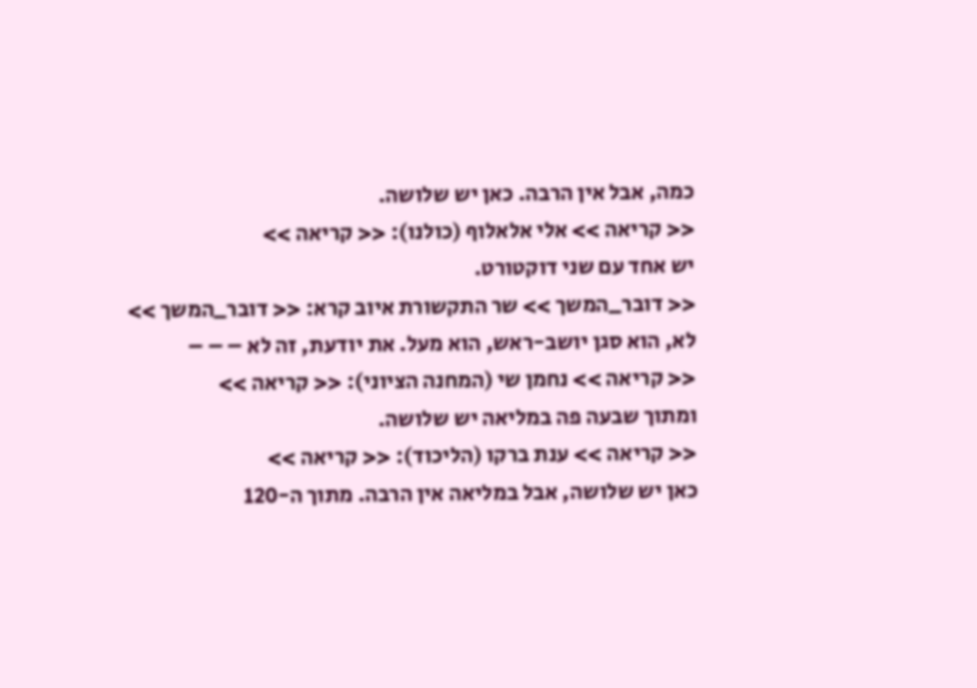כמה, אבל אין הרבה. כאן יש שלושה.
<< קריאה >> אלי אלאלוף (כולנו): << קריאה >>
יש אחד עם שני דוקטורט.
<< דובר_המשך >> שר התקשורת איוב קרא: << דובר_המשך >>
לא, הוא סגן יושב-ראש, הוא מעל. את יודעת, זה לא – – –
<< קריאה >> נחמן שי (המחנה הציוני): << קריאה >>
ומתוך שבעה פה במליאה יש שלושה.
<< קריאה >> ענת ברקו (הליכוד): << קריאה >>
כאן יש שלושה, אבל במליאה אין הרבה. מתוך ה-120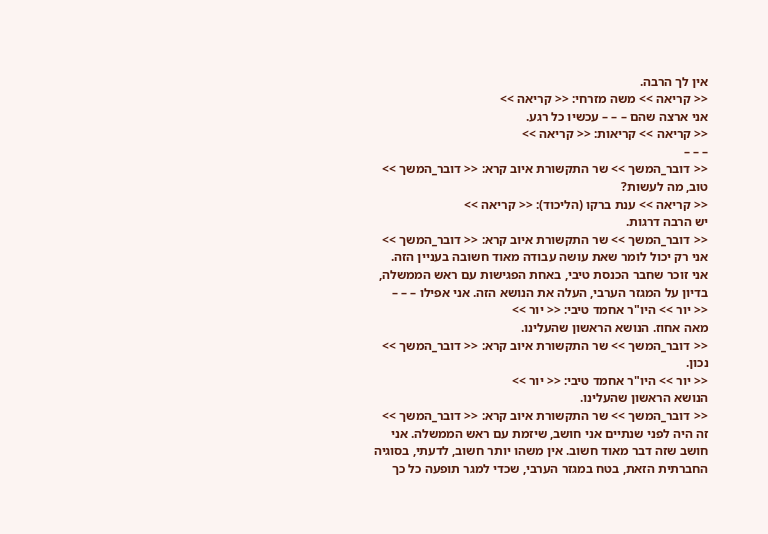אין לך הרבה.
<< קריאה >> משה מזרחי: << קריאה >>
אני ארצה שהם – – – עכשיו כל רגע.
<< קריאה >> קריאות: << קריאה >>
– – –
<< דובר_המשך >> שר התקשורת איוב קרא: << דובר_המשך >>
טוב, מה לעשות?
<< קריאה >> ענת ברקו (הליכוד): << קריאה >>
יש הרבה דרגות.
<< דובר_המשך >> שר התקשורת איוב קרא: << דובר_המשך >>
אני רק יכול לומר שאת עושה עבודה מאוד חשובה בעניין הזה. אני זוכר שחבר הכנסת טיבי, באחת הפגישות עם ראש הממשלה, בדיון על המגזר הערבי, העלה את הנושא הזה. אני אפילו – – –
<< יור >> היו"ר אחמד טיבי: << יור >>
מאה אחוז. הנושא הראשון שהעלינו.
<< דובר_המשך >> שר התקשורת איוב קרא: << דובר_המשך >>
נכון.
<< יור >> היו"ר אחמד טיבי: << יור >>
הנושא הראשון שהעלינו.
<< דובר_המשך >> שר התקשורת איוב קרא: << דובר_המשך >>
זה היה לפני שנתיים אני חושב, שיזמת עם ראש הממשלה. אני חושב שזה דבר מאוד חשוב. אין משהו יותר חשוב, לדעתי, בסוגיה החברתית הזאת, בטח במגזר הערבי, שכדי למגר תופעה כל כך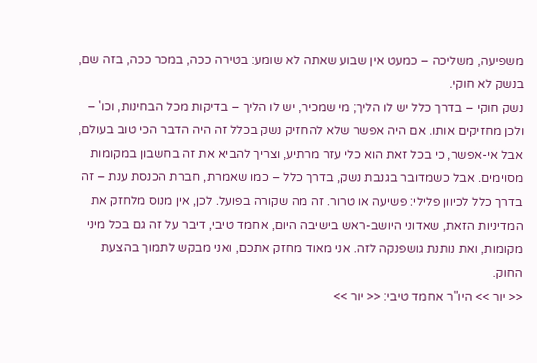משפיעה, משליכה – כמעט אין שבוע שאתה לא שומע: בטירה ככה, במכר ככה, בזה שם, בנשק לא חוקי.
נשק חוקי – בדרך כלל יש לו הליך; מי שמכיר, יש לו הליך – בדיקות מכל הבחינות, וכו' – ולכן מחזיקים אותו. אם היה אפשר שלא להחזיק נשק בכלל זה היה הדבר הכי טוב בעולם, אבל אי-אפשר, כי בכל זאת הוא כלי עזר מרתיע, וצריך להביא את זה בחשבון במקומות מסוימים. אבל כשמדובר בגנבת נשק, בדרך כלל – כמו שאמרת, חברת הכנסת ענת – זה בדרך כלל לכיוון פלילי: פשיעה או טרור. זה מה שקורה בפועל. לכן, אין מנוס מלחזק את המדיניות הזאת, שאדוני היושב-ראש בישיבה היום, אחמד טיבי, דיבר על זה גם בכל מיני מקומות, ואת נותנת גושפנקה לזה. אני מאוד מחזק אתכם, ואני מבקש לתמוך בהצעת החוק.
<< יור >> היו"ר אחמד טיבי: << יור >>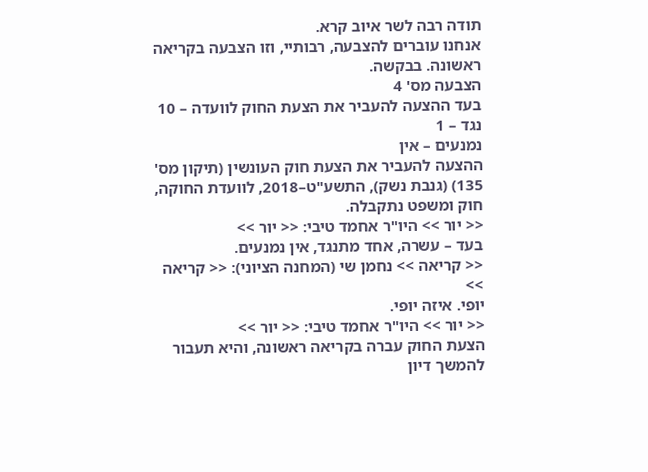תודה רבה לשר איוב קרא.
אנחנו עוברים להצבעה, רבותיי, וזו הצבעה בקריאה ראשונה. בבקשה.
הצבעה מס' 4
בעד ההצעה להעביר את הצעת החוק לוועדה – 10
נגד – 1
נמנעים – אין
ההצעה להעביר את הצעת חוק העונשין (תיקון מס' 135) (גנבת נשק), התשע"ט–2018, לוועדת החוקה, חוק ומשפט נתקבלה.
<< יור >> היו"ר אחמד טיבי: << יור >>
בעד – עשרה, אחד מתנגד, אין נמנעים.
<< קריאה >> נחמן שי (המחנה הציוני): << קריאה >>
יופי. איזה יופי.
<< יור >> היו"ר אחמד טיבי: << יור >>
הצעת החוק עברה בקריאה ראשונה, והיא תעבור להמשך דיון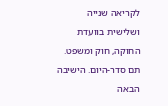לקריאה שנייה ושלישית בוועדת החוקה, חוק ומשפט.
תם סדר-היום. הישיבה הבאה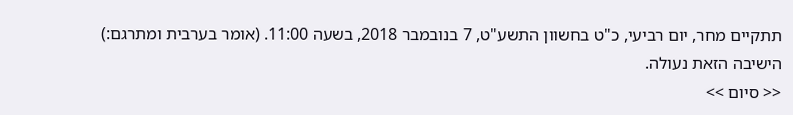תתקיים מחר, יום רביעי, כ"ט בחשוון התשע"ט, 7 בנובמבר 2018, בשעה 11:00. (אומר בערבית ומתרגם:) הישיבה הזאת נעולה.
<< סיום >>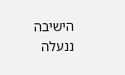הישיבה ננעלה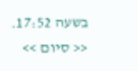בשעה 17:52. << סיום >>